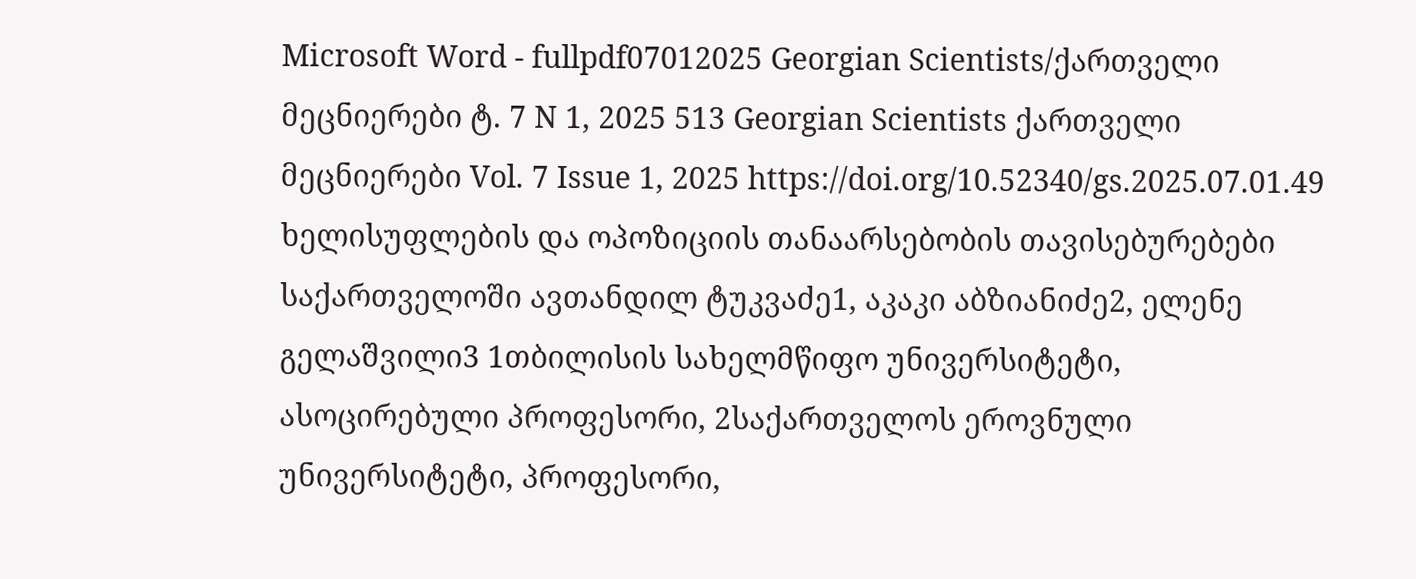Microsoft Word - fullpdf07012025 Georgian Scientists/ქართველი მეცნიერები ტ. 7 N 1, 2025 513 Georgian Scientists ქართველი მეცნიერები Vol. 7 Issue 1, 2025 https://doi.org/10.52340/gs.2025.07.01.49 ხელისუფლების და ოპოზიციის თანაარსებობის თავისებურებები საქართველოში ავთანდილ ტუკვაძე1, აკაკი აბზიანიძე2, ელენე გელაშვილი3 1თბილისის სახელმწიფო უნივერსიტეტი, ასოცირებული პროფესორი, 2საქართველოს ეროვნული უნივერსიტეტი, პროფესორი,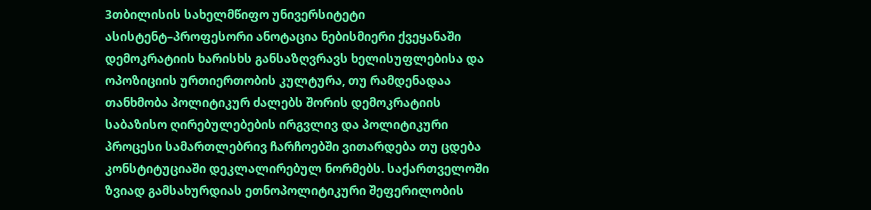3თბილისის სახელმწიფო უნივერსიტეტი ასისტენტ–პროფესორი ანოტაცია ნებისმიერი ქვეყანაში დემოკრატიის ხარისხს განსაზღვრავს ხელისუფლებისა და ოპოზიციის ურთიერთობის კულტურა, თუ რამდენადაა თანხმობა პოლიტიკურ ძალებს შორის დემოკრატიის საბაზისო ღირებულებების ირგვლივ და პოლიტიკური პროცესი სამართლებრივ ჩარჩოებში ვითარდება თუ ცდება კონსტიტუციაში დეკლალირებულ ნორმებს. საქართველოში ზვიად გამსახურდიას ეთნოპოლიტიკური შეფერილობის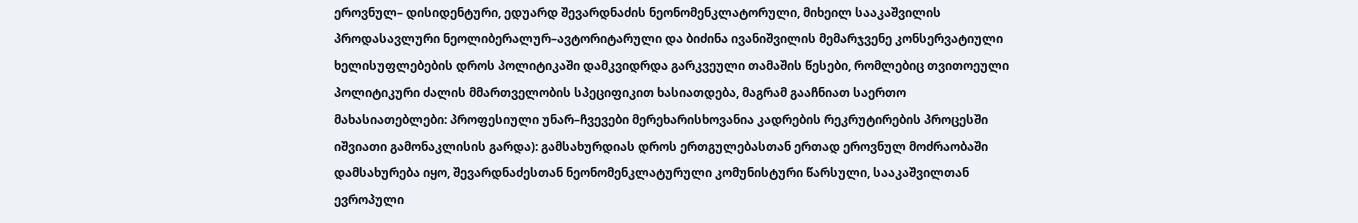ეროვნულ– დისიდენტური, ედუარდ შევარდნაძის ნეონომენკლატორული, მიხეილ სააკაშვილის პროდასავლური ნეოლიბერალურ–ავტორიტარული და ბიძინა ივანიშვილის მემარჯვენე კონსერვატიული ხელისუფლებების დროს პოლიტიკაში დამკვიდრდა გარკვეული თამაშის წესები, რომლებიც თვითოეული პოლიტიკური ძალის მმართველობის სპეციფიკით ხასიათდება, მაგრამ გააჩნიათ საერთო მახასიათებლები: პროფესიული უნარ–ჩვევები მერეხარისხოვანია კადრების რეკრუტირების პროცესში იშვიათი გამონაკლისის გარდა): გამსახურდიას დროს ერთგულებასთან ერთად ეროვნულ მოძრაობაში დამსახურება იყო, შევარდნაძესთან ნეონომენკლატურული კომუნისტური წარსული, სააკაშვილთან ევროპული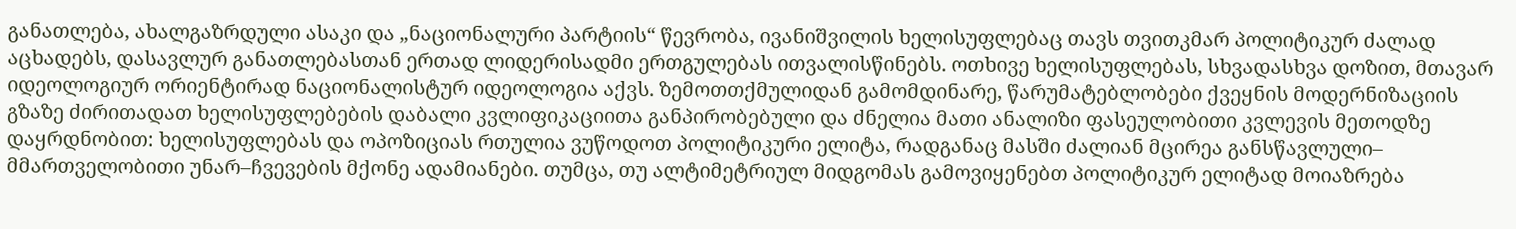განათლება, ახალგაზრდული ასაკი და „ნაციონალური პარტიის“ წევრობა, ივანიშვილის ხელისუფლებაც თავს თვითკმარ პოლიტიკურ ძალად აცხადებს, დასავლურ განათლებასთან ერთად ლიდერისადმი ერთგულებას ითვალისწინებს. ოთხივე ხელისუფლებას, სხვადასხვა დოზით, მთავარ იდეოლოგიურ ორიენტირად ნაციონალისტურ იდეოლოგია აქვს. ზემოთთქმულიდან გამომდინარე, წარუმატებლობები ქვეყნის მოდერნიზაციის გზაზე ძირითადათ ხელისუფლებების დაბალი კვლიფიკაციითა განპირობებული და ძნელია მათი ანალიზი ფასეულობითი კვლევის მეთოდზე დაყრდნობით: ხელისუფლებას და ოპოზიციას რთულია ვუწოდოთ პოლიტიკური ელიტა, რადგანაც მასში ძალიან მცირეა განსწავლული– მმართველობითი უნარ–ჩვევების მქონე ადამიანები. თუმცა, თუ ალტიმეტრიულ მიდგომას გამოვიყენებთ პოლიტიკურ ელიტად მოიაზრება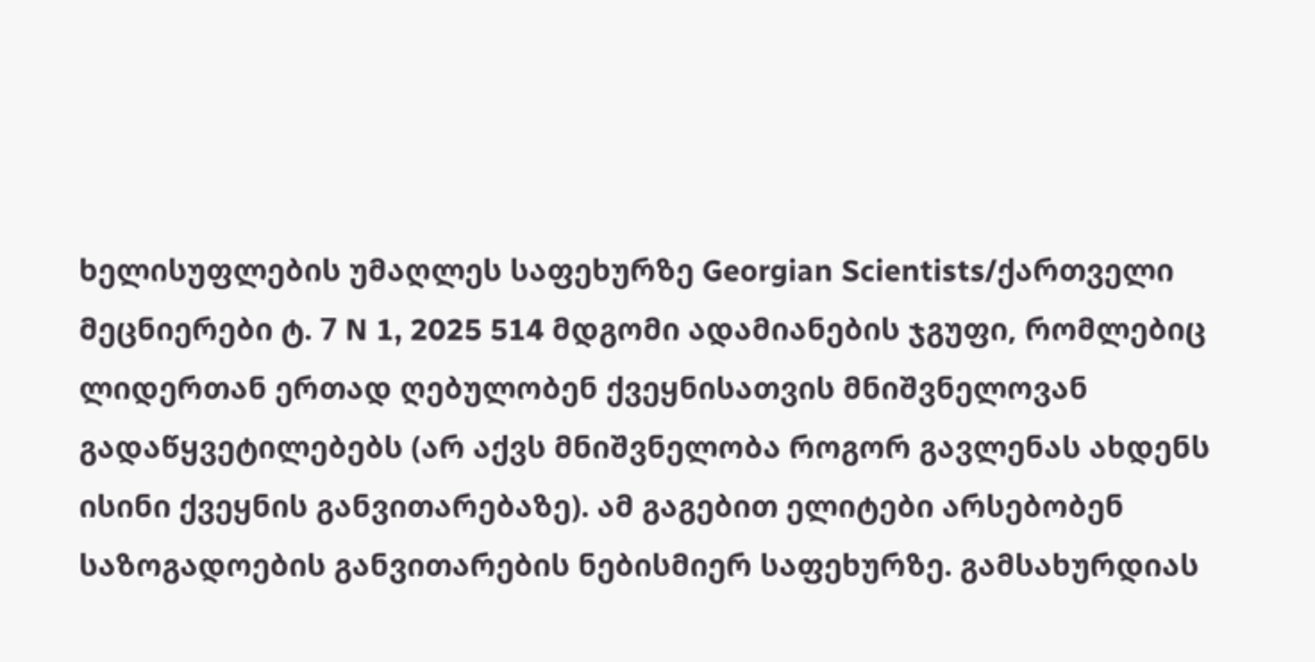ხელისუფლების უმაღლეს საფეხურზე Georgian Scientists/ქართველი მეცნიერები ტ. 7 N 1, 2025 514 მდგომი ადამიანების ჯგუფი, რომლებიც ლიდერთან ერთად ღებულობენ ქვეყნისათვის მნიშვნელოვან გადაწყვეტილებებს (არ აქვს მნიშვნელობა როგორ გავლენას ახდენს ისინი ქვეყნის განვითარებაზე). ამ გაგებით ელიტები არსებობენ საზოგადოების განვითარების ნებისმიერ საფეხურზე. გამსახურდიას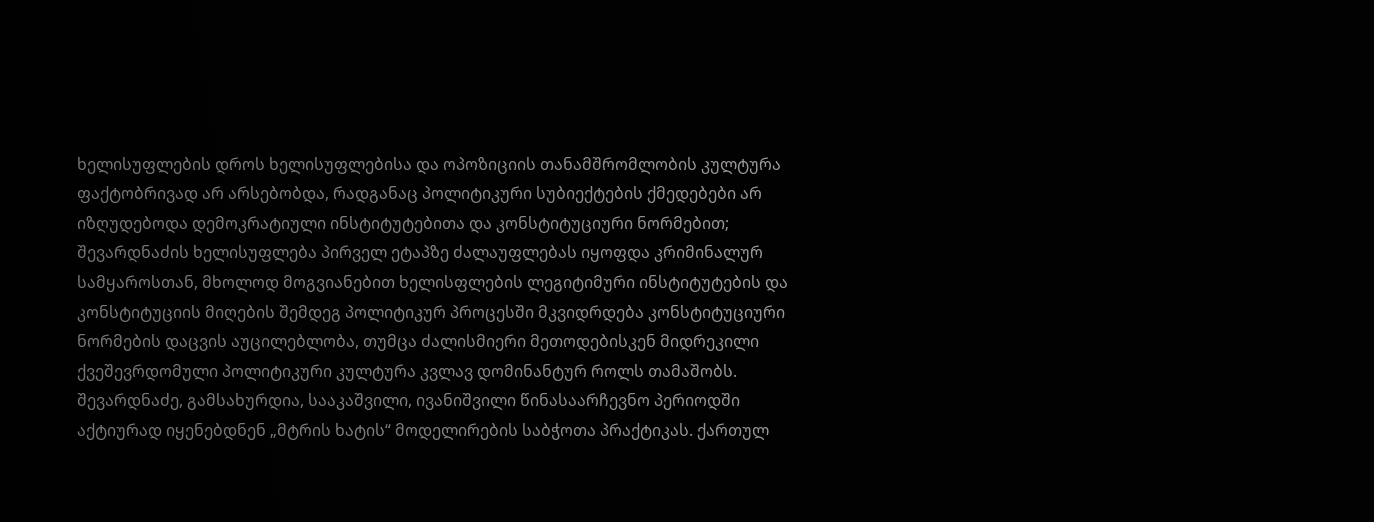ხელისუფლების დროს ხელისუფლებისა და ოპოზიციის თანამშრომლობის კულტურა ფაქტობრივად არ არსებობდა, რადგანაც პოლიტიკური სუბიექტების ქმედებები არ იზღუდებოდა დემოკრატიული ინსტიტუტებითა და კონსტიტუციური ნორმებით; შევარდნაძის ხელისუფლება პირველ ეტაპზე ძალაუფლებას იყოფდა კრიმინალურ სამყაროსთან, მხოლოდ მოგვიანებით ხელისფლების ლეგიტიმური ინსტიტუტების და კონსტიტუციის მიღების შემდეგ პოლიტიკურ პროცესში მკვიდრდება კონსტიტუციური ნორმების დაცვის აუცილებლობა, თუმცა ძალისმიერი მეთოდებისკენ მიდრეკილი ქვეშევრდომული პოლიტიკური კულტურა კვლავ დომინანტურ როლს თამაშობს. შევარდნაძე, გამსახურდია, სააკაშვილი, ივანიშვილი წინასაარჩევნო პერიოდში აქტიურად იყენებდნენ „მტრის ხატის“ მოდელირების საბჭოთა პრაქტიკას. ქართულ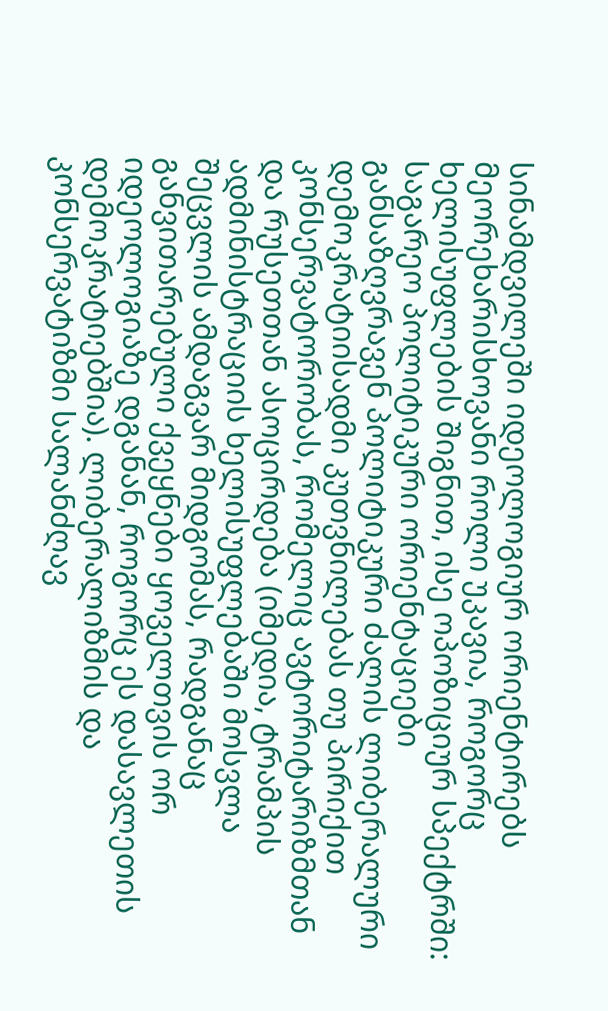სინამდვილეში იდეოლოგიურ ორიენტირებს მეორეხარისხოვანი როლი უკავია, როგორც ხელისუფლების შიგნით, ისე ოპოზიციურ სპექტრში: საგარეო პოლიტიკური ორიენტაციები განსაზღვრავენ პოლიტიკური ძალის ლიბერალური დემოკრატიისადმი კუთვნილებას თუ პირიქით კონსერვატორობას, რომელიც ავტორიტარიზმთან და რუსეთთან ასოცირდება (იმედია, ტრამპის ადმინისტრაციის ხელისუფლებაში მოსვლა შეცვლის ამდაგვარ მიდგომას, რადგანაც განვითარებული ქვეყნები ყოველთვის ორ იდეოლოგიაზე დგანან, როგორც ეს დასავლეთის დემოკრატიებშია). ლიბერალიზმის და კონსერვატიზმი სალანძღავ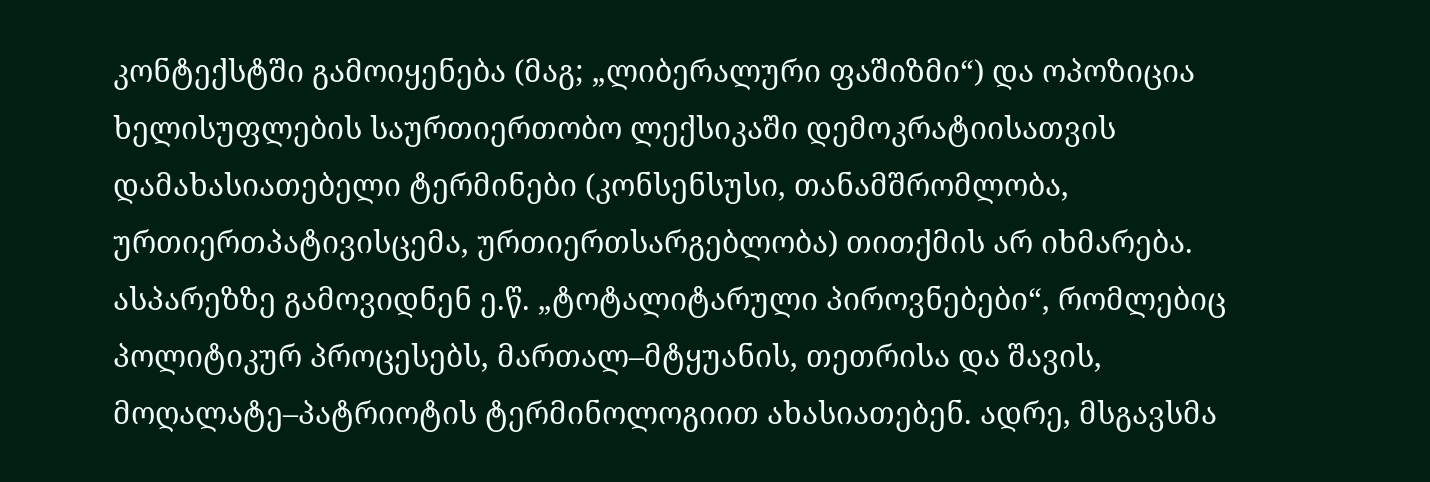კონტექსტში გამოიყენება (მაგ; „ლიბერალური ფაშიზმი“) და ოპოზიცია ხელისუფლების საურთიერთობო ლექსიკაში დემოკრატიისათვის დამახასიათებელი ტერმინები (კონსენსუსი, თანამშრომლობა, ურთიერთპატივისცემა, ურთიერთსარგებლობა) თითქმის არ იხმარება. ასპარეზზე გამოვიდნენ ე.წ. „ტოტალიტარული პიროვნებები“, რომლებიც პოლიტიკურ პროცესებს, მართალ–მტყუანის, თეთრისა და შავის, მოღალატე–პატრიოტის ტერმინოლოგიით ახასიათებენ. ადრე, მსგავსმა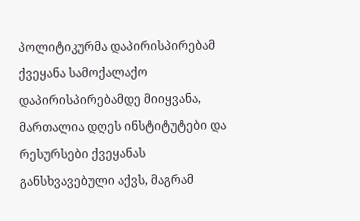პოლიტიკურმა დაპირისპირებამ ქვეყანა სამოქალაქო დაპირისპირებამდე მიიყვანა, მართალია დღეს ინსტიტუტები და რესურსები ქვეყანას განსხვავებული აქვს, მაგრამ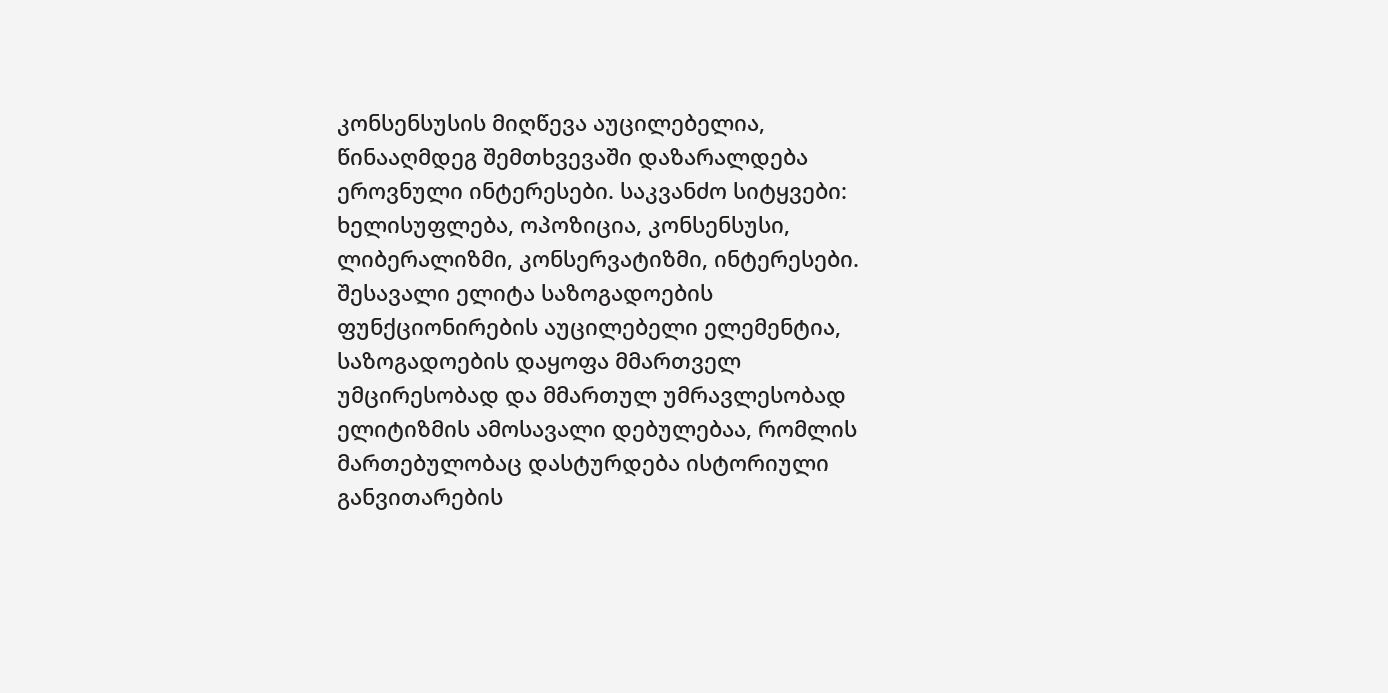კონსენსუსის მიღწევა აუცილებელია, წინააღმდეგ შემთხვევაში დაზარალდება ეროვნული ინტერესები. საკვანძო სიტყვები: ხელისუფლება, ოპოზიცია, კონსენსუსი, ლიბერალიზმი, კონსერვატიზმი, ინტერესები. შესავალი ელიტა საზოგადოების ფუნქციონირების აუცილებელი ელემენტია, საზოგადოების დაყოფა მმართველ უმცირესობად და მმართულ უმრავლესობად ელიტიზმის ამოსავალი დებულებაა, რომლის მართებულობაც დასტურდება ისტორიული განვითარების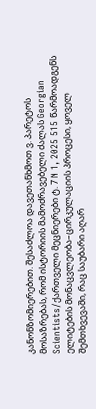კანონზომიერებით. შესაძლოა დავეთანხმოთ ვ. პარეტოს მოსაზრებას, რომ ისტორიის მამოძრავებელი ძალას Georgian Scientists/ქართველი მეცნიერები ტ. 7 N 1, 2025 515 წარმოადგენს ელიტების მონაცვლეობა–ცირკულაციის პროცესი, ყოველ შემთხვევაში, რაც საუბარი აღარ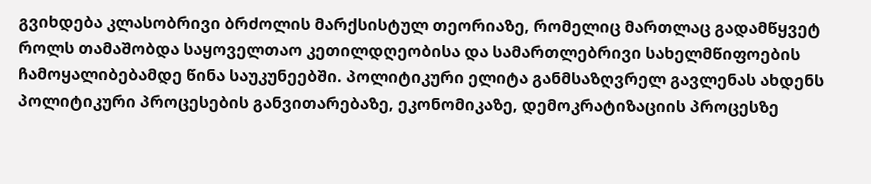გვიხდება კლასობრივი ბრძოლის მარქსისტულ თეორიაზე, რომელიც მართლაც გადამწყვეტ როლს თამაშობდა საყოველთაო კეთილდღეობისა და სამართლებრივი სახელმწიფოების ჩამოყალიბებამდე წინა საუკუნეებში. პოლიტიკური ელიტა განმსაზღვრელ გავლენას ახდენს პოლიტიკური პროცესების განვითარებაზე, ეკონომიკაზე, დემოკრატიზაციის პროცესზე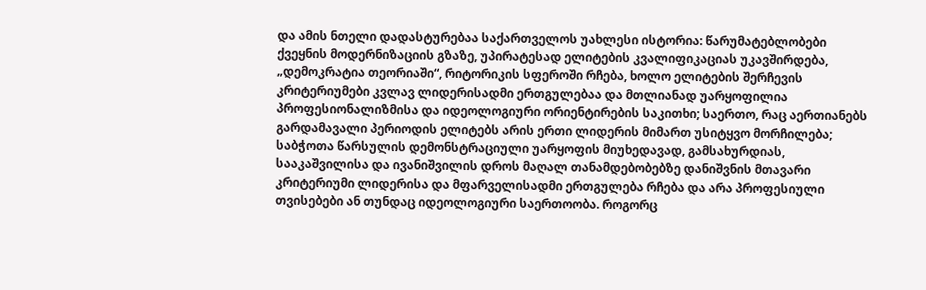და ამის ნთელი დადასტურებაა საქართველოს უახლესი ისტორია: წარუმატებლობები ქვეყნის მოდერნიზაციის გზაზე, უპირატესად ელიტების კვალიფიკაციას უკავშირდება, „დემოკრატია თეორიაში“, რიტორიკის სფეროში რჩება, ხოლო ელიტების შერჩევის კრიტერიუმები კვლავ ლიდერისადმი ერთგულებაა და მთლიანად უარყოფილია პროფესიონალიზმისა და იდეოლოგიური ორიენტირების საკითხი; საერთო, რაც აერთიანებს გარდამავალი პერიოდის ელიტებს არის ერთი ლიდერის მიმართ უსიტყვო მორჩილება; საბჭოთა წარსულის დემონსტრაციული უარყოფის მიუხედავად, გამსახურდიას, სააკაშვილისა და ივანიშვილის დროს მაღალ თანამდებობებზე დანიშვნის მთავარი კრიტერიუმი ლიდერისა და მფარველისადმი ერთგულება რჩება და არა პროფესიული თვისებები ან თუნდაც იდეოლოგიური საერთოობა. როგორც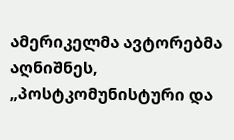ამერიკელმა ავტორებმა აღნიშნეს, „პოსტკომუნისტური და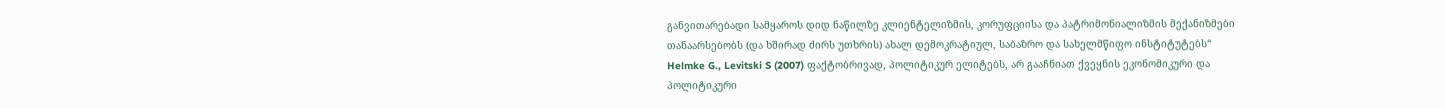განვითარებადი სამყაროს დიდ ნაწილზე კლიენტელიზმის, კორუფციისა და პატრიმონიალიზმის მექანიზმები თანაარსებობს (და ხშირად ძირს უთხრის) ახალ დემოკრატიულ, საბაზრო და სახელმწიფო ინსტიტუტებს“ Helmke G., Levitski S (2007) ფაქტობრივად, პოლიტიკურ ელიტებს, არ გააჩნიათ ქვეყნის ეკონომიკური და პოლიტიკური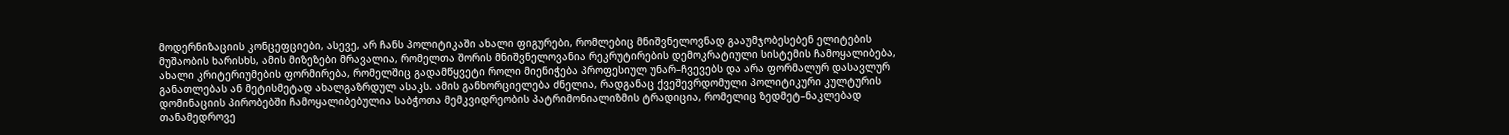მოდერნიზაციის კონცეფციები, ასევე, არ ჩანს პოლიტიკაში ახალი ფიგურები, რომლებიც მნიშვნელოვნად გააუმჯობესებენ ელიტების მუშაობის ხარისხს, ამის მიზეზები მრავალია, რომელთა შორის მნიშვნელოვანია რეკრუტირების დემოკრატიული სისტემის ჩამოყალიბება, ახალი კრიტერიუმების ფორმირება, რომელშიც გადამწყვეტი როლი მიენიჭება პროფესიულ უნარ–ჩვევებს და არა ფორმალურ დასავლურ განათლებას ან მეტისმეტად ახალგაზრდულ ასაკს. ამის განხორციელება ძნელია, რადგანაც ქვეშევრდომული პოლიტიკური კულტურის დომინაციის პირობებში ჩამოყალიბებულია საბჭოთა მემკვიდრეობის პატრიმონიალიზმის ტრადიცია, რომელიც ზედმეტ–ნაკლებად თანამედროვე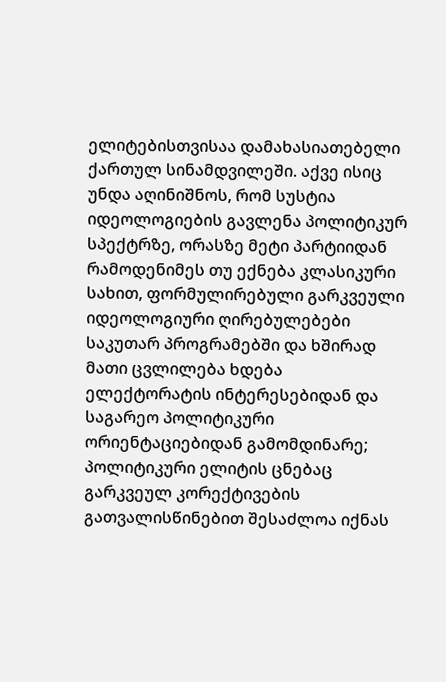ელიტებისთვისაა დამახასიათებელი ქართულ სინამდვილეში. აქვე ისიც უნდა აღინიშნოს, რომ სუსტია იდეოლოგიების გავლენა პოლიტიკურ სპექტრზე, ორასზე მეტი პარტიიდან რამოდენიმეს თუ ექნება კლასიკური სახით, ფორმულირებული გარკვეული იდეოლოგიური ღირებულებები საკუთარ პროგრამებში და ხშირად მათი ცვლილება ხდება ელექტორატის ინტერესებიდან და საგარეო პოლიტიკური ორიენტაციებიდან გამომდინარე; პოლიტიკური ელიტის ცნებაც გარკვეულ კორექტივების გათვალისწინებით შესაძლოა იქნას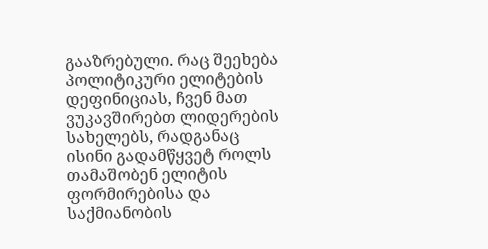გააზრებული. რაც შეეხება პოლიტიკური ელიტების დეფინიციას, ჩვენ მათ ვუკავშირებთ ლიდერების სახელებს, რადგანაც ისინი გადამწყვეტ როლს თამაშობენ ელიტის ფორმირებისა და საქმიანობის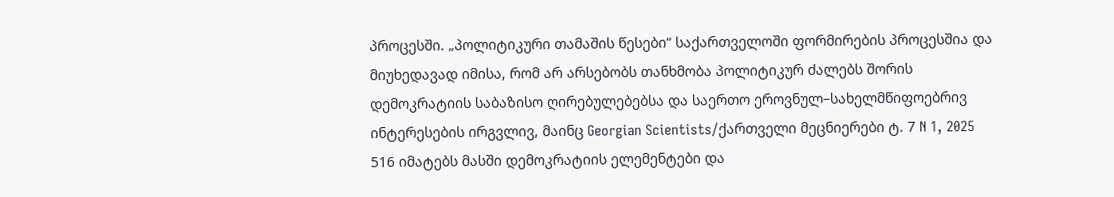პროცესში. „პოლიტიკური თამაშის წესები“ საქართველოში ფორმირების პროცესშია და მიუხედავად იმისა, რომ არ არსებობს თანხმობა პოლიტიკურ ძალებს შორის დემოკრატიის საბაზისო ღირებულებებსა და საერთო ეროვნულ–სახელმწიფოებრივ ინტერესების ირგვლივ, მაინც Georgian Scientists/ქართველი მეცნიერები ტ. 7 N 1, 2025 516 იმატებს მასში დემოკრატიის ელემენტები და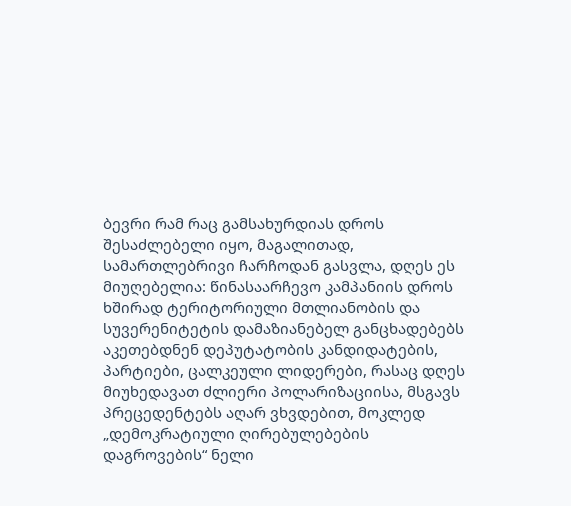ბევრი რამ რაც გამსახურდიას დროს შესაძლებელი იყო, მაგალითად, სამართლებრივი ჩარჩოდან გასვლა, დღეს ეს მიუღებელია: წინასაარჩევო კამპანიის დროს ხშირად ტერიტორიული მთლიანობის და სუვერენიტეტის დამაზიანებელ განცხადებებს აკეთებდნენ დეპუტატობის კანდიდატების, პარტიები, ცალკეული ლიდერები, რასაც დღეს მიუხედავათ ძლიერი პოლარიზაციისა, მსგავს პრეცედენტებს აღარ ვხვდებით, მოკლედ „დემოკრატიული ღირებულებების დაგროვების“ ნელი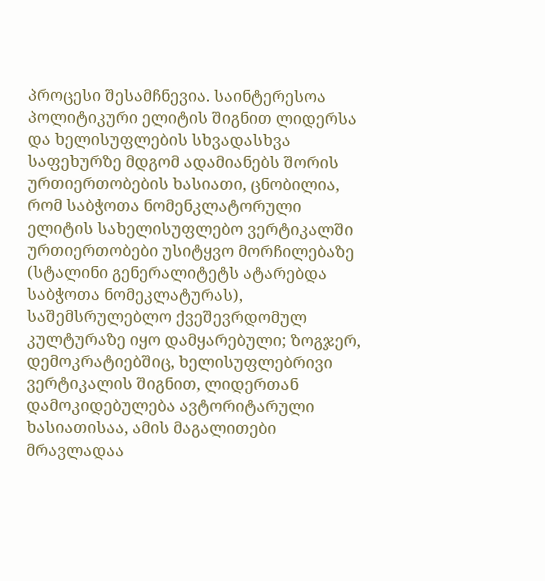პროცესი შესამჩნევია. საინტერესოა პოლიტიკური ელიტის შიგნით ლიდერსა და ხელისუფლების სხვადასხვა საფეხურზე მდგომ ადამიანებს შორის ურთიერთობების ხასიათი, ცნობილია, რომ საბჭოთა ნომენკლატორული ელიტის სახელისუფლებო ვერტიკალში ურთიერთობები უსიტყვო მორჩილებაზე (სტალინი გენერალიტეტს ატარებდა საბჭოთა ნომეკლატურას), საშემსრულებლო ქვეშევრდომულ კულტურაზე იყო დამყარებული; ზოგჯერ, დემოკრატიებშიც, ხელისუფლებრივი ვერტიკალის შიგნით, ლიდერთან დამოკიდებულება ავტორიტარული ხასიათისაა, ამის მაგალითები მრავლადაა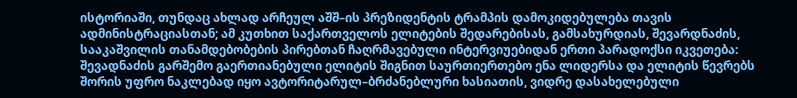ისტორიაში, თუნდაც ახლად არჩეულ აშშ–ის პრეზიდენტის ტრამპის დამოკიდებულება თავის ადმინისტრაციასთან; ამ კუთხით საქართველოს ელიტების შედარებისას, გამსახურდიას, შევარდნაძის, სააკაშვილის თანამდებობების პირებთან ჩაღრმავებული ინტერვიუებიდან ერთი პარადოქსი იკვეთება: შევადნაძის გარშემო გაერთიანებული ელიტის შიგნით საურთიერთებო ენა ლიდერსა და ელიტის წევრებს შორის უფრო ნაკლებად იყო ავტორიტარულ–ბრძანებლური ხასიათის, ვიდრე დასახელებული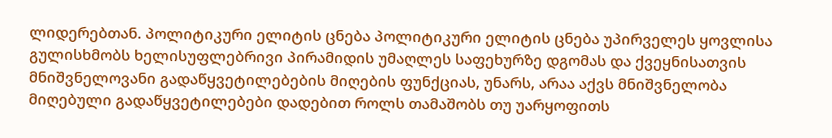ლიდერებთან. პოლიტიკური ელიტის ცნება პოლიტიკური ელიტის ცნება უპირველეს ყოვლისა გულისხმობს ხელისუფლებრივი პირამიდის უმაღლეს საფეხურზე დგომას და ქვეყნისათვის მნიშვნელოვანი გადაწყვეტილებების მიღების ფუნქციას, უნარს, არაა აქვს მნიშვნელობა მიღებული გადაწყვეტილებები დადებით როლს თამაშობს თუ უარყოფითს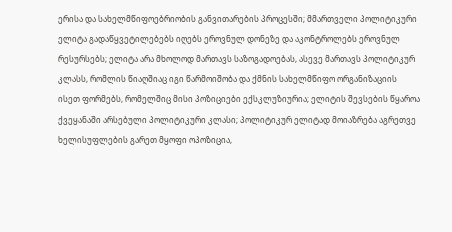ერისა და სახელმწიფოებრიობის განვითარების პროცესში; მმართველი პოლიტიკური ელიტა გადაწყვეტილებებს იღებს ეროვნულ დონეზე და აკონტროლებს ეროვნულ რესურსებს; ელიტა არა მხოლოდ მართავს საზოგადოებას, ასევე მართავს პოლიტიკურ კლასს, რომლის წიაღშიაც იგი წარმოიშობა და ქმნის სახელმწიფო ორგანიზაციის ისეთ ფორმებს, რომელშიც მისი პოზიციები ექსკლუზიურია; ელიტის შევსების წყაროა ქვეყანაში არსებული პოლიტიკური კლასი; პოლიტიკურ ელიტად მოიაზრება აგრეთვე ხელისუფლების გარეთ მყოფი ოპოზიცია,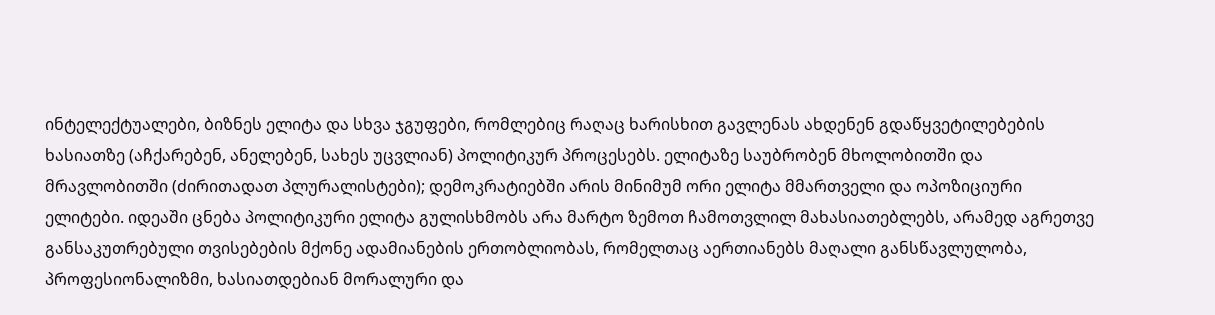ინტელექტუალები, ბიზნეს ელიტა და სხვა ჯგუფები, რომლებიც რაღაც ხარისხით გავლენას ახდენენ გდაწყვეტილებების ხასიათზე (აჩქარებენ, ანელებენ, სახეს უცვლიან) პოლიტიკურ პროცესებს. ელიტაზე საუბრობენ მხოლობითში და მრავლობითში (ძირითადათ პლურალისტები); დემოკრატიებში არის მინიმუმ ორი ელიტა მმართველი და ოპოზიციური ელიტები. იდეაში ცნება პოლიტიკური ელიტა გულისხმობს არა მარტო ზემოთ ჩამოთვლილ მახასიათებლებს, არამედ აგრეთვე განსაკუთრებული თვისებების მქონე ადამიანების ერთობლიობას, რომელთაც აერთიანებს მაღალი განსწავლულობა, პროფესიონალიზმი, ხასიათდებიან მორალური და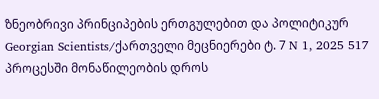ზნეობრივი პრინციპების ერთგულებით და პოლიტიკურ Georgian Scientists/ქართველი მეცნიერები ტ. 7 N 1, 2025 517 პროცესში მონაწილეობის დროს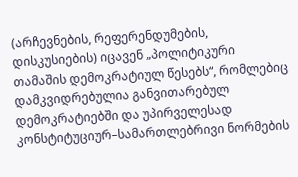(არჩევნების, რეფერენდუმების, დისკუსიების) იცავენ „პოლიტიკური თამაშის დემოკრატიულ წესებს“, რომლებიც დამკვიდრებულია განვითარებულ დემოკრატიებში და უპირველესად კონსტიტუციურ–სამართლებრივი ნორმების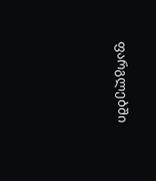ფარგლებში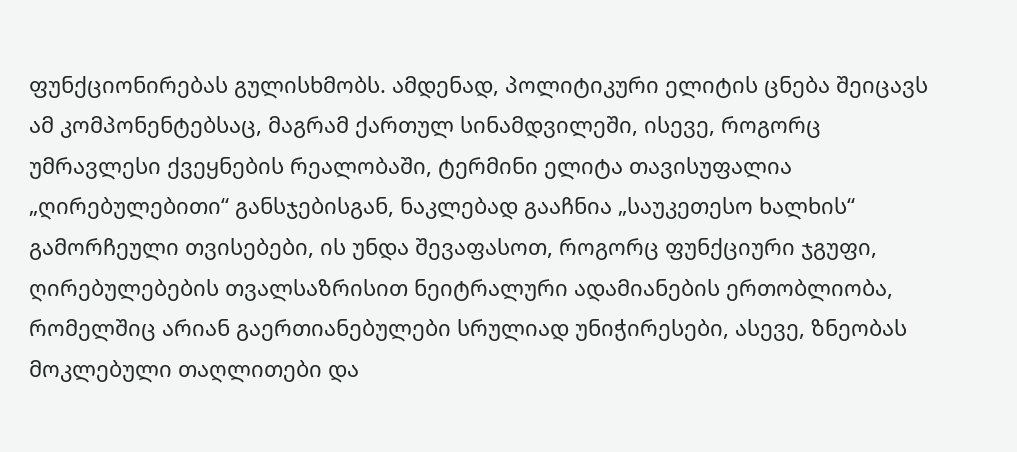ფუნქციონირებას გულისხმობს. ამდენად, პოლიტიკური ელიტის ცნება შეიცავს ამ კომპონენტებსაც, მაგრამ ქართულ სინამდვილეში, ისევე, როგორც უმრავლესი ქვეყნების რეალობაში, ტერმინი ელიტა თავისუფალია „ღირებულებითი“ განსჯებისგან, ნაკლებად გააჩნია „საუკეთესო ხალხის“ გამორჩეული თვისებები, ის უნდა შევაფასოთ, როგორც ფუნქციური ჯგუფი, ღირებულებების თვალსაზრისით ნეიტრალური ადამიანების ერთობლიობა, რომელშიც არიან გაერთიანებულები სრულიად უნიჭირესები, ასევე, ზნეობას მოკლებული თაღლითები და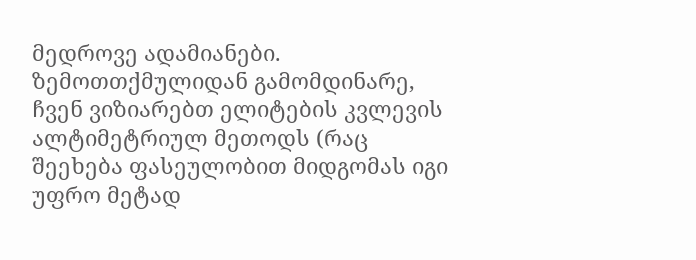მედროვე ადამიანები. ზემოთთქმულიდან გამომდინარე, ჩვენ ვიზიარებთ ელიტების კვლევის ალტიმეტრიულ მეთოდს (რაც შეეხება ფასეულობით მიდგომას იგი უფრო მეტად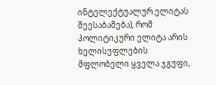ინტელექტუალურ ელიტას შეესაბამება), რომ პოლიტიკური ელიტა არის ხელისუფლების მფლობელი ყველა ჯგუფი,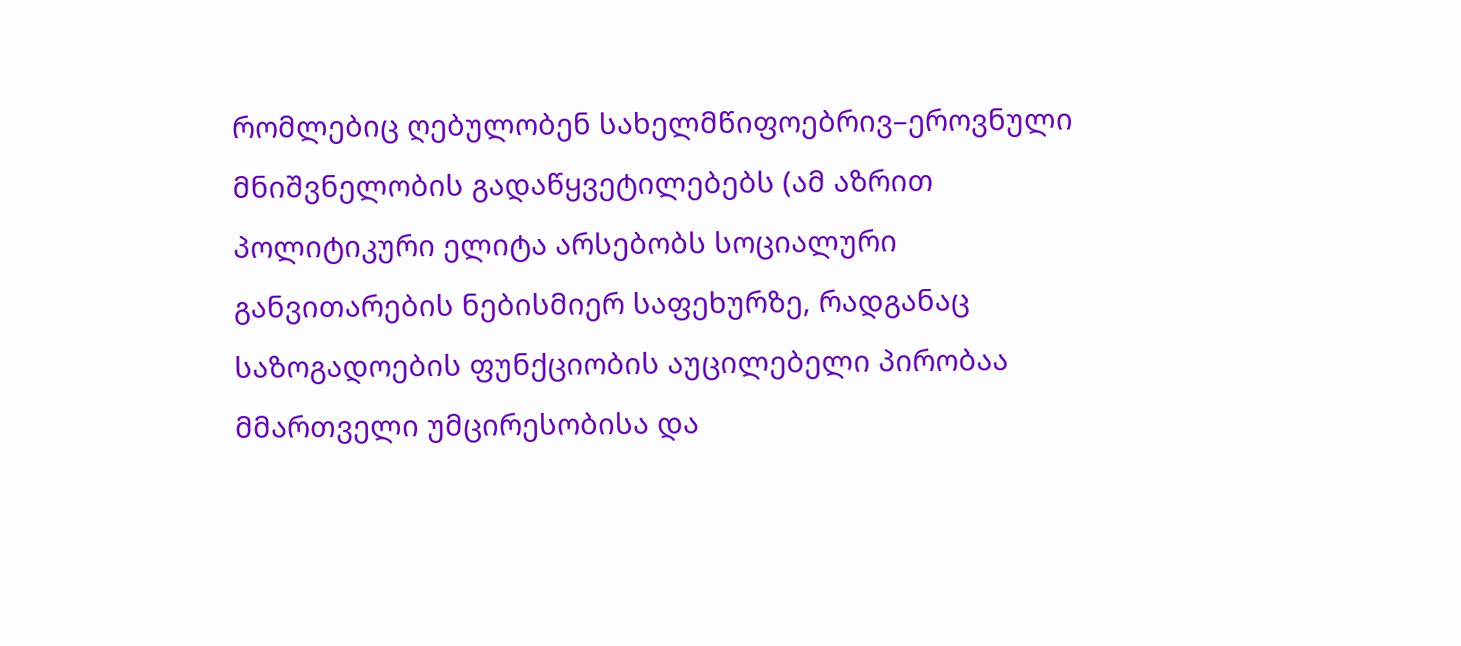რომლებიც ღებულობენ სახელმწიფოებრივ–ეროვნული მნიშვნელობის გადაწყვეტილებებს (ამ აზრით პოლიტიკური ელიტა არსებობს სოციალური განვითარების ნებისმიერ საფეხურზე, რადგანაც საზოგადოების ფუნქციობის აუცილებელი პირობაა მმართველი უმცირესობისა და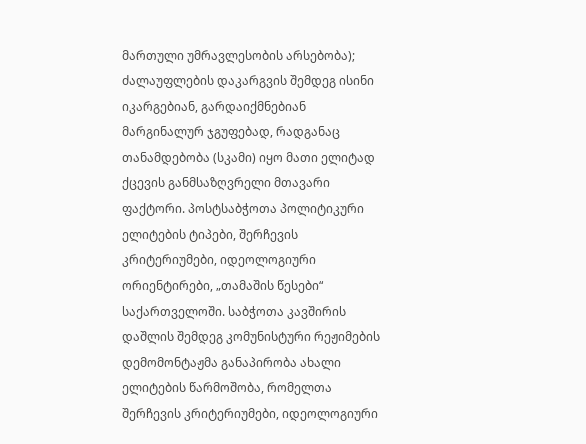მართული უმრავლესობის არსებობა); ძალაუფლების დაკარგვის შემდეგ ისინი იკარგებიან, გარდაიქმნებიან მარგინალურ ჯგუფებად, რადგანაც თანამდებობა (სკამი) იყო მათი ელიტად ქცევის განმსაზღვრელი მთავარი ფაქტორი. პოსტსაბჭოთა პოლიტიკური ელიტების ტიპები, შერჩევის კრიტერიუმები, იდეოლოგიური ორიენტირები, „თამაშის წესები“ საქართველოში. საბჭოთა კავშირის დაშლის შემდეგ კომუნისტური რეჟიმების დემომონტაჟმა განაპირობა ახალი ელიტების წარმოშობა, რომელთა შერჩევის კრიტერიუმები, იდეოლოგიური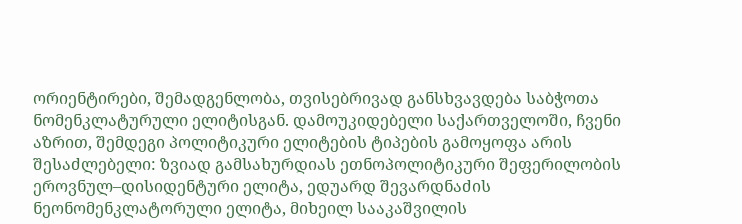ორიენტირები, შემადგენლობა, თვისებრივად განსხვავდება საბჭოთა ნომენკლატურული ელიტისგან. დამოუკიდებელი საქართველოში, ჩვენი აზრით, შემდეგი პოლიტიკური ელიტების ტიპების გამოყოფა არის შესაძლებელი: ზვიად გამსახურდიას ეთნოპოლიტიკური შეფერილობის ეროვნულ–დისიდენტური ელიტა, ედუარდ შევარდნაძის ნეონომენკლატორული ელიტა, მიხეილ სააკაშვილის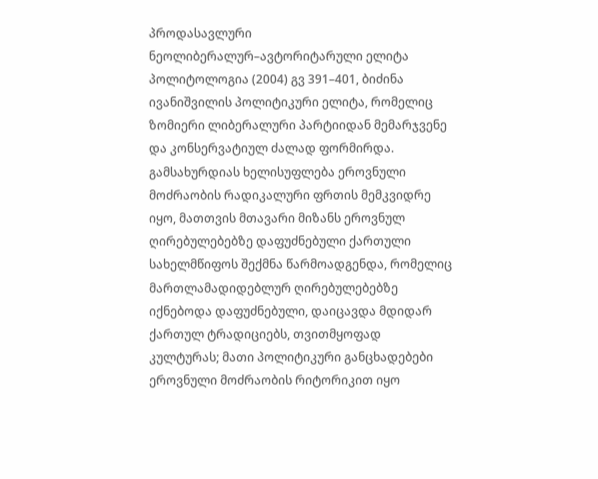პროდასავლური ნეოლიბერალურ–ავტორიტარული ელიტა პოლიტოლოგია (2004) გვ 391–401, ბიძინა ივანიშვილის პოლიტიკური ელიტა, რომელიც ზომიერი ლიბერალური პარტიიდან მემარჯვენე და კონსერვატიულ ძალად ფორმირდა. გამსახურდიას ხელისუფლება ეროვნული მოძრაობის რადიკალური ფრთის მემკვიდრე იყო, მათთვის მთავარი მიზანს ეროვნულ ღირებულებებზე დაფუძნებული ქართული სახელმწიფოს შექმნა წარმოადგენდა, რომელიც მართლამადიდებლურ ღირებულებებზე იქნებოდა დაფუძნებული, დაიცავდა მდიდარ ქართულ ტრადიციებს, თვითმყოფად კულტურას; მათი პოლიტიკური განცხადებები ეროვნული მოძრაობის რიტორიკით იყო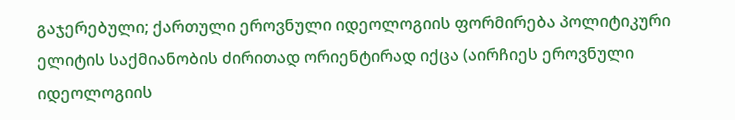გაჯერებული; ქართული ეროვნული იდეოლოგიის ფორმირება პოლიტიკური ელიტის საქმიანობის ძირითად ორიენტირად იქცა (აირჩიეს ეროვნული იდეოლოგიის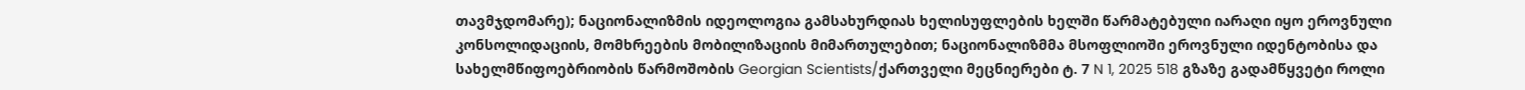თავმჯდომარე); ნაციონალიზმის იდეოლოგია გამსახურდიას ხელისუფლების ხელში წარმატებული იარაღი იყო ეროვნული კონსოლიდაციის, მომხრეების მობილიზაციის მიმართულებით; ნაციონალიზმმა მსოფლიოში ეროვნული იდენტობისა და სახელმწიფოებრიობის წარმოშობის Georgian Scientists/ქართველი მეცნიერები ტ. 7 N 1, 2025 518 გზაზე გადამწყვეტი როლი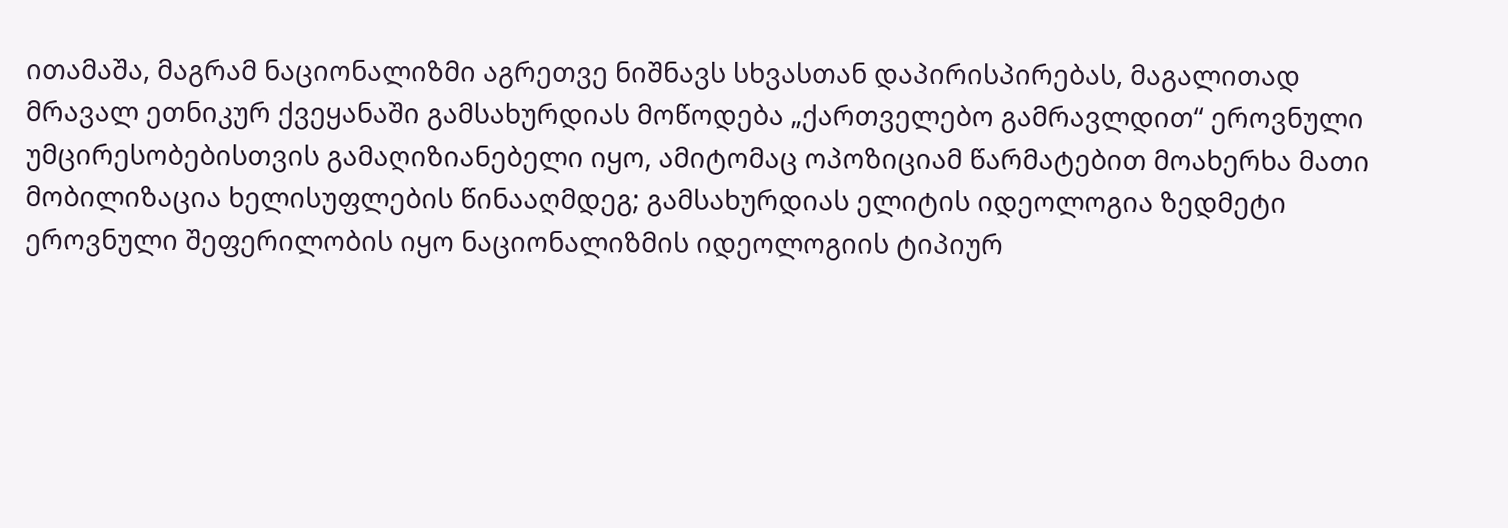ითამაშა, მაგრამ ნაციონალიზმი აგრეთვე ნიშნავს სხვასთან დაპირისპირებას, მაგალითად მრავალ ეთნიკურ ქვეყანაში გამსახურდიას მოწოდება „ქართველებო გამრავლდით“ ეროვნული უმცირესობებისთვის გამაღიზიანებელი იყო, ამიტომაც ოპოზიციამ წარმატებით მოახერხა მათი მობილიზაცია ხელისუფლების წინააღმდეგ; გამსახურდიას ელიტის იდეოლოგია ზედმეტი ეროვნული შეფერილობის იყო ნაციონალიზმის იდეოლოგიის ტიპიურ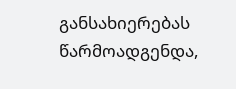განსახიერებას წარმოადგენდა,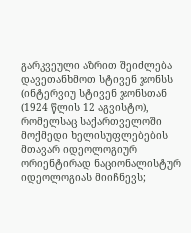გარკვეული აზრით შეიძლება დავეთანხმოთ სტივენ ჯონსს (ინტერვიუ სტივენ ჯონსთან (1924 წლის 12 აგვისტო), რომელსაც საქართველოში მოქმედი ხელისუფლებების მთავარ იდეოლოგიურ ორიენტირად ნაციონალისტურ იდეოლოგიას მიიჩნევს;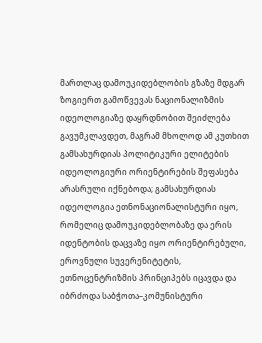მართლაც დამოუკიდებლობის გზაზე მდგარ ზოგიერთ გამოწვევას ნაციონალიზმის იდეოლოგიაზე დაყრდნობით შეიძლება გავუმკლავდეთ, მაგრამ მხოლოდ ამ კუთხით გამსახურდიას პოლიტიკური ელიტების იდეოლოგიური ორიენტირების შეფასება არასრული იქნებოდა; გამსახურდიას იდეოლოგია ეთნონაციონალისტური იყო, რომელიც დამოუკიდებლობაზე და ერის იდენტობის დაცვაზე იყო ორიენტირებული, ეროვნული სუვერენიტეტის, ეთნოცენტრიზმის პრინციპებს იცავდა და იბრძოდა საბჭოთა–კომუნისტური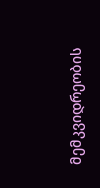მემკვიდრეობის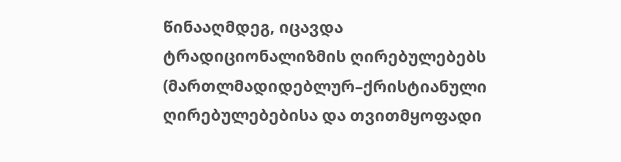წინააღმდეგ, იცავდა ტრადიციონალიზმის ღირებულებებს (მართლმადიდებლურ–ქრისტიანული ღირებულებებისა და თვითმყოფადი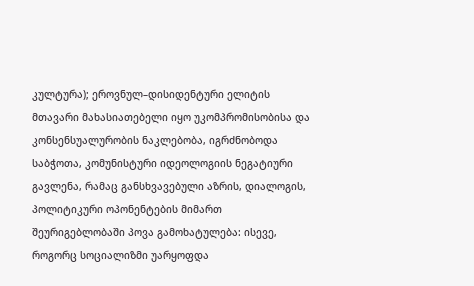კულტურა); ეროვნულ–დისიდენტური ელიტის მთავარი მახასიათებელი იყო უკომპრომისობისა და კონსენსუალურობის ნაკლებობა, იგრძნობოდა საბჭოთა, კომუნისტური იდეოლოგიის ნეგატიური გავლენა, რამაც განსხვავებული აზრის, დიალოგის, პოლიტიკური ოპონენტების მიმართ შეურიგებლობაში პოვა გამოხატულება: ისევე, როგორც სოციალიზმი უარყოფდა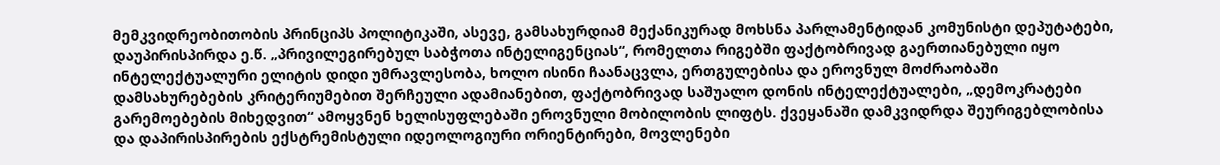მემკვიდრეობითობის პრინციპს პოლიტიკაში, ასევე, გამსახურდიამ მექანიკურად მოხსნა პარლამენტიდან კომუნისტი დეპუტატები, დაუპირისპირდა ე.წ. „პრივილეგირებულ საბჭოთა ინტელიგენციას“, რომელთა რიგებში ფაქტობრივად გაერთიანებული იყო ინტელექტუალური ელიტის დიდი უმრავლესობა, ხოლო ისინი ჩაანაცვლა, ერთგულებისა და ეროვნულ მოძრაობაში დამსახურებების კრიტერიუმებით შერჩეული ადამიანებით, ფაქტობრივად საშუალო დონის ინტელექტუალები, „დემოკრატები გარემოებების მიხედვით“ ამოყვნენ ხელისუფლებაში ეროვნული მობილობის ლიფტს. ქვეყანაში დამკვიდრდა შეურიგებლობისა და დაპირისპირების ექსტრემისტული იდეოლოგიური ორიენტირები, მოვლენები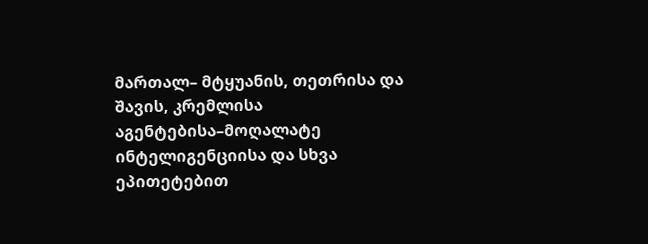მართალ– მტყუანის, თეთრისა და შავის, კრემლისა აგენტებისა–მოღალატე ინტელიგენციისა და სხვა ეპითეტებით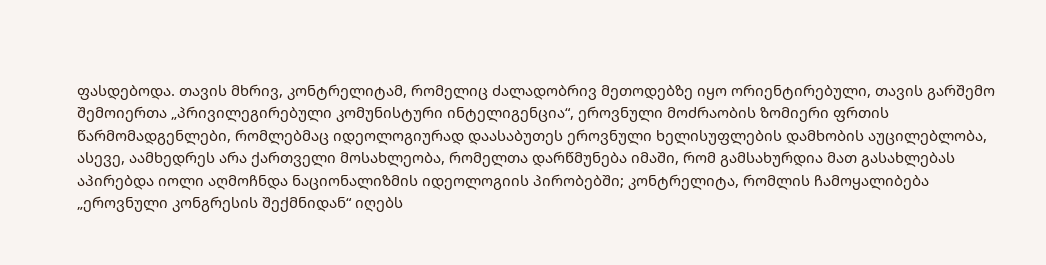ფასდებოდა. თავის მხრივ, კონტრელიტამ, რომელიც ძალადობრივ მეთოდებზე იყო ორიენტირებული, თავის გარშემო შემოიერთა „პრივილეგირებული კომუნისტური ინტელიგენცია“, ეროვნული მოძრაობის ზომიერი ფრთის წარმომადგენლები, რომლებმაც იდეოლოგიურად დაასაბუთეს ეროვნული ხელისუფლების დამხობის აუცილებლობა, ასევე, აამხედრეს არა ქართველი მოსახლეობა, რომელთა დარწმუნება იმაში, რომ გამსახურდია მათ გასახლებას აპირებდა იოლი აღმოჩნდა ნაციონალიზმის იდეოლოგიის პირობებში; კონტრელიტა, რომლის ჩამოყალიბება „ეროვნული კონგრესის შექმნიდან“ იღებს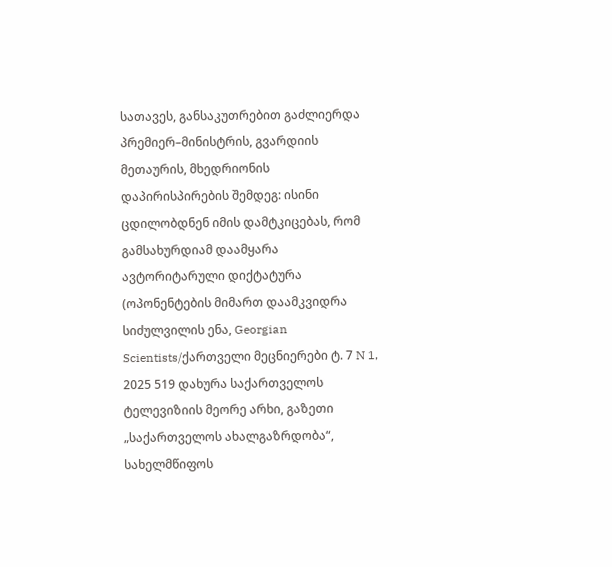სათავეს, განსაკუთრებით გაძლიერდა პრემიერ–მინისტრის, გვარდიის მეთაურის, მხედრიონის დაპირისპირების შემდეგ: ისინი ცდილობდნენ იმის დამტკიცებას, რომ გამსახურდიამ დაამყარა ავტორიტარული დიქტატურა (ოპონენტების მიმართ დაამკვიდრა სიძულვილის ენა, Georgian Scientists/ქართველი მეცნიერები ტ. 7 N 1, 2025 519 დახურა საქართველოს ტელევიზიის მეორე არხი, გაზეთი „საქართველოს ახალგაზრდობა“, სახელმწიფოს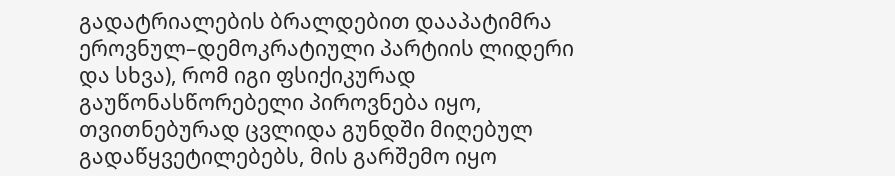გადატრიალების ბრალდებით დააპატიმრა ეროვნულ–დემოკრატიული პარტიის ლიდერი და სხვა), რომ იგი ფსიქიკურად გაუწონასწორებელი პიროვნება იყო, თვითნებურად ცვლიდა გუნდში მიღებულ გადაწყვეტილებებს, მის გარშემო იყო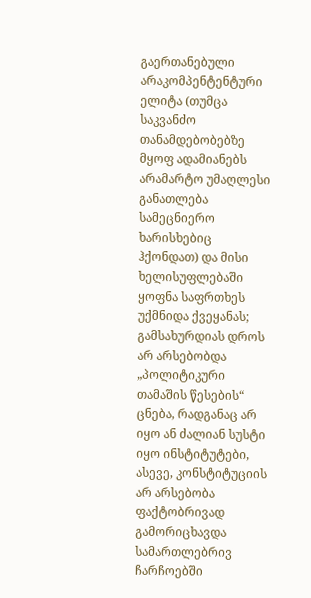გაერთანებული არაკომპენტენტური ელიტა (თუმცა საკვანძო თანამდებობებზე მყოფ ადამიანებს არამარტო უმაღლესი განათლება სამეცნიერო ხარისხებიც ჰქონდათ) და მისი ხელისუფლებაში ყოფნა საფრთხეს უქმნიდა ქვეყანას; გამსახურდიას დროს არ არსებობდა „პოლიტიკური თამაშის წესების“ ცნება, რადგანაც არ იყო ან ძალიან სუსტი იყო ინსტიტუტები, ასევე, კონსტიტუციის არ არსებობა ფაქტობრივად გამორიცხავდა სამართლებრივ ჩარჩოებში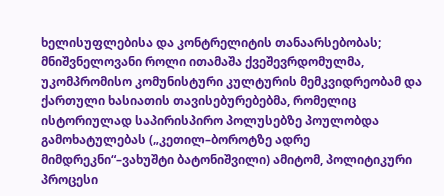ხელისუფლებისა და კონტრელიტის თანაარსებობას; მნიშვნელოვანი როლი ითამაშა ქვეშევრდომულმა, უკომპრომისო კომუნისტური კულტურის მემკვიდრეობამ და ქართული ხასიათის თავისებურებებმა, რომელიც ისტორიულად საპირისპირო პოლუსებზე პოულობდა გამოხატულებას („კეთილ–ბოროტზე ადრე მიმდრეკნი“–ვახუშტი ბატონიშვილი) ამიტომ, პოლიტიკური პროცესი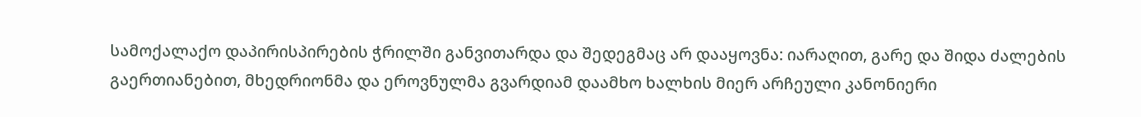სამოქალაქო დაპირისპირების ჭრილში განვითარდა და შედეგმაც არ დააყოვნა: იარაღით, გარე და შიდა ძალების გაერთიანებით, მხედრიონმა და ეროვნულმა გვარდიამ დაამხო ხალხის მიერ არჩეული კანონიერი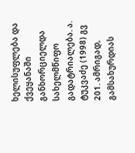ხელისუფლება და ქვეყანაში განხორციელდა სახელმწიფო გადატრიალება. ა. ტუკვაძე (1998) გვ 201. ამრიგად, გამსახურდიას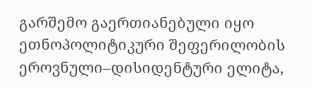გარშემო გაერთიანებული იყო ეთნოპოლიტიკური შეფერილობის ეროვნული–დისიდენტური ელიტა,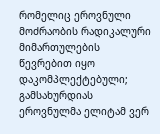რომელიც ეროვნული მოძრაობის რადიკალური მიმართულების წევრებით იყო დაკომპლექტებული; გამსახურდიას ეროვნულმა ელიტამ ვერ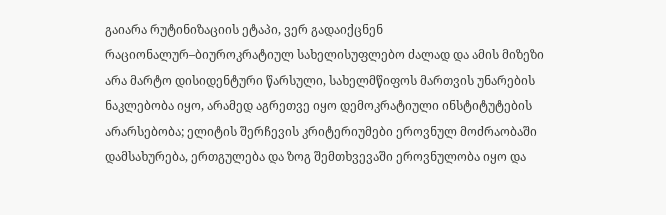გაიარა რუტინიზაციის ეტაპი, ვერ გადაიქცნენ რაციონალურ–ბიუროკრატიულ სახელისუფლებო ძალად და ამის მიზეზი არა მარტო დისიდენტური წარსული, სახელმწიფოს მართვის უნარების ნაკლებობა იყო, არამედ აგრეთვე იყო დემოკრატიული ინსტიტუტების არარსებობა; ელიტის შერჩევის კრიტერიუმები ეროვნულ მოძრაობაში დამსახურება, ერთგულება და ზოგ შემთხვევაში ეროვნულობა იყო და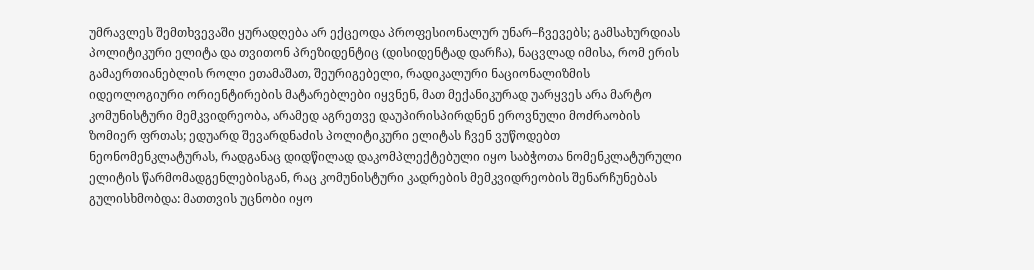უმრავლეს შემთხვევაში ყურადღება არ ექცეოდა პროფესიონალურ უნარ–ჩვევებს; გამსახურდიას პოლიტიკური ელიტა და თვითონ პრეზიდენტიც (დისიდენტად დარჩა), ნაცვლად იმისა, რომ ერის გამაერთიანებლის როლი ეთამაშათ, შეურიგებელი, რადიკალური ნაციონალიზმის იდეოლოგიური ორიენტირების მატარებლები იყვნენ, მათ მექანიკურად უარყვეს არა მარტო კომუნისტური მემკვიდრეობა, არამედ აგრეთვე დაუპირისპირდნენ ეროვნული მოძრაობის ზომიერ ფრთას; ედუარდ შევარდნაძის პოლიტიკური ელიტას ჩვენ ვუწოდებთ ნეონომენკლატურას, რადგანაც დიდწილად დაკომპლექტებული იყო საბჭოთა ნომენკლატურული ელიტის წარმომადგენლებისგან, რაც კომუნისტური კადრების მემკვიდრეობის შენარჩუნებას გულისხმობდა: მათთვის უცნობი იყო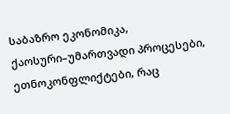საბაზრო ეკონომიკა, ქაოსური–უმართვადი პროცესები, ეთნოკონფლიქტები, რაც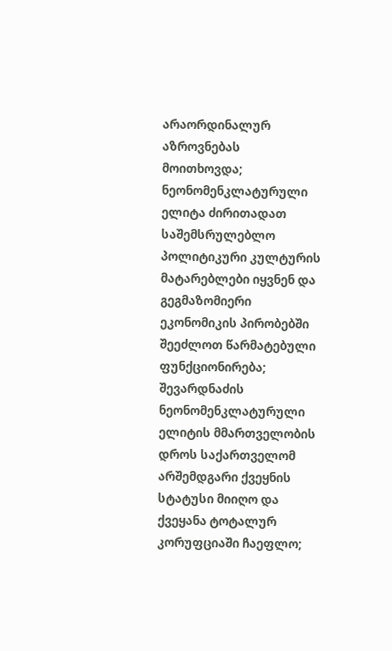არაორდინალურ აზროვნებას მოითხოვდა; ნეონომენკლატურული ელიტა ძირითადათ საშემსრულებლო პოლიტიკური კულტურის მატარებლები იყვნენ და გეგმაზომიერი ეკონომიკის პირობებში შეეძლოთ წარმატებული ფუნქციონირება; შევარდნაძის ნეონომენკლატურული ელიტის მმართველობის დროს საქართველომ არშემდგარი ქვეყნის სტატუსი მიიღო და ქვეყანა ტოტალურ კორუფციაში ჩაეფლო;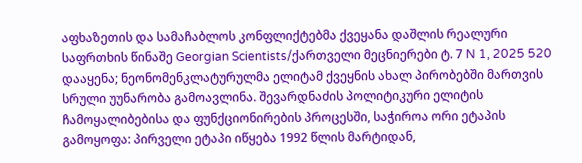აფხაზეთის და სამაჩაბლოს კონფლიქტებმა ქვეყანა დაშლის რეალური საფრთხის წინაშე Georgian Scientists/ქართველი მეცნიერები ტ. 7 N 1, 2025 520 დააყენა; ნეონომენკლატურულმა ელიტამ ქვეყნის ახალ პირობებში მართვის სრული უუნარობა გამოავლინა. შევარდნაძის პოლიტიკური ელიტის ჩამოყალიბებისა და ფუნქციონირების პროცესში, საჭიროა ორი ეტაპის გამოყოფა: პირველი ეტაპი იწყება 1992 წლის მარტიდან,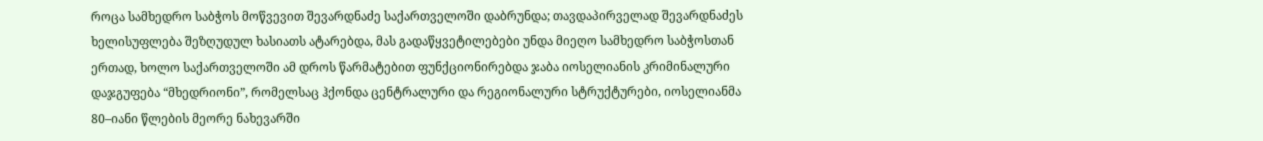როცა სამხედრო საბჭოს მოწვევით შევარდნაძე საქართველოში დაბრუნდა; თავდაპირველად შევარდნაძეს ხელისუფლება შეზღუდულ ხასიათს ატარებდა, მას გადაწყვეტილებები უნდა მიეღო სამხედრო საბჭოსთან ერთად, ხოლო საქართველოში ამ დროს წარმატებით ფუნქციონირებდა ჯაბა იოსელიანის კრიმინალური დაჯგუფება “მხედრიონი”, რომელსაც ჰქონდა ცენტრალური და რეგიონალური სტრუქტურები, იოსელიანმა 80–იანი წლების მეორე ნახევარში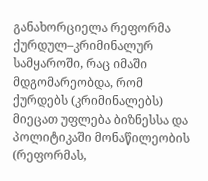განახორციელა რეფორმა ქურდულ–კრიმინალურ სამყაროში, რაც იმაში მდგომარეობდა, რომ ქურდებს (კრიმინალებს) მიეცათ უფლება ბიზნესსა და პოლიტიკაში მონაწილეობის (რეფორმას,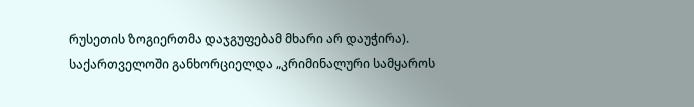რუსეთის ზოგიერთმა დაჯგუფებამ მხარი არ დაუჭირა). საქართველოში განხორციელდა „კრიმინალური სამყაროს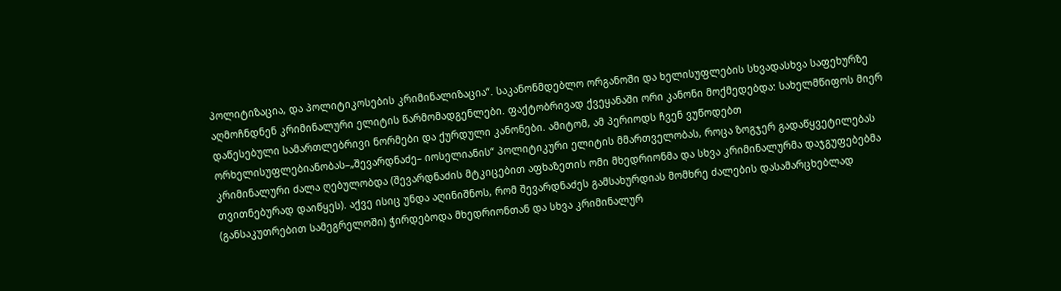პოლიტიზაცია, და პოლიტიკოსების კრიმინალიზაცია“. საკანონმდებლო ორგანოში და ხელისუფლების სხვადასხვა საფეხურზე აღმოჩნდნენ კრიმინალური ელიტის წარმომადგენლები. ფაქტობრივად ქვეყანაში ორი კანონი მოქმედებდა: სახელმწიფოს მიერ დაწესებული სამართლებრივი ნორმები და ქურდული კანონები. ამიტომ, ამ პერიოდს ჩვენ ვუწოდებთ ორხელისუფლებიანობას–„შევარდნაძე– იოსელიანის“ პოლიტიკური ელიტის მმართველობას, როცა ზოგჯერ გადაწყვეტილებას კრიმინალური ძალა ღებულობდა (შევარდნაძის მტკიცებით აფხაზეთის ომი მხედრიონმა და სხვა კრიმინალურმა დაჯგუფებებმა თვითნებურად დაიწყეს). აქვე ისიც უნდა აღინიშნოს, რომ შევარდნაძეს გამსახურდიას მომხრე ძალების დასამარცხებლად (განსაკუთრებით სამეგრელოში) ჭირდებოდა მხედრიონთან და სხვა კრიმინალურ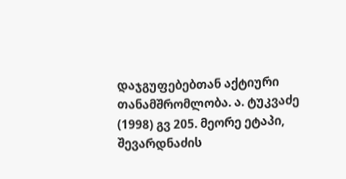დაჯგუფებებთან აქტიური თანამშრომლობა. ა. ტუკვაძე (1998) გვ 205. მეორე ეტაპი, შევარდნაძის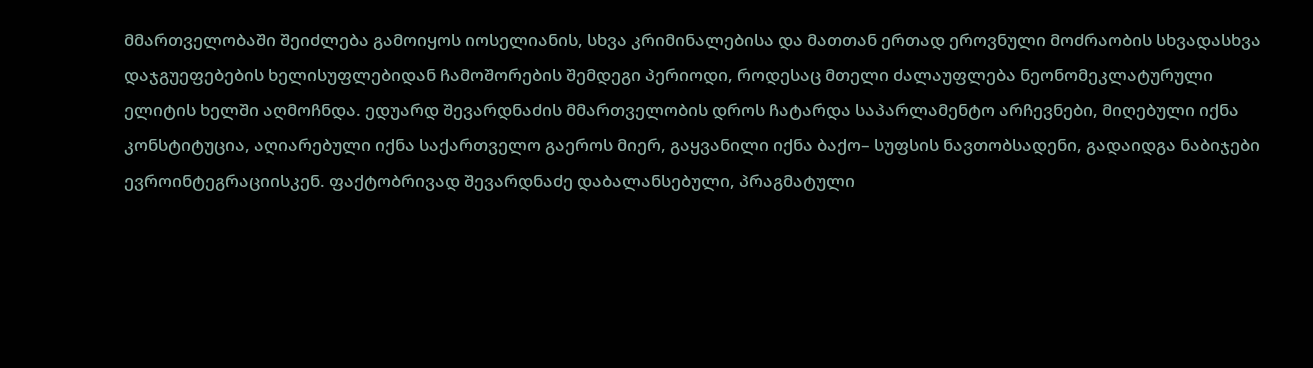მმართველობაში შეიძლება გამოიყოს იოსელიანის, სხვა კრიმინალებისა და მათთან ერთად ეროვნული მოძრაობის სხვადასხვა დაჯგუეფებების ხელისუფლებიდან ჩამოშორების შემდეგი პერიოდი, როდესაც მთელი ძალაუფლება ნეონომეკლატურული ელიტის ხელში აღმოჩნდა. ედუარდ შევარდნაძის მმართველობის დროს ჩატარდა საპარლამენტო არჩევნები, მიღებული იქნა კონსტიტუცია, აღიარებული იქნა საქართველო გაეროს მიერ, გაყვანილი იქნა ბაქო– სუფსის ნავთობსადენი, გადაიდგა ნაბიჯები ევროინტეგრაციისკენ. ფაქტობრივად შევარდნაძე დაბალანსებული, პრაგმატული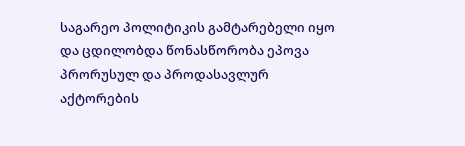საგარეო პოლიტიკის გამტარებელი იყო და ცდილობდა წონასწორობა ეპოვა პრორუსულ და პროდასავლურ აქტორების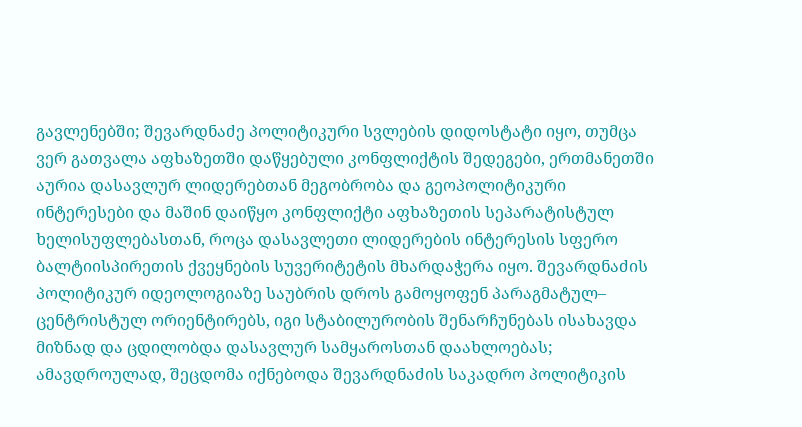გავლენებში; შევარდნაძე პოლიტიკური სვლების დიდოსტატი იყო, თუმცა ვერ გათვალა აფხაზეთში დაწყებული კონფლიქტის შედეგები, ერთმანეთში აურია დასავლურ ლიდერებთან მეგობრობა და გეოპოლიტიკური ინტერესები და მაშინ დაიწყო კონფლიქტი აფხაზეთის სეპარატისტულ ხელისუფლებასთან, როცა დასავლეთი ლიდერების ინტერესის სფერო ბალტიისპირეთის ქვეყნების სუვერიტეტის მხარდაჭერა იყო. შევარდნაძის პოლიტიკურ იდეოლოგიაზე საუბრის დროს გამოყოფენ პარაგმატულ– ცენტრისტულ ორიენტირებს, იგი სტაბილურობის შენარჩუნებას ისახავდა მიზნად და ცდილობდა დასავლურ სამყაროსთან დაახლოებას; ამავდროულად, შეცდომა იქნებოდა შევარდნაძის საკადრო პოლიტიკის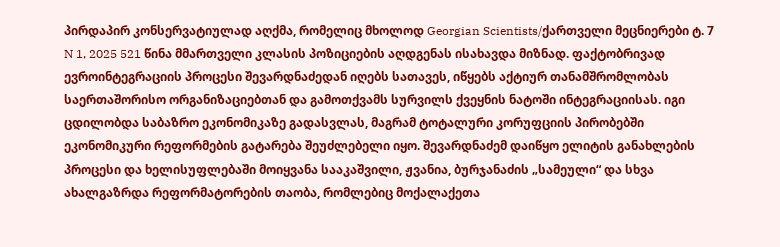პირდაპირ კონსერვატიულად აღქმა, რომელიც მხოლოდ Georgian Scientists/ქართველი მეცნიერები ტ. 7 N 1, 2025 521 წინა მმართველი კლასის პოზიციების აღდგენას ისახავდა მიზნად. ფაქტობრივად ევროინტეგრაციის პროცესი შევარდნაძედან იღებს სათავეს, იწყებს აქტიურ თანამშრომლობას საერთაშორისო ორგანიზაციებთან და გამოთქვამს სურვილს ქვეყნის ნატოში ინტეგრაციისას. იგი ცდილობდა საბაზრო ეკონომიკაზე გადასვლას, მაგრამ ტოტალური კორუფციის პირობებში ეკონომიკური რეფორმების გატარება შეუძლებელი იყო. შევარდნაძემ დაიწყო ელიტის განახლების პროცესი და ხელისუფლებაში მოიყვანა სააკაშვილი, ჟვანია, ბურჯანაძის „სამეული“ და სხვა ახალგაზრდა რეფორმატორების თაობა, რომლებიც მოქალაქეთა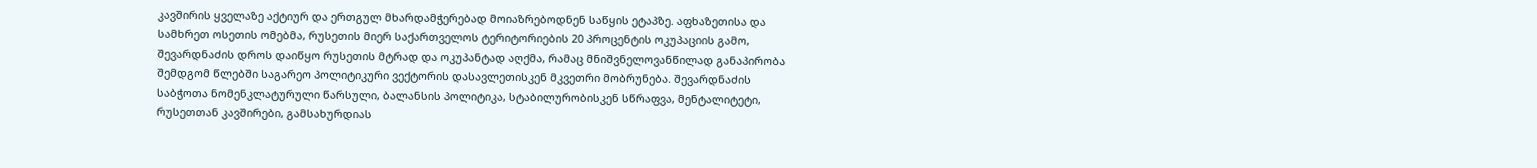კავშირის ყველაზე აქტიურ და ერთგულ მხარდამჭერებად მოიაზრებოდნენ საწყის ეტაპზე. აფხაზეთისა და სამხრეთ ოსეთის ომებმა, რუსეთის მიერ საქართველოს ტერიტორიების 20 პროცენტის ოკუპაციის გამო, შევარდნაძის დროს დაიწყო რუსეთის მტრად და ოკუპანტად აღქმა, რამაც მნიშვნელოვანწილად განაპირობა შემდგომ წლებში საგარეო პოლიტიკური ვექტორის დასავლეთისკენ მკვეთრი მობრუნება. შევარდნაძის საბჭოთა ნომენკლატურული წარსული, ბალანსის პოლიტიკა, სტაბილურობისკენ სწრაფვა, მენტალიტეტი, რუსეთთან კავშირები, გამსახურდიას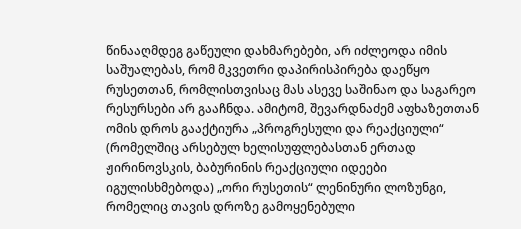წინააღმდეგ გაწეული დახმარებები, არ იძლეოდა იმის საშუალებას, რომ მკვეთრი დაპირისპირება დაეწყო რუსეთთან, რომლისთვისაც მას ასევე საშინაო და საგარეო რესურსები არ გააჩნდა. ამიტომ, შევარდნაძემ აფხაზეთთან ომის დროს გააქტიურა „პროგრესული და რეაქციული“ (რომელშიც არსებულ ხელისუფლებასთან ერთად ჟირინოვსკის, ბაბურინის რეაქციული იდეები იგულისხმებოდა) „ორი რუსეთის“ ლენინური ლოზუნგი, რომელიც თავის დროზე გამოყენებული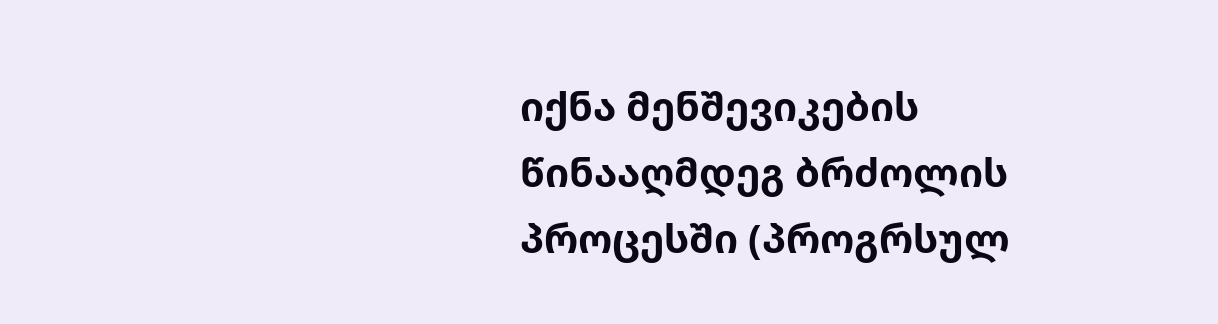იქნა მენშევიკების წინააღმდეგ ბრძოლის პროცესში (პროგრსულ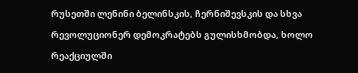რუსეთში ლენინი ბელინსკის, ჩერნიშევსკის და სხვა რევოლუციონერ დემოკრატებს გულისხმობდა, ხოლო რეაქციულში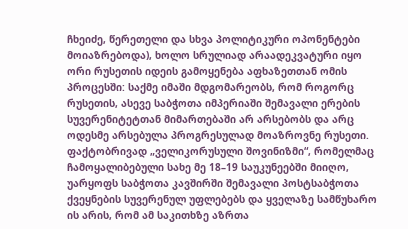ჩხეიძე, წერეთელი და სხვა პოლიტიკური ოპონენტები მოიაზრებოდა), ხოლო სრულიად არაადეკვატური იყო ორი რუსეთის იდეის გამოყენება აფხაზეთთან ომის პროცესში: საქმე იმაში მდგომარეობს, რომ როგორც რუსეთის, ასევე საბჭოთა იმპერიაში შემავალი ერების სუვერენიტეტთან მიმართებაში არ არსებობს და არც ოდესმე არსებულა პროგრესულად მოაზროვნე რუსეთი. ფაქტობრივად „ველიკორუსული შოვინიზმი“, რომელმაც ჩამოყალიბებული სახე მე 18–19 საუკუნეებში მიიღო, უარყოფს საბჭოთა კავშირში შემავალი პოსტსაბჭოთა ქვეყნების სუვერენულ უფლებებს და ყველაზე სამწუხარო ის არის, რომ ამ საკითხზე აზრთა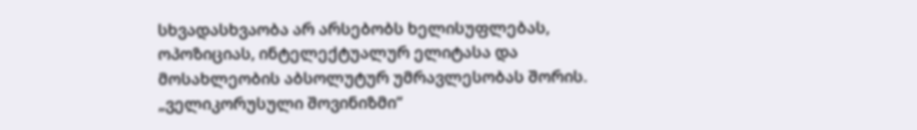სხვადასხვაობა არ არსებობს ხელისუფლებას, ოპოზიციას, ინტელექტუალურ ელიტასა და მოსახლეობის აბსოლუტურ უმრავლესობას შორის. „ველიკორუსული შოვინიზმი“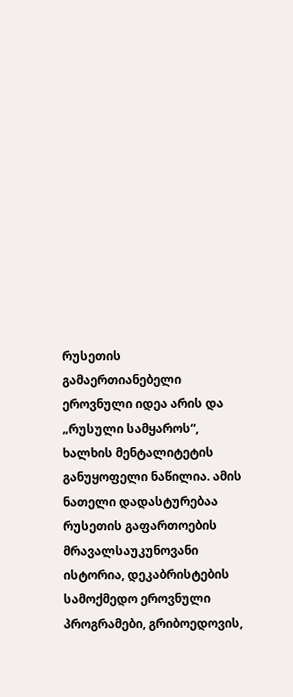რუსეთის გამაერთიანებელი ეროვნული იდეა არის და „რუსული სამყაროს“, ხალხის მენტალიტეტის განუყოფელი ნაწილია. ამის ნათელი დადასტურებაა რუსეთის გაფართოების მრავალსაუკუნოვანი ისტორია, დეკაბრისტების სამოქმედო ეროვნული პროგრამები, გრიბოედოვის,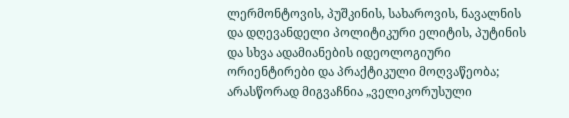ლერმონტოვის, პუშკინის, სახაროვის, ნავალნის და დღევანდელი პოლიტიკური ელიტის, პუტინის და სხვა ადამიანების იდეოლოგიური ორიენტირები და პრაქტიკული მოღვაწეობა; არასწორად მიგვაჩნია „ველიკორუსული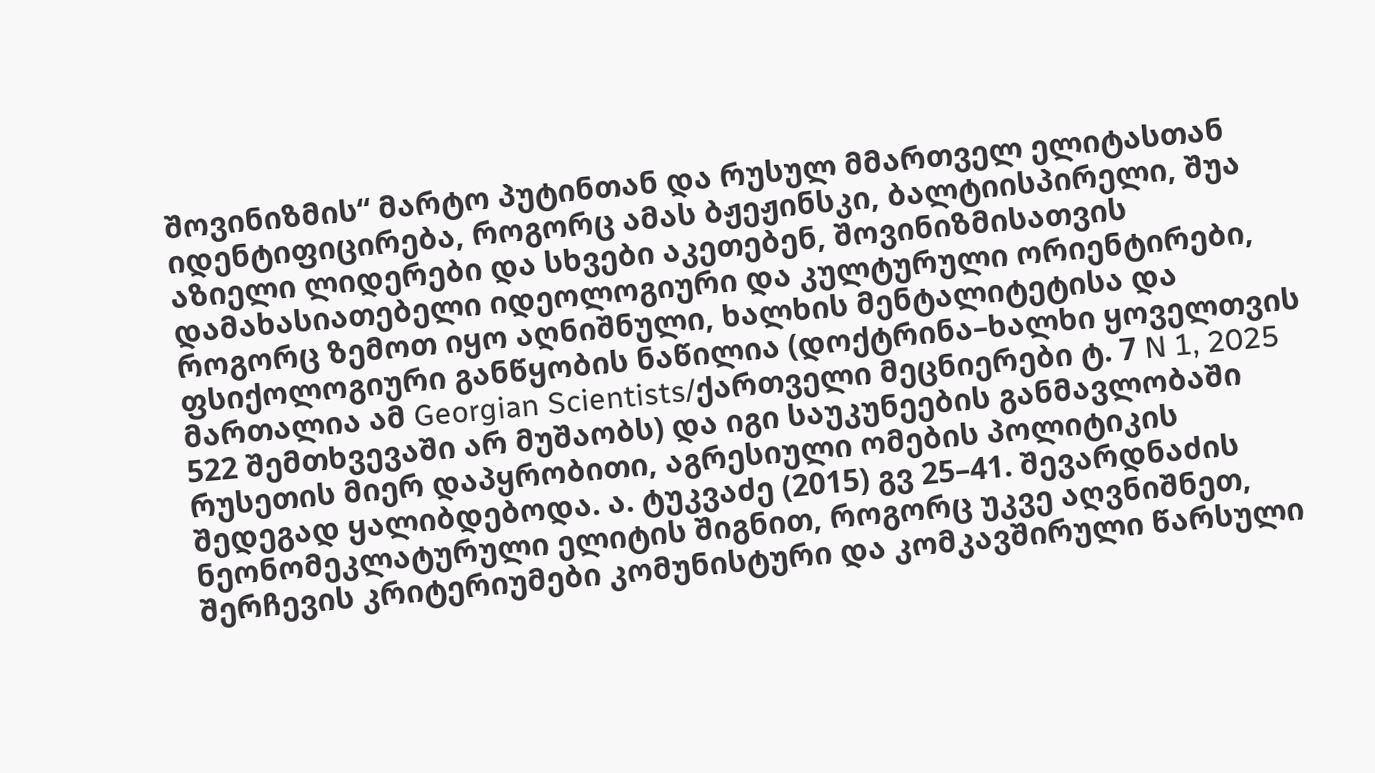შოვინიზმის“ მარტო პუტინთან და რუსულ მმართველ ელიტასთან იდენტიფიცირება, როგორც ამას ბჟეჟინსკი, ბალტიისპირელი, შუა აზიელი ლიდერები და სხვები აკეთებენ, შოვინიზმისათვის დამახასიათებელი იდეოლოგიური და კულტურული ორიენტირები, როგორც ზემოთ იყო აღნიშნული, ხალხის მენტალიტეტისა და ფსიქოლოგიური განწყობის ნაწილია (დოქტრინა–ხალხი ყოველთვის მართალია ამ Georgian Scientists/ქართველი მეცნიერები ტ. 7 N 1, 2025 522 შემთხვევაში არ მუშაობს) და იგი საუკუნეების განმავლობაში რუსეთის მიერ დაპყრობითი, აგრესიული ომების პოლიტიკის შედეგად ყალიბდებოდა. ა. ტუკვაძე (2015) გვ 25–41. შევარდნაძის ნეონომეკლატურული ელიტის შიგნით, როგორც უკვე აღვნიშნეთ, შერჩევის კრიტერიუმები კომუნისტური და კომკავშირული წარსული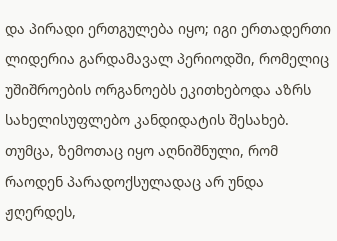და პირადი ერთგულება იყო; იგი ერთადერთი ლიდერია გარდამავალ პერიოდში, რომელიც უშიშროების ორგანოებს ეკითხებოდა აზრს სახელისუფლებო კანდიდატის შესახებ. თუმცა, ზემოთაც იყო აღნიშნული, რომ რაოდენ პარადოქსულადაც არ უნდა ჟღერდეს,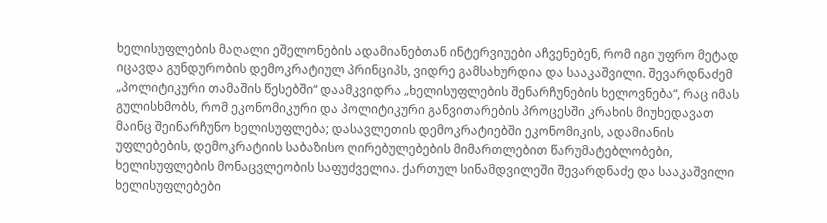ხელისუფლების მაღალი ეშელონების ადამიანებთან ინტერვიუები აჩვენებენ, რომ იგი უფრო მეტად იცავდა გუნდურობის დემოკრატიულ პრინციპს, ვიდრე გამსახურდია და სააკაშვილი. შევარდნაძემ „პოლიტიკური თამაშის წესებში“ დაამკვიდრა „ხელისუფლების შენარჩუნების ხელოვნება“, რაც იმას გულისხმობს, რომ ეკონომიკური და პოლიტიკური განვითარების პროცესში კრახის მიუხედავათ მაინც შეინარჩუნო ხელისუფლება; დასავლეთის დემოკრატიებში ეკონომიკის, ადამიანის უფლებების, დემოკრატიის საბაზისო ღირებულებების მიმართლებით წარუმატებლობები, ხელისუფლების მონაცვლეობის საფუძველია. ქართულ სინამდვილეში შევარდნაძე და სააკაშვილი ხელისუფლებები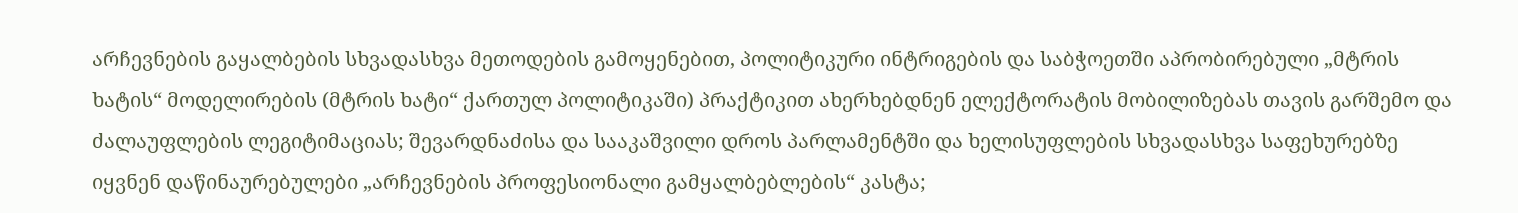არჩევნების გაყალბების სხვადასხვა მეთოდების გამოყენებით, პოლიტიკური ინტრიგების და საბჭოეთში აპრობირებული „მტრის ხატის“ მოდელირების (მტრის ხატი“ ქართულ პოლიტიკაში) პრაქტიკით ახერხებდნენ ელექტორატის მობილიზებას თავის გარშემო და ძალაუფლების ლეგიტიმაციას; შევარდნაძისა და სააკაშვილი დროს პარლამენტში და ხელისუფლების სხვადასხვა საფეხურებზე იყვნენ დაწინაურებულები „არჩევნების პროფესიონალი გამყალბებლების“ კასტა;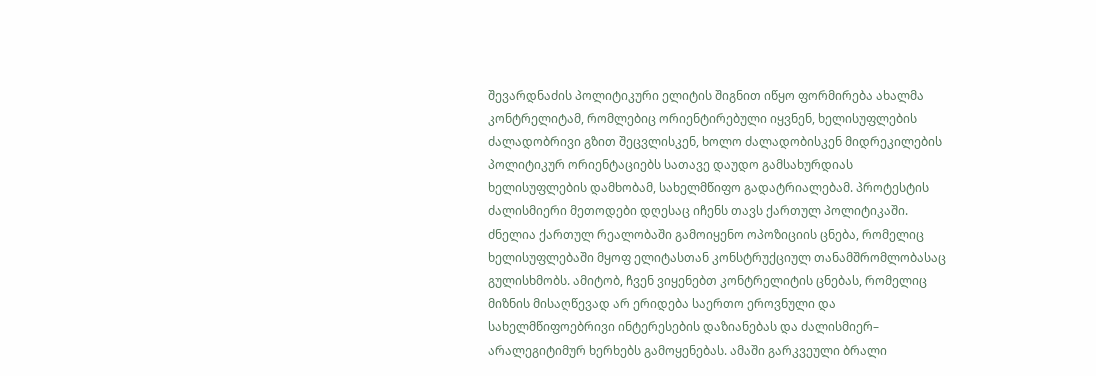შევარდნაძის პოლიტიკური ელიტის შიგნით იწყო ფორმირება ახალმა კონტრელიტამ, რომლებიც ორიენტირებული იყვნენ, ხელისუფლების ძალადობრივი გზით შეცვლისკენ, ხოლო ძალადობისკენ მიდრეკილების პოლიტიკურ ორიენტაციებს სათავე დაუდო გამსახურდიას ხელისუფლების დამხობამ, სახელმწიფო გადატრიალებამ. პროტესტის ძალისმიერი მეთოდები დღესაც იჩენს თავს ქართულ პოლიტიკაში. ძნელია ქართულ რეალობაში გამოიყენო ოპოზიციის ცნება, რომელიც ხელისუფლებაში მყოფ ელიტასთან კონსტრუქციულ თანამშრომლობასაც გულისხმობს. ამიტობ, ჩვენ ვიყენებთ კონტრელიტის ცნებას, რომელიც მიზნის მისაღწევად არ ერიდება საერთო ეროვნული და სახელმწიფოებრივი ინტერესების დაზიანებას და ძალისმიერ– არალეგიტიმურ ხერხებს გამოყენებას. ამაში გარკვეული ბრალი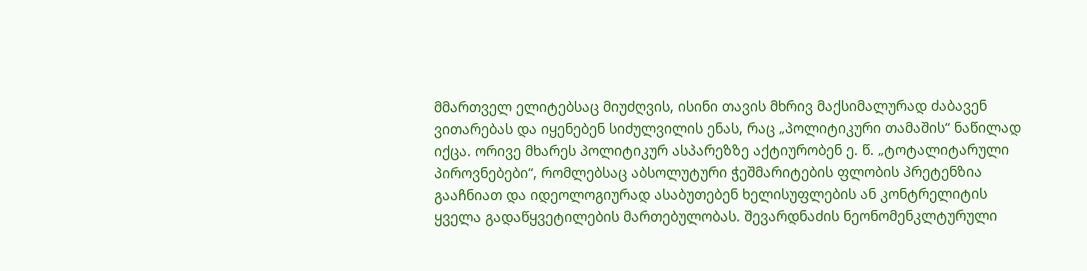მმართველ ელიტებსაც მიუძღვის, ისინი თავის მხრივ მაქსიმალურად ძაბავენ ვითარებას და იყენებენ სიძულვილის ენას, რაც „პოლიტიკური თამაშის“ ნაწილად იქცა. ორივე მხარეს პოლიტიკურ ასპარეზზე აქტიურობენ ე. წ. „ტოტალიტარული პიროვნებები“, რომლებსაც აბსოლუტური ჭეშმარიტების ფლობის პრეტენზია გააჩნიათ და იდეოლოგიურად ასაბუთებენ ხელისუფლების ან კონტრელიტის ყველა გადაწყვეტილების მართებულობას. შევარდნაძის ნეონომენკლტურული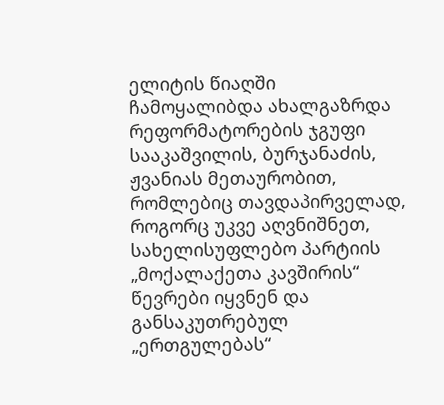ელიტის წიაღში ჩამოყალიბდა ახალგაზრდა რეფორმატორების ჯგუფი სააკაშვილის, ბურჯანაძის, ჟვანიას მეთაურობით, რომლებიც თავდაპირველად, როგორც უკვე აღვნიშნეთ, სახელისუფლებო პარტიის „მოქალაქეთა კავშირის“ წევრები იყვნენ და განსაკუთრებულ „ერთგულებას“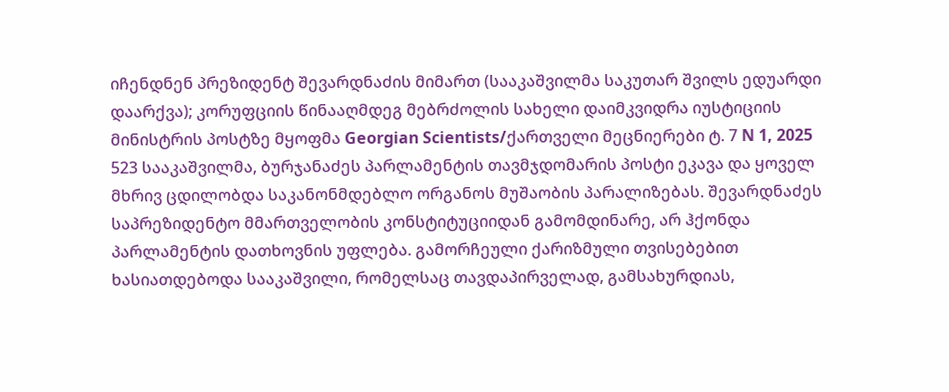იჩენდნენ პრეზიდენტ შევარდნაძის მიმართ (სააკაშვილმა საკუთარ შვილს ედუარდი დაარქვა); კორუფციის წინააღმდეგ მებრძოლის სახელი დაიმკვიდრა იუსტიციის მინისტრის პოსტზე მყოფმა Georgian Scientists/ქართველი მეცნიერები ტ. 7 N 1, 2025 523 სააკაშვილმა, ბურჯანაძეს პარლამენტის თავმჯდომარის პოსტი ეკავა და ყოველ მხრივ ცდილობდა საკანონმდებლო ორგანოს მუშაობის პარალიზებას. შევარდნაძეს საპრეზიდენტო მმართველობის კონსტიტუციიდან გამომდინარე, არ ჰქონდა პარლამენტის დათხოვნის უფლება. გამორჩეული ქარიზმული თვისებებით ხასიათდებოდა სააკაშვილი, რომელსაც თავდაპირველად, გამსახურდიას,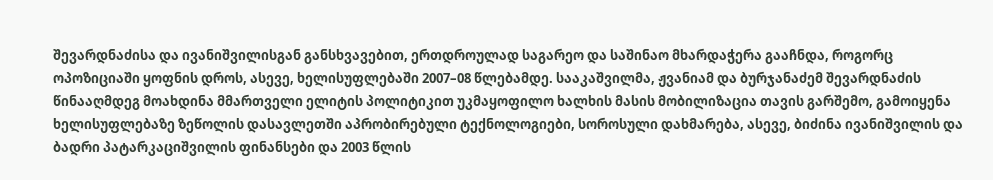შევარდნაძისა და ივანიშვილისგან განსხვავებით, ერთდროულად საგარეო და საშინაო მხარდაჭერა გააჩნდა, როგორც ოპოზიციაში ყოფნის დროს, ასევე, ხელისუფლებაში 2007–08 წლებამდე. სააკაშვილმა, ჟვანიამ და ბურჯანაძემ შევარდნაძის წინააღმდეგ მოახდინა მმართველი ელიტის პოლიტიკით უკმაყოფილო ხალხის მასის მობილიზაცია თავის გარშემო, გამოიყენა ხელისუფლებაზე ზეწოლის დასავლეთში აპრობირებული ტექნოლოგიები, სოროსული დახმარება, ასევე, ბიძინა ივანიშვილის და ბადრი პატარკაციშვილის ფინანსები და 2003 წლის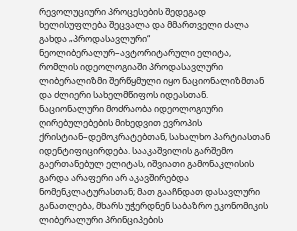რევოლუციური პროცესების შედეგად ხელისუფლება შეცვალა და მმართველი ძალა გახდა „პროდასავლური“ ნეოლიბერალურ–ავტორიტარული ელიტა, რომლის იდეოლოგიაში პროდასავლური ლიბერალიზმი შერწყმული იყო ნაციონალიზმთან და ძლიერი სახელმწიფოს იდეასთან. ნაციონალური მოძრაობა იდეოლოგიური ღირებულებების მიხედვით ევროპის ქრისტიან–დემოკრატებთან, სახალხო პარტიასთან იდენტიფიცირდება. სააკაშვილის გარშემო გაერთანებულ ელიტას, იშვიათი გამონაკლისის გარდა არაფერი არ აკავშირებდა ნომენკლატურასთან; მათ გააჩნდათ დასავლური განათლება, მხარს უჭერდნენ საბაზრო ეკონომიკის ლიბერალური პრინციპების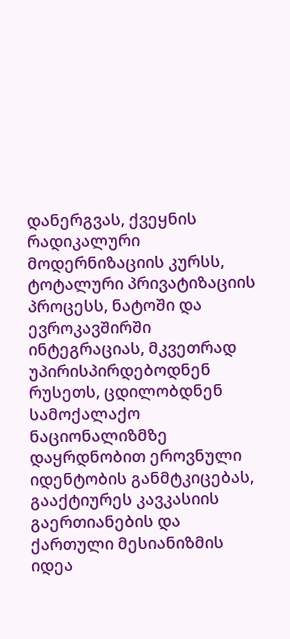დანერგვას, ქვეყნის რადიკალური მოდერნიზაციის კურსს, ტოტალური პრივატიზაციის პროცესს, ნატოში და ევროკავშირში ინტეგრაციას, მკვეთრად უპირისპირდებოდნენ რუსეთს, ცდილობდნენ სამოქალაქო ნაციონალიზმზე დაყრდნობით ეროვნული იდენტობის განმტკიცებას, გააქტიურეს კავკასიის გაერთიანების და ქართული მესიანიზმის იდეა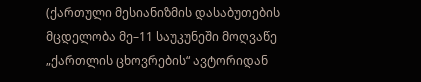(ქართული მესიანიზმის დასაბუთების მცდელობა მე–11 საუკუნეში მოღვაწე „ქართლის ცხოვრების“ ავტორიდან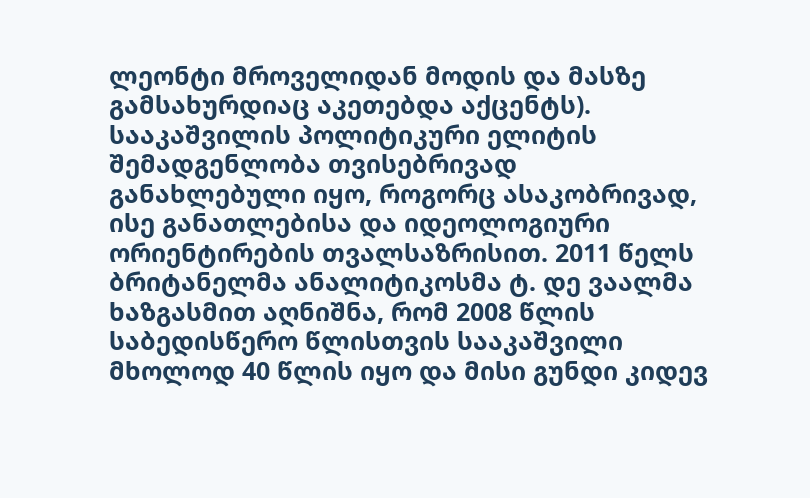ლეონტი მროველიდან მოდის და მასზე გამსახურდიაც აკეთებდა აქცენტს). სააკაშვილის პოლიტიკური ელიტის შემადგენლობა თვისებრივად განახლებული იყო, როგორც ასაკობრივად, ისე განათლებისა და იდეოლოგიური ორიენტირების თვალსაზრისით. 2011 წელს ბრიტანელმა ანალიტიკოსმა ტ. დე ვაალმა ხაზგასმით აღნიშნა, რომ 2008 წლის საბედისწერო წლისთვის სააკაშვილი მხოლოდ 40 წლის იყო და მისი გუნდი კიდევ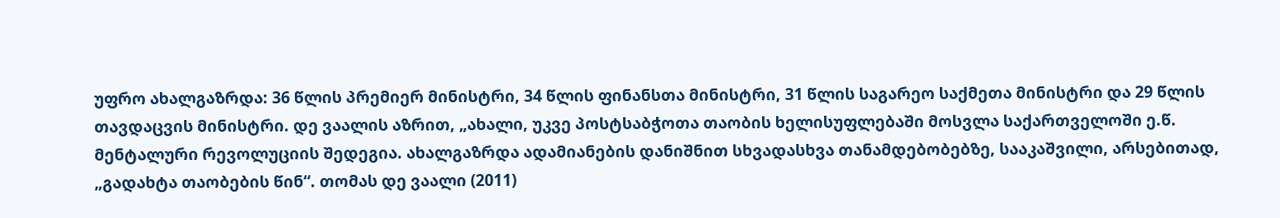უფრო ახალგაზრდა: 36 წლის პრემიერ მინისტრი, 34 წლის ფინანსთა მინისტრი, 31 წლის საგარეო საქმეთა მინისტრი და 29 წლის თავდაცვის მინისტრი. დე ვაალის აზრით, „ახალი, უკვე პოსტსაბჭოთა თაობის ხელისუფლებაში მოსვლა საქართველოში ე.წ. მენტალური რევოლუციის შედეგია. ახალგაზრდა ადამიანების დანიშნით სხვადასხვა თანამდებობებზე, სააკაშვილი, არსებითად, „გადახტა თაობების წინ“. თომას დე ვაალი (2011)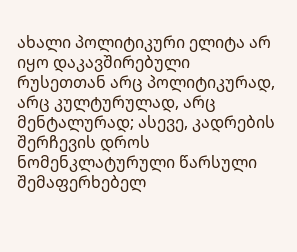ახალი პოლიტიკური ელიტა არ იყო დაკავშირებული რუსეთთან არც პოლიტიკურად, არც კულტურულად, არც მენტალურად; ასევე, კადრების შერჩევის დროს ნომენკლატურული წარსული შემაფერხებელ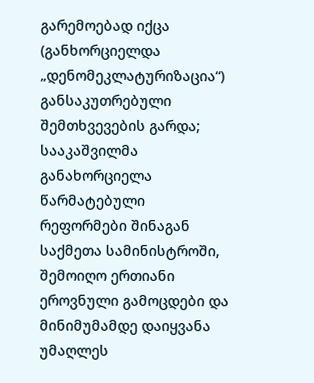გარემოებად იქცა (განხორციელდა „დენომეკლატურიზაცია“) განსაკუთრებული შემთხვევების გარდა; სააკაშვილმა განახორციელა წარმატებული რეფორმები შინაგან საქმეთა სამინისტროში, შემოიღო ერთიანი ეროვნული გამოცდები და მინიმუმამდე დაიყვანა უმაღლეს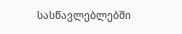სასწავლებლებში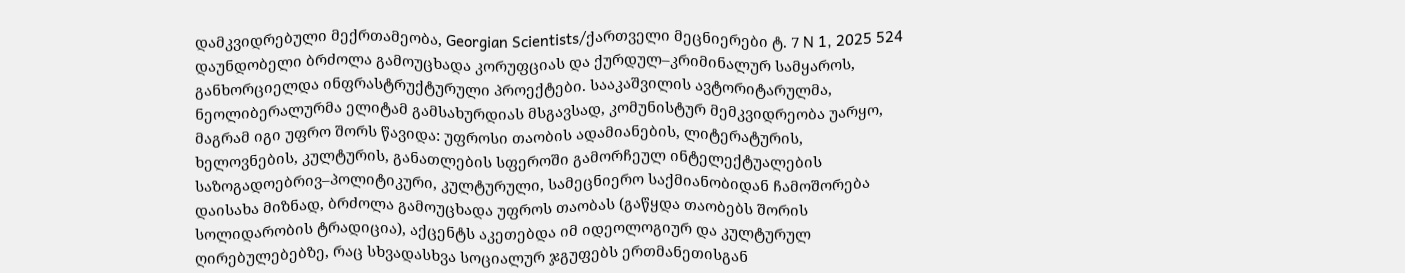დამკვიდრებული მექრთამეობა, Georgian Scientists/ქართველი მეცნიერები ტ. 7 N 1, 2025 524 დაუნდობელი ბრძოლა გამოუცხადა კორუფციას და ქურდულ–კრიმინალურ სამყაროს, განხორციელდა ინფრასტრუქტურული პროექტები. სააკაშვილის ავტორიტარულმა, ნეოლიბერალურმა ელიტამ გამსახურდიას მსგავსად, კომუნისტურ მემკვიდრეობა უარყო, მაგრამ იგი უფრო შორს წავიდა: უფროსი თაობის ადამიანების, ლიტერატურის, ხელოვნების, კულტურის, განათლების სფეროში გამორჩეულ ინტელექტუალების საზოგადოებრივ–პოლიტიკური, კულტურული, სამეცნიერო საქმიანობიდან ჩამოშორება დაისახა მიზნად, ბრძოლა გამოუცხადა უფროს თაობას (გაწყდა თაობებს შორის სოლიდარობის ტრადიცია), აქცენტს აკეთებდა იმ იდეოლოგიურ და კულტურულ ღირებულებებზე, რაც სხვადასხვა სოციალურ ჯგუფებს ერთმანეთისგან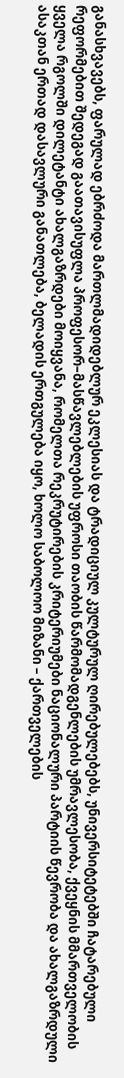განასხვავებს, ფარულად ებრძოდა მართლმადიდებლურ ეკლესიას და ტრადიციულ კულტურულ ღირებულებებს, უნივერსიტეტებში ჩატარებული რეფორმებით შედეგად გაათავისუფლა პროფესორ–მასწავლებლების უფროსი თაობის წარმომადგენლების უმრავლესობა, ქვეყნის მმართველობის ყველა რგოლში დილეტანტი ახალგაზრდები მოიყვანა, რომელთა რეკრუტირების კრიტერიუმები ნაციონალური პარტიის წევრობა და ახალგაზრდული ასაკთან ერთად დასავლური განათლება, ბელადის ერთგულება იყო, ხოლო საბოლოო მიზანი – ქართველების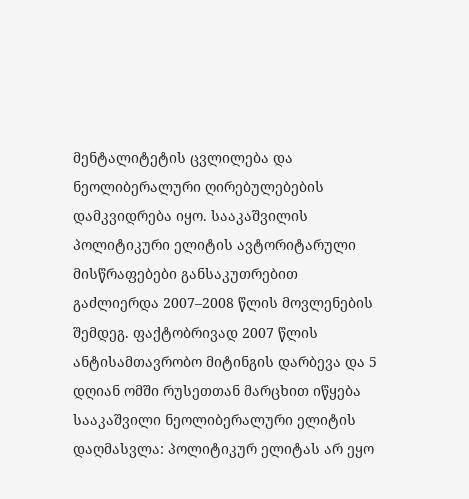მენტალიტეტის ცვლილება და ნეოლიბერალური ღირებულებების დამკვიდრება იყო. სააკაშვილის პოლიტიკური ელიტის ავტორიტარული მისწრაფებები განსაკუთრებით გაძლიერდა 2007–2008 წლის მოვლენების შემდეგ. ფაქტობრივად 2007 წლის ანტისამთავრობო მიტინგის დარბევა და 5 დღიან ომში რუსეთთან მარცხით იწყება სააკაშვილი ნეოლიბერალური ელიტის დაღმასვლა: პოლიტიკურ ელიტას არ ეყო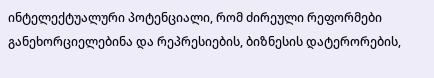ინტელექტუალური პოტენციალი, რომ ძირეული რეფორმები განეხორციელებინა და რეპრესიების, ბიზნესის დატერორების,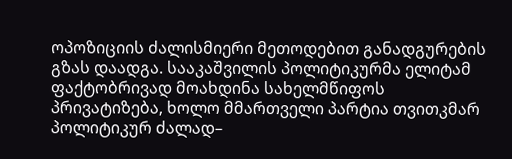ოპოზიციის ძალისმიერი მეთოდებით განადგურების გზას დაადგა. სააკაშვილის პოლიტიკურმა ელიტამ ფაქტობრივად მოახდინა სახელმწიფოს პრივატიზება, ხოლო მმართველი პარტია თვითკმარ პოლიტიკურ ძალად–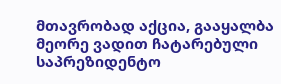მთავრობად აქცია, გააყალბა მეორე ვადით ჩატარებული საპრეზიდენტო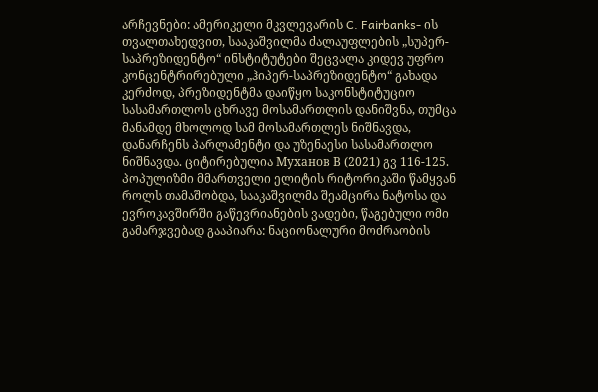არჩევნები: ამერიკელი მკვლევარის C. Fairbanks- ის თვალთახედვით, სააკაშვილმა ძალაუფლების „სუპერ-საპრეზიდენტო“ ინსტიტუტები შეცვალა კიდევ უფრო კონცენტრირებული „ჰიპერ-საპრეზიდენტო“ გახადა კერძოდ, პრეზიდენტმა დაიწყო საკონსტიტუციო სასამართლოს ცხრავე მოსამართლის დანიშვნა, თუმცა მანამდე მხოლოდ სამ მოსამართლეს ნიშნავდა, დანარჩენს პარლამენტი და უზენაესი სასამართლო ნიშნავდა. ციტირებულია Муханов В (2021) გვ 116-125. პოპულიზმი მმართველი ელიტის რიტორიკაში წამყვან როლს თამაშობდა, სააკაშვილმა შეამცირა ნატოსა და ევროკავშირში გაწევრიანების ვადები, წაგებული ომი გამარჯვებად გააპიარა: ნაციონალური მოძრაობის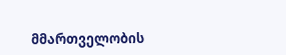მმართველობის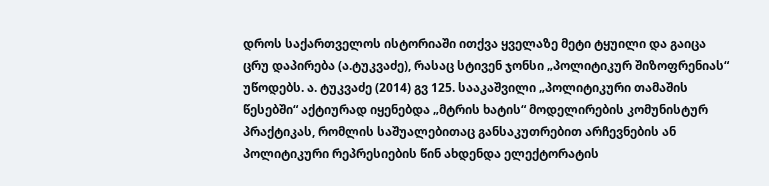დროს საქართველოს ისტორიაში ითქვა ყველაზე მეტი ტყუილი და გაიცა ცრუ დაპირება (ა.ტუკვაძე), რასაც სტივენ ჯონსი „პოლიტიკურ შიზოფრენიას“ უწოდებს. ა. ტუკვაძე (2014) გვ 125. სააკაშვილი „პოლიტიკური თამაშის წესებში“ აქტიურად იყენებდა „მტრის ხატის“ მოდელირების კომუნისტურ პრაქტიკას, რომლის საშუალებითაც განსაკუთრებით არჩევნების ან პოლიტიკური რეპრესიების წინ ახდენდა ელექტორატის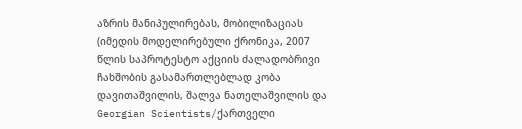აზრის მანიპულირებას, მობილიზაციას (იმედის მოდელირებული ქრონიკა, 2007 წლის საპროტესტო აქციის ძალადობრივი ჩახშობის გასამართლებლად კობა დავითაშვილის, შალვა ნათელაშვილის და Georgian Scientists/ქართველი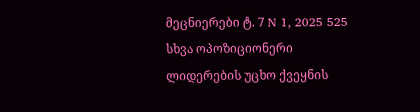მეცნიერები ტ. 7 N 1, 2025 525 სხვა ოპოზიციონერი ლიდერების უცხო ქვეყნის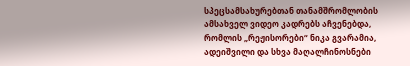სპეცსამსახურებთან თანამშრომლობის ამსახველ ვიდეო კადრებს აჩვენებდა, რომლის „რეჟისორები“ ნიკა გვარამია, ადეიშვილი და სხვა მაღალჩინოსნები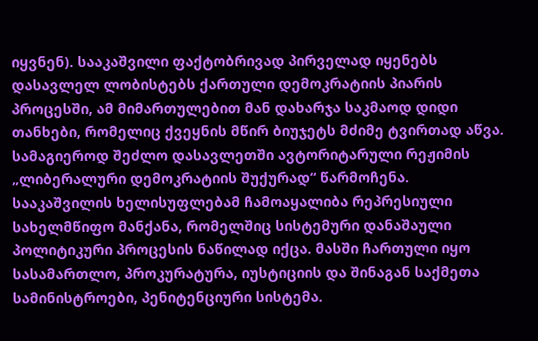იყვნენ). სააკაშვილი ფაქტობრივად პირველად იყენებს დასავლელ ლობისტებს ქართული დემოკრატიის პიარის პროცესში, ამ მიმართულებით მან დახარჯა საკმაოდ დიდი თანხები, რომელიც ქვეყნის მწირ ბიუჯეტს მძიმე ტვირთად აწვა. სამაგიეროდ შეძლო დასავლეთში ავტორიტარული რეჟიმის „ლიბერალური დემოკრატიის შუქურად“ წარმოჩენა. სააკაშვილის ხელისუფლებამ ჩამოაყალიბა რეპრესიული სახელმწიფო მანქანა, რომელშიც სისტემური დანაშაული პოლიტიკური პროცესის ნაწილად იქცა. მასში ჩართული იყო სასამართლო, პროკურატურა, იუსტიციის და შინაგან საქმეთა სამინისტროები, პენიტენციური სისტემა.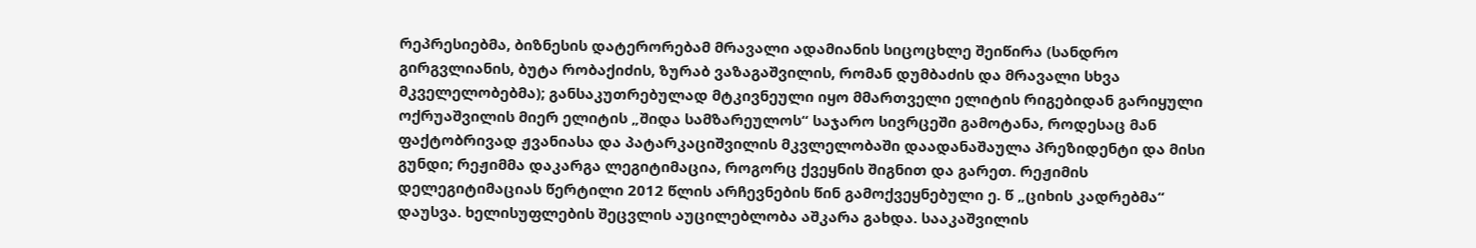რეპრესიებმა, ბიზნესის დატერორებამ მრავალი ადამიანის სიცოცხლე შეიწირა (სანდრო გირგვლიანის, ბუტა რობაქიძის, ზურაბ ვაზაგაშვილის, რომან დუმბაძის და მრავალი სხვა მკველელობებმა); განსაკუთრებულად მტკივნეული იყო მმართველი ელიტის რიგებიდან გარიყული ოქრუაშვილის მიერ ელიტის „შიდა სამზარეულოს“ საჯარო სივრცეში გამოტანა, როდესაც მან ფაქტობრივად ჟვანიასა და პატარკაციშვილის მკვლელობაში დაადანაშაულა პრეზიდენტი და მისი გუნდი; რეჟიმმა დაკარგა ლეგიტიმაცია, როგორც ქვეყნის შიგნით და გარეთ. რეჟიმის დელეგიტიმაციას წერტილი 2012 წლის არჩევნების წინ გამოქვეყნებული ე. წ „ციხის კადრებმა“ დაუსვა. ხელისუფლების შეცვლის აუცილებლობა აშკარა გახდა. სააკაშვილის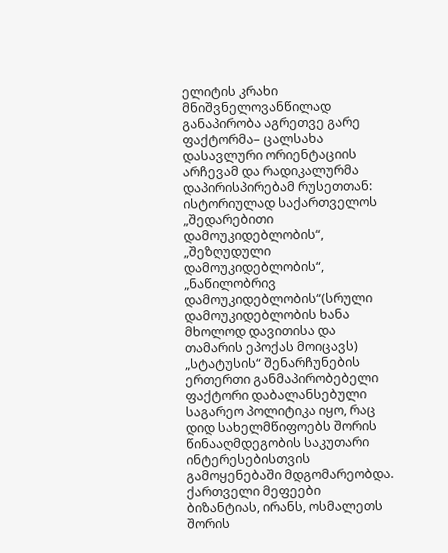ელიტის კრახი მნიშვნელოვანწილად განაპირობა აგრეთვე გარე ფაქტორმა– ცალსახა დასავლური ორიენტაციის არჩევამ და რადიკალურმა დაპირისპირებამ რუსეთთან: ისტორიულად საქართველოს „შედარებითი დამოუკიდებლობის“, „შეზღუდული დამოუკიდებლობის“, „ნაწილობრივ დამოუკიდებლობის“(სრული დამოუკიდებლობის ხანა მხოლოდ დავითისა და თამარის ეპოქას მოიცავს) „სტატუსის“ შენარჩუნების ერთერთი განმაპირობებელი ფაქტორი დაბალანსებული საგარეო პოლიტიკა იყო, რაც დიდ სახელმწიფოებს შორის წინააღმდეგობის საკუთარი ინტერესებისთვის გამოყენებაში მდგომარეობდა. ქართველი მეფეები ბიზანტიას, ირანს, ოსმალეთს შორის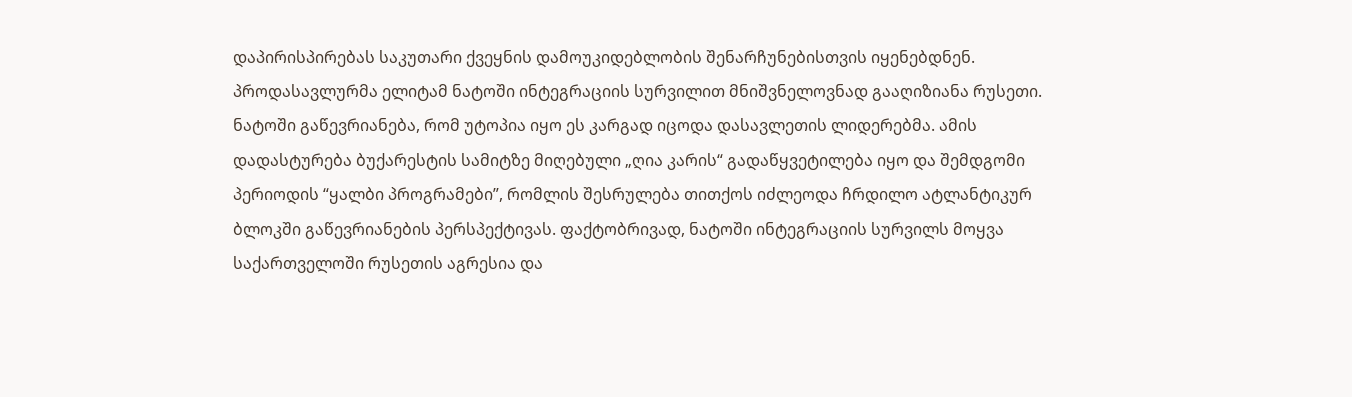დაპირისპირებას საკუთარი ქვეყნის დამოუკიდებლობის შენარჩუნებისთვის იყენებდნენ. პროდასავლურმა ელიტამ ნატოში ინტეგრაციის სურვილით მნიშვნელოვნად გააღიზიანა რუსეთი. ნატოში გაწევრიანება, რომ უტოპია იყო ეს კარგად იცოდა დასავლეთის ლიდერებმა. ამის დადასტურება ბუქარესტის სამიტზე მიღებული „ღია კარის“ გადაწყვეტილება იყო და შემდგომი პერიოდის “ყალბი პროგრამები”, რომლის შესრულება თითქოს იძლეოდა ჩრდილო ატლანტიკურ ბლოკში გაწევრიანების პერსპექტივას. ფაქტობრივად, ნატოში ინტეგრაციის სურვილს მოყვა საქართველოში რუსეთის აგრესია და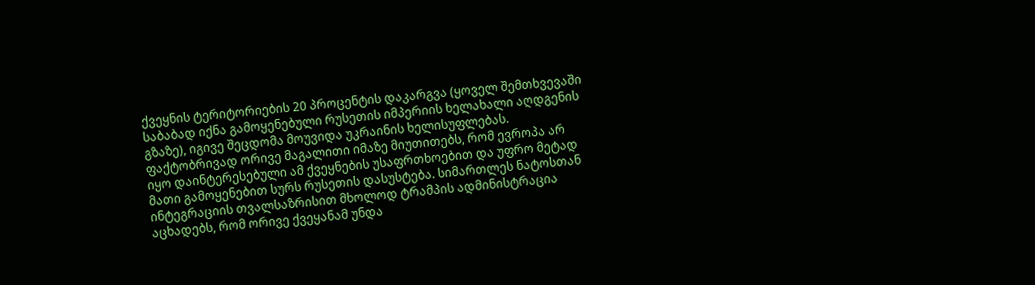ქვეყნის ტერიტორიების 20 პროცენტის დაკარგვა (ყოველ შემთხვევაში საბაბად იქნა გამოყენებული რუსეთის იმპერიის ხელახალი აღდგენის გზაზე), იგივე შეცდომა მოუვიდა უკრაინის ხელისუფლებას. ფაქტობრივად ორივე მაგალითი იმაზე მიუთითებს, რომ ევროპა არ იყო დაინტერესებული ამ ქვეყნების უსაფრთხოებით და უფრო მეტად მათი გამოყენებით სურს რუსეთის დასუსტება. სიმართლეს ნატოსთან ინტეგრაციის თვალსაზრისით მხოლოდ ტრამპის ადმინისტრაცია აცხადებს, რომ ორივე ქვეყანამ უნდა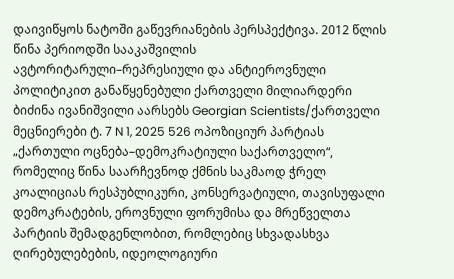დაივიწყოს ნატოში გაწევრიანების პერსპექტივა. 2012 წლის წინა პერიოდში სააკაშვილის ავტორიტარული–რეპრესიული და ანტიეროვნული პოლიტიკით განაწყენებული ქართველი მილიარდერი ბიძინა ივანიშვილი აარსებს Georgian Scientists/ქართველი მეცნიერები ტ. 7 N 1, 2025 526 ოპოზიციურ პარტიას „ქართული ოცნება–დემოკრატიული საქართველო“, რომელიც წინა საარჩევნოდ ქმნის საკმაოდ ჭრელ კოალიციას რესპუბლიკური, კონსერვატიული, თავისუფალი დემოკრატების, ეროვნული ფორუმისა და მრეწველთა პარტიის შემადგენლობით, რომლებიც სხვადასხვა ღირებულებების, იდეოლოგიური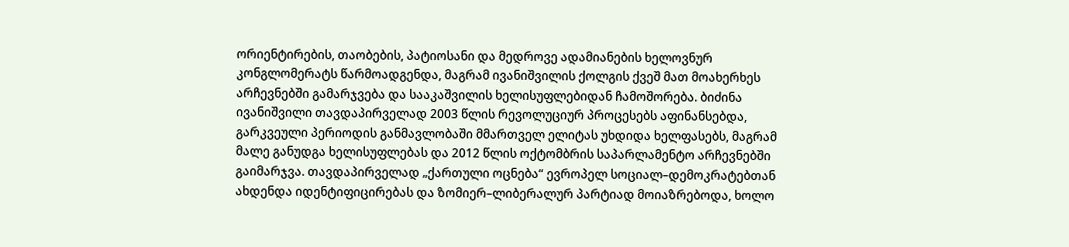ორიენტირების, თაობების, პატიოსანი და მედროვე ადამიანების ხელოვნურ კონგლომერატს წარმოადგენდა, მაგრამ ივანიშვილის ქოლგის ქვეშ მათ მოახერხეს არჩევნებში გამარჯვება და სააკაშვილის ხელისუფლებიდან ჩამოშორება. ბიძინა ივანიშვილი თავდაპირველად 2003 წლის რევოლუციურ პროცესებს აფინანსებდა, გარკვეული პერიოდის განმავლობაში მმართველ ელიტას უხდიდა ხელფასებს, მაგრამ მალე განუდგა ხელისუფლებას და 2012 წლის ოქტომბრის საპარლამენტო არჩევნებში გაიმარჯვა. თავდაპირველად „ქართული ოცნება“ ევროპელ სოციალ–დემოკრატებთან ახდენდა იდენტიფიცირებას და ზომიერ–ლიბერალურ პარტიად მოიაზრებოდა, ხოლო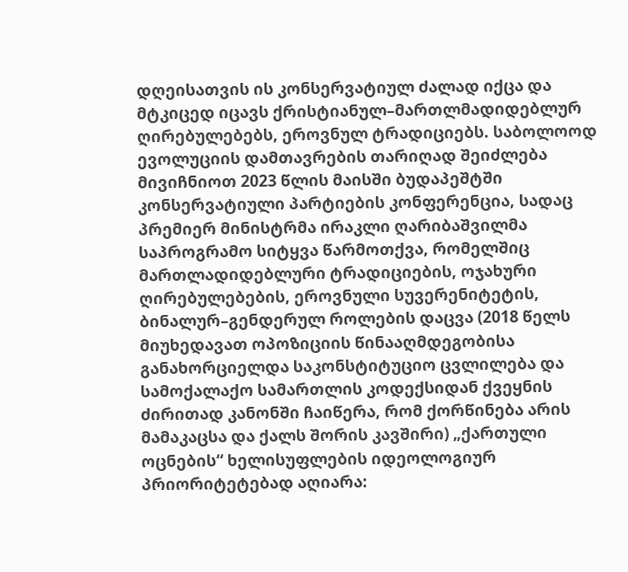დღეისათვის ის კონსერვატიულ ძალად იქცა და მტკიცედ იცავს ქრისტიანულ–მართლმადიდებლურ ღირებულებებს, ეროვნულ ტრადიციებს. საბოლოოდ ევოლუციის დამთავრების თარიღად შეიძლება მივიჩნიოთ 2023 წლის მაისში ბუდაპეშტში კონსერვატიული პარტიების კონფერენცია, სადაც პრემიერ მინისტრმა ირაკლი ღარიბაშვილმა საპროგრამო სიტყვა წარმოთქვა, რომელშიც მართლადიდებლური ტრადიციების, ოჯახური ღირებულებების, ეროვნული სუვერენიტეტის, ბინალურ–გენდერულ როლების დაცვა (2018 წელს მიუხედავათ ოპოზიციის წინააღმდეგობისა განახორციელდა საკონსტიტუციო ცვლილება და სამოქალაქო სამართლის კოდექსიდან ქვეყნის ძირითად კანონში ჩაიწერა, რომ ქორწინება არის მამაკაცსა და ქალს შორის კავშირი) „ქართული ოცნების“ ხელისუფლების იდეოლოგიურ პრიორიტეტებად აღიარა: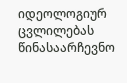იდეოლოგიურ ცვლილებას წინასაარჩევნო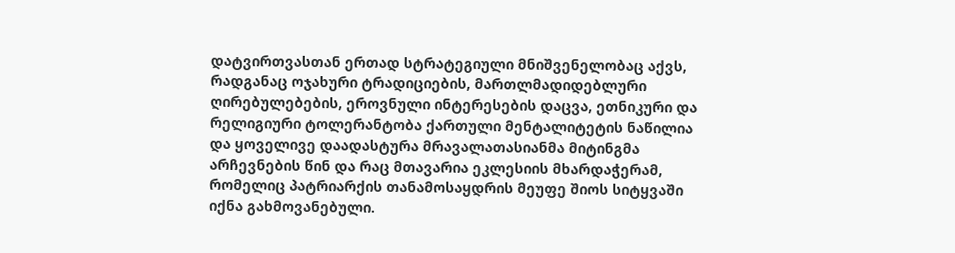დატვირთვასთან ერთად სტრატეგიული მნიშვენელობაც აქვს, რადგანაც ოჯახური ტრადიციების, მართლმადიდებლური ღირებულებების, ეროვნული ინტერესების დაცვა, ეთნიკური და რელიგიური ტოლერანტობა ქართული მენტალიტეტის ნაწილია და ყოველივე დაადასტურა მრავალათასიანმა მიტინგმა არჩევნების წინ და რაც მთავარია ეკლესიის მხარდაჭერამ, რომელიც პატრიარქის თანამოსაყდრის მეუფე შიოს სიტყვაში იქნა გახმოვანებული.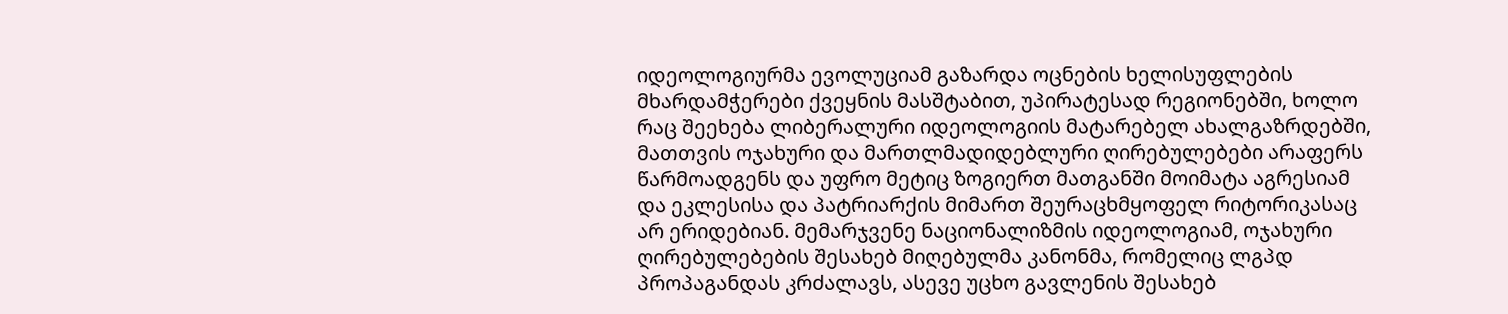იდეოლოგიურმა ევოლუციამ გაზარდა ოცნების ხელისუფლების მხარდამჭერები ქვეყნის მასშტაბით, უპირატესად რეგიონებში, ხოლო რაც შეეხება ლიბერალური იდეოლოგიის მატარებელ ახალგაზრდებში, მათთვის ოჯახური და მართლმადიდებლური ღირებულებები არაფერს წარმოადგენს და უფრო მეტიც ზოგიერთ მათგანში მოიმატა აგრესიამ და ეკლესისა და პატრიარქის მიმართ შეურაცხმყოფელ რიტორიკასაც არ ერიდებიან. მემარჯვენე ნაციონალიზმის იდეოლოგიამ, ოჯახური ღირებულებების შესახებ მიღებულმა კანონმა, რომელიც ლგპდ პროპაგანდას კრძალავს, ასევე უცხო გავლენის შესახებ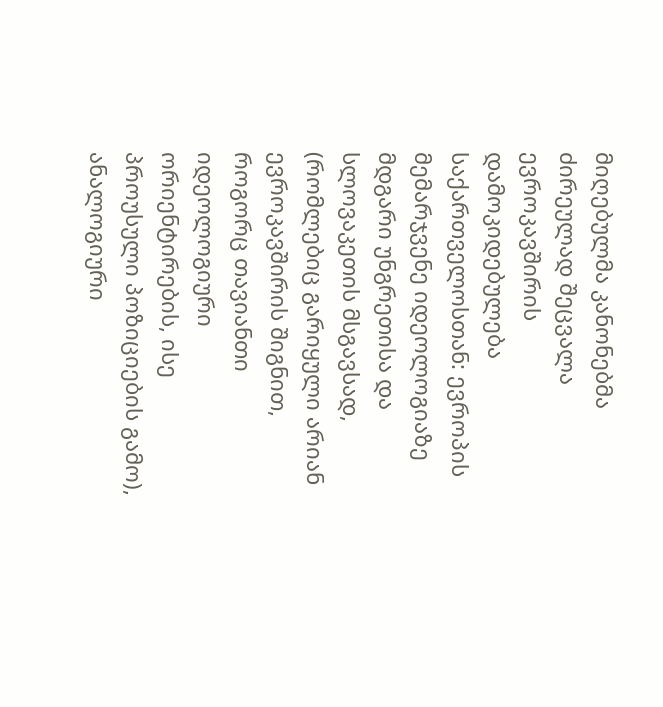მიღებულმა კანონებმა ძირეულად შეცვალა ევროკავშირის დამოკიდებულება საქართველოსთან: ევროპის მემარჯვენე იდეოლოგიაზე მდგარი უნგრეთისა და სლოვაკეთის მსგავსად, (რომლებიც გარიყული არიან ევროკავშირის შიგნით, როგორც თავიანთი იდეოლოგიური ორიენტირების, ისე პროუსული პოზიციების გამო), ანალოგიური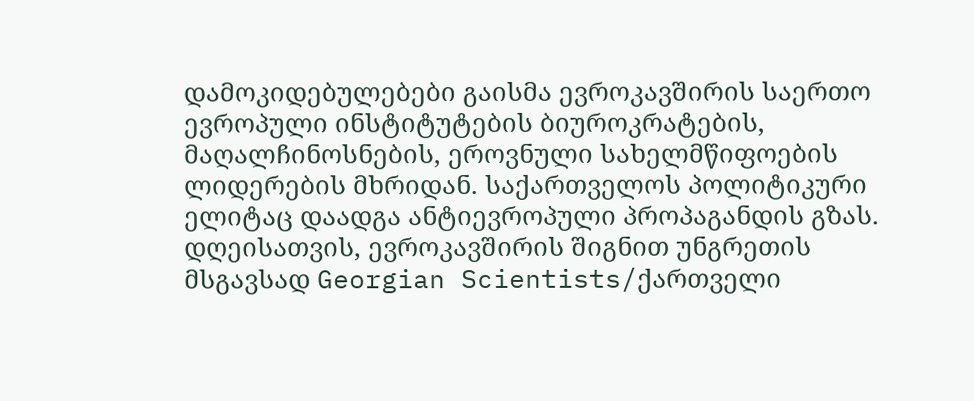დამოკიდებულებები გაისმა ევროკავშირის საერთო ევროპული ინსტიტუტების ბიუროკრატების, მაღალჩინოსნების, ეროვნული სახელმწიფოების ლიდერების მხრიდან. საქართველოს პოლიტიკური ელიტაც დაადგა ანტიევროპული პროპაგანდის გზას. დღეისათვის, ევროკავშირის შიგნით უნგრეთის მსგავსად Georgian Scientists/ქართველი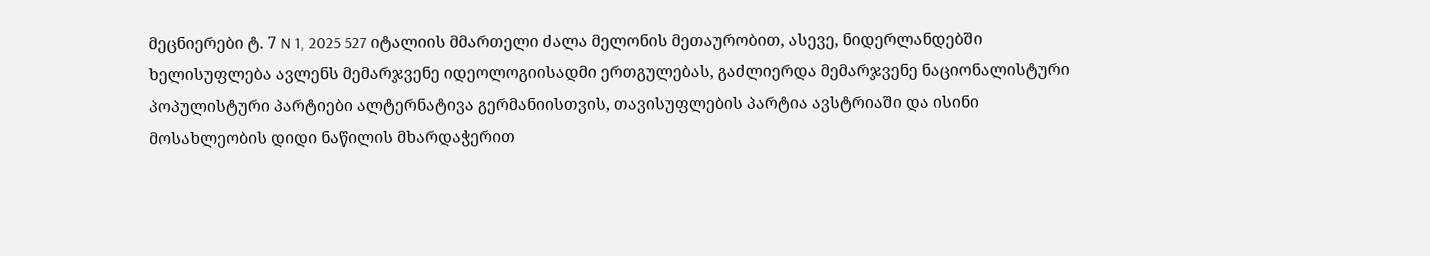მეცნიერები ტ. 7 N 1, 2025 527 იტალიის მმართელი ძალა მელონის მეთაურობით, ასევე, ნიდერლანდებში ხელისუფლება ავლენს მემარჯვენე იდეოლოგიისადმი ერთგულებას, გაძლიერდა მემარჯვენე ნაციონალისტური პოპულისტური პარტიები ალტერნატივა გერმანიისთვის, თავისუფლების პარტია ავსტრიაში და ისინი მოსახლეობის დიდი ნაწილის მხარდაჭერით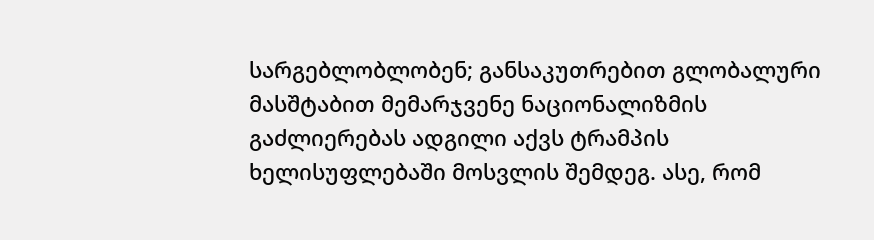სარგებლობლობენ; განსაკუთრებით გლობალური მასშტაბით მემარჯვენე ნაციონალიზმის გაძლიერებას ადგილი აქვს ტრამპის ხელისუფლებაში მოსვლის შემდეგ. ასე, რომ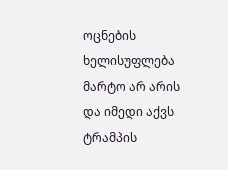ოცნების ხელისუფლება მარტო არ არის და იმედი აქვს ტრამპის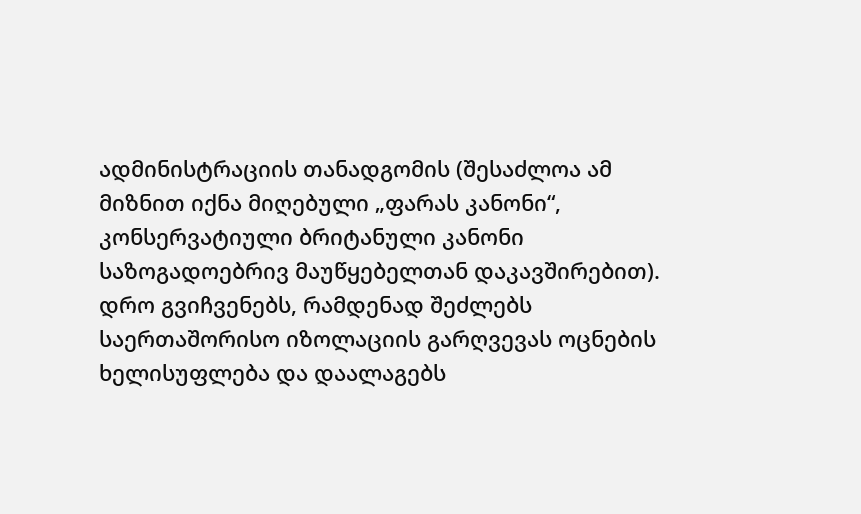ადმინისტრაციის თანადგომის (შესაძლოა ამ მიზნით იქნა მიღებული „ფარას კანონი“, კონსერვატიული ბრიტანული კანონი საზოგადოებრივ მაუწყებელთან დაკავშირებით). დრო გვიჩვენებს, რამდენად შეძლებს საერთაშორისო იზოლაციის გარღვევას ოცნების ხელისუფლება და დაალაგებს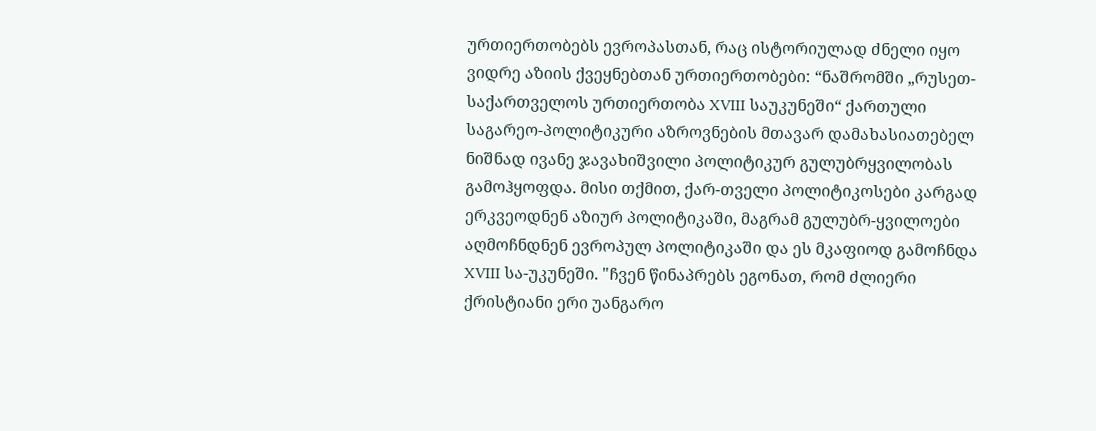ურთიერთობებს ევროპასთან, რაც ისტორიულად ძნელი იყო ვიდრე აზიის ქვეყნებთან ურთიერთობები: “ნაშრომში „რუსეთ- საქართველოს ურთიერთობა XVIII საუკუნეში“ ქართული საგარეო-პოლიტიკური აზროვნების მთავარ დამახასიათებელ ნიშნად ივანე ჯავახიშვილი პოლიტიკურ გულუბრყვილობას გამოჰყოფდა. მისი თქმით, ქარ-თველი პოლიტიკოსები კარგად ერკვეოდნენ აზიურ პოლიტიკაში, მაგრამ გულუბრ-ყვილოები აღმოჩნდნენ ევროპულ პოლიტიკაში და ეს მკაფიოდ გამოჩნდა XVIII სა-უკუნეში. "ჩვენ წინაპრებს ეგონათ, რომ ძლიერი ქრისტიანი ერი უანგარო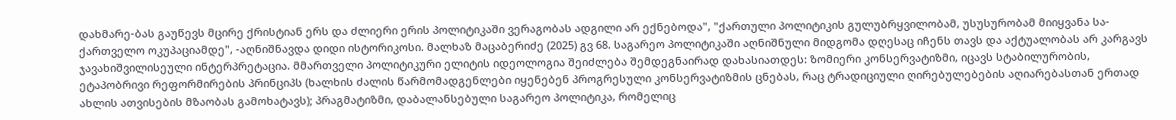დახმარე-ბას გაუწევს მცირე ქრისტიან ერს და ძლიერი ერის პოლიტიკაში ვერაგობას ადგილი არ ექნებოდა", "ქართული პოლიტიკის გულუბრყვილობამ, უსუსურობამ მიიყვანა სა-ქართველო ოკუპაციამდე", -აღნიშნავდა დიდი ისტორიკოსი. მალხაზ მაცაბერიძე (2025) გვ 68. საგარეო პოლიტიკაში აღნიშნული მიდგომა დღესაც იჩენს თავს და აქტუალობას არ კარგავს ჯავახიშვილისეული ინტერპრეტაცია. მმართველი პოლიტიკური ელიტის იდეოლოგია შეიძლება შემდეგნაირად დახასიათდეს: ზომიერი კონსერვატიზმი, იცავს სტაბილურობის, ეტაპობრივი რეფორმირების პრინციპს (ხალხის ძალის წარმომადგენლები იყენებენ პროგრესული კონსერვატიზმის ცნებას, რაც ტრადიციული ღირებულებების აღიარებასთან ერთად ახლის ათვისების მზაობას გამოხატავს); პრაგმატიზმი, დაბალანსებული საგარეო პოლიტიკა, რომელიც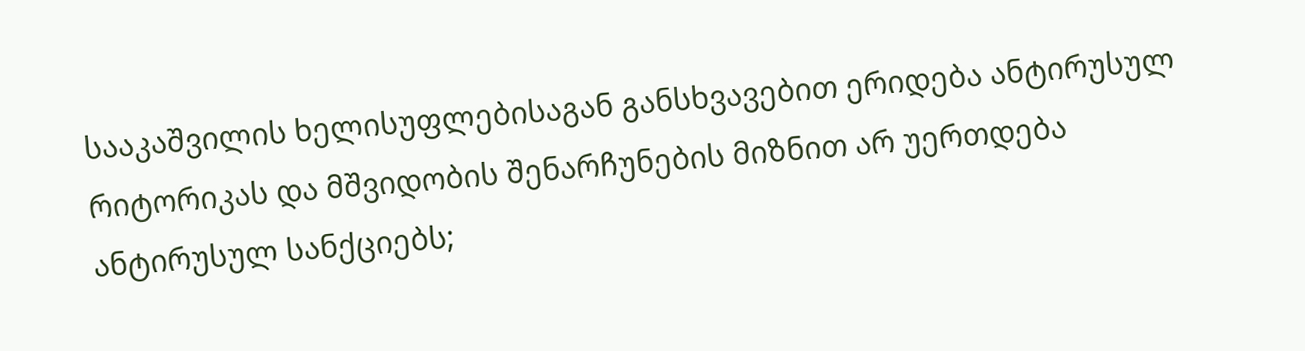სააკაშვილის ხელისუფლებისაგან განსხვავებით ერიდება ანტირუსულ რიტორიკას და მშვიდობის შენარჩუნების მიზნით არ უერთდება ანტირუსულ სანქციებს;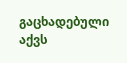გაცხადებული აქვს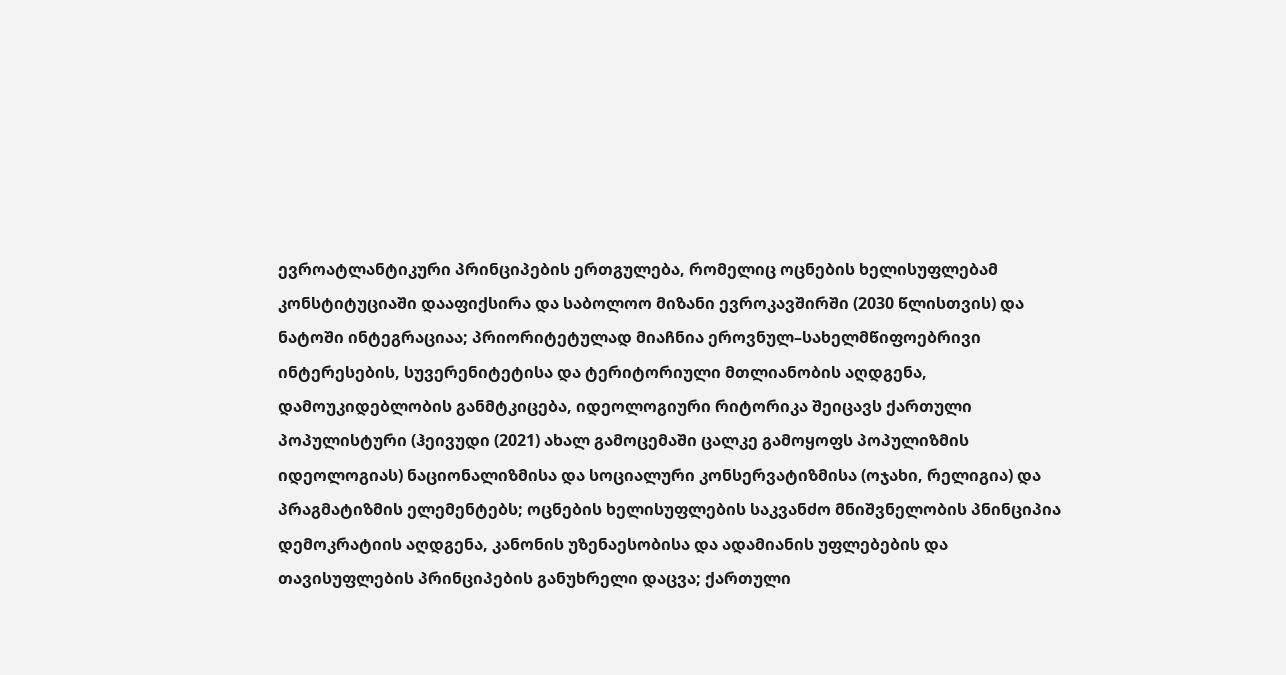ევროატლანტიკური პრინციპების ერთგულება, რომელიც ოცნების ხელისუფლებამ კონსტიტუციაში დააფიქსირა და საბოლოო მიზანი ევროკავშირში (2030 წლისთვის) და ნატოში ინტეგრაციაა; პრიორიტეტულად მიაჩნია ეროვნულ–სახელმწიფოებრივი ინტერესების, სუვერენიტეტისა და ტერიტორიული მთლიანობის აღდგენა, დამოუკიდებლობის განმტკიცება, იდეოლოგიური რიტორიკა შეიცავს ქართული პოპულისტური (ჰეივუდი (2021) ახალ გამოცემაში ცალკე გამოყოფს პოპულიზმის იდეოლოგიას) ნაციონალიზმისა და სოციალური კონსერვატიზმისა (ოჯახი, რელიგია) და პრაგმატიზმის ელემენტებს; ოცნების ხელისუფლების საკვანძო მნიშვნელობის პნინციპია დემოკრატიის აღდგენა, კანონის უზენაესობისა და ადამიანის უფლებების და თავისუფლების პრინციპების განუხრელი დაცვა; ქართული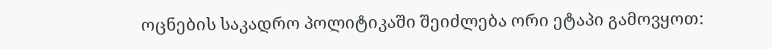ოცნების საკადრო პოლიტიკაში შეიძლება ორი ეტაპი გამოვყოთ: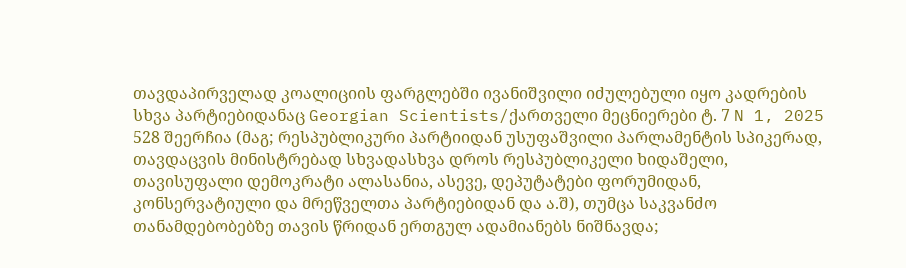თავდაპირველად კოალიციის ფარგლებში ივანიშვილი იძულებული იყო კადრების სხვა პარტიებიდანაც Georgian Scientists/ქართველი მეცნიერები ტ. 7 N 1, 2025 528 შეერჩია (მაგ; რესპუბლიკური პარტიიდან უსუფაშვილი პარლამენტის სპიკერად, თავდაცვის მინისტრებად სხვადასხვა დროს რესპუბლიკელი ხიდაშელი, თავისუფალი დემოკრატი ალასანია, ასევე, დეპუტატები ფორუმიდან, კონსერვატიული და მრეწველთა პარტიებიდან და ა.შ), თუმცა საკვანძო თანამდებობებზე თავის წრიდან ერთგულ ადამიანებს ნიშნავდა;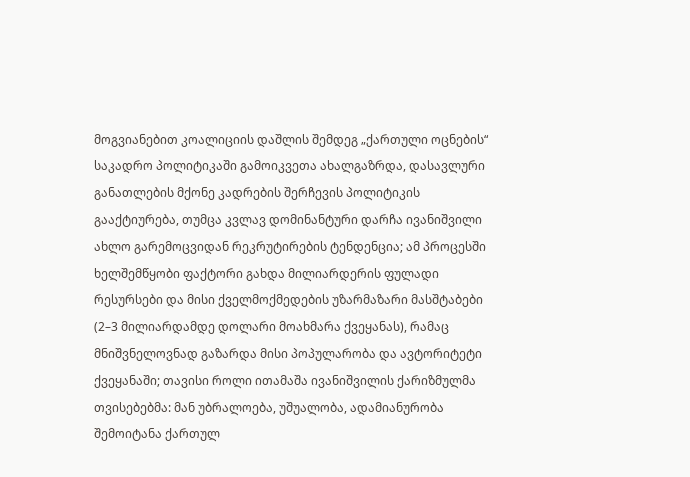მოგვიანებით კოალიციის დაშლის შემდეგ „ქართული ოცნების“ საკადრო პოლიტიკაში გამოიკვეთა ახალგაზრდა, დასავლური განათლების მქონე კადრების შერჩევის პოლიტიკის გააქტიურება, თუმცა კვლავ დომინანტური დარჩა ივანიშვილი ახლო გარემოცვიდან რეკრუტირების ტენდენცია; ამ პროცესში ხელშემწყობი ფაქტორი გახდა მილიარდერის ფულადი რესურსები და მისი ქველმოქმედების უზარმაზარი მასშტაბები (2–3 მილიარდამდე დოლარი მოახმარა ქვეყანას), რამაც მნიშვნელოვნად გაზარდა მისი პოპულარობა და ავტორიტეტი ქვეყანაში; თავისი როლი ითამაშა ივანიშვილის ქარიზმულმა თვისებებმა: მან უბრალოება, უშუალობა, ადამიანურობა შემოიტანა ქართულ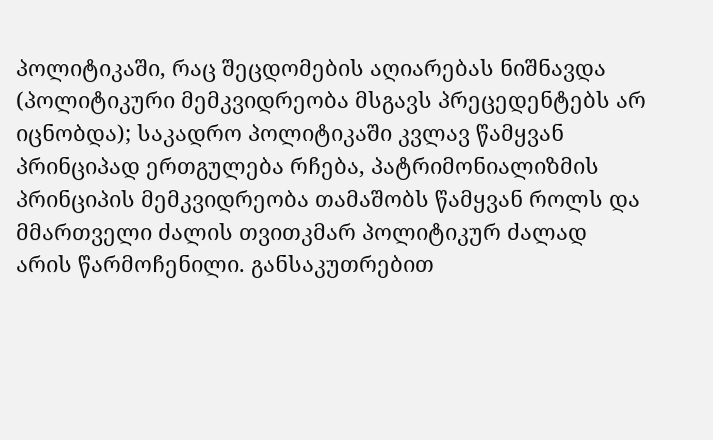პოლიტიკაში, რაც შეცდომების აღიარებას ნიშნავდა (პოლიტიკური მემკვიდრეობა მსგავს პრეცედენტებს არ იცნობდა); საკადრო პოლიტიკაში კვლავ წამყვან პრინციპად ერთგულება რჩება, პატრიმონიალიზმის პრინციპის მემკვიდრეობა თამაშობს წამყვან როლს და მმართველი ძალის თვითკმარ პოლიტიკურ ძალად არის წარმოჩენილი. განსაკუთრებით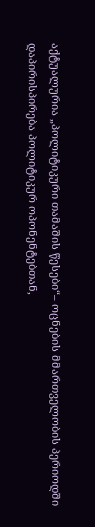აქტუალურია „პოლიტიკური თამაშის წესები“– ოცნების მმართველობის პერიოდში დაპირისპირება პოლიტიკურ ოპონენტებთან,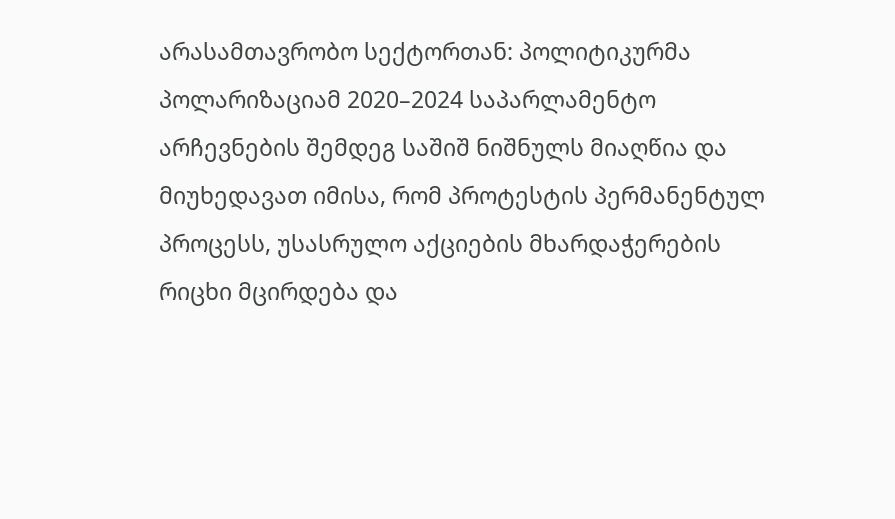არასამთავრობო სექტორთან: პოლიტიკურმა პოლარიზაციამ 2020–2024 საპარლამენტო არჩევნების შემდეგ საშიშ ნიშნულს მიაღწია და მიუხედავათ იმისა, რომ პროტესტის პერმანენტულ პროცესს, უსასრულო აქციების მხარდაჭერების რიცხი მცირდება და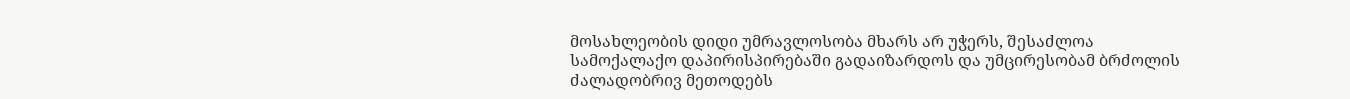მოსახლეობის დიდი უმრავლოსობა მხარს არ უჭერს, შესაძლოა სამოქალაქო დაპირისპირებაში გადაიზარდოს და უმცირესობამ ბრძოლის ძალადობრივ მეთოდებს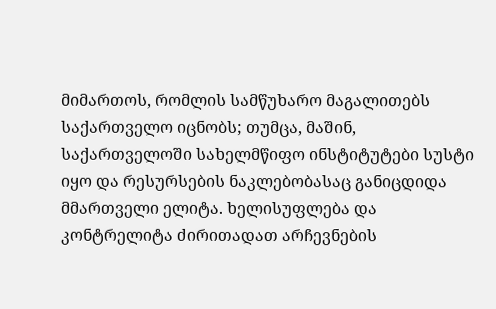მიმართოს, რომლის სამწუხარო მაგალითებს საქართველო იცნობს; თუმცა, მაშინ, საქართველოში სახელმწიფო ინსტიტუტები სუსტი იყო და რესურსების ნაკლებობასაც განიცდიდა მმართველი ელიტა. ხელისუფლება და კონტრელიტა ძირითადათ არჩევნების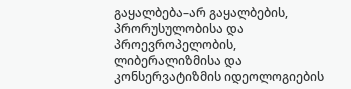გაყალბება–არ გაყალბების, პრორუსულობისა და პროევროპელობის, ლიბერალიზმისა და კონსერვატიზმის იდეოლოგიების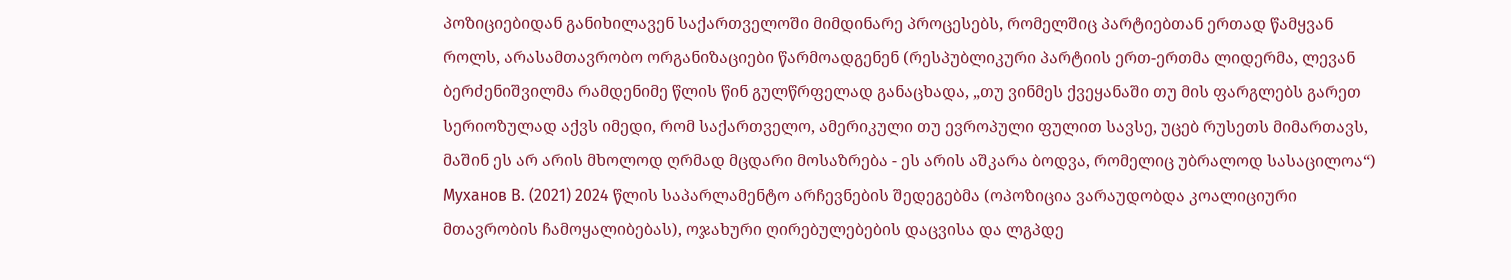პოზიციებიდან განიხილავენ საქართველოში მიმდინარე პროცესებს, რომელშიც პარტიებთან ერთად წამყვან როლს, არასამთავრობო ორგანიზაციები წარმოადგენენ (რესპუბლიკური პარტიის ერთ-ერთმა ლიდერმა, ლევან ბერძენიშვილმა რამდენიმე წლის წინ გულწრფელად განაცხადა, „თუ ვინმეს ქვეყანაში თუ მის ფარგლებს გარეთ სერიოზულად აქვს იმედი, რომ საქართველო, ამერიკული თუ ევროპული ფულით სავსე, უცებ რუსეთს მიმართავს, მაშინ ეს არ არის მხოლოდ ღრმად მცდარი მოსაზრება - ეს არის აშკარა ბოდვა, რომელიც უბრალოდ სასაცილოა“) Муханов В. (2021) 2024 წლის საპარლამენტო არჩევნების შედეგებმა (ოპოზიცია ვარაუდობდა კოალიციური მთავრობის ჩამოყალიბებას), ოჯახური ღირებულებების დაცვისა და ლგპდე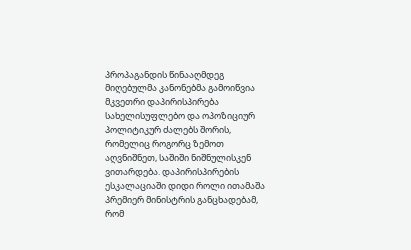პროპაგანდის წინააღმდეგ მიღებულმა კანონებმა გამოიწვია მკვეთრი დაპირისპირება სახელისუფლებო და ოპოზიციურ პოლიტიკურ ძალებს შორის, რომელიც როგორც ზემოთ აღვნიშნეთ, საშიში ნიშნულისკენ ვითარდება. დაპირისპირების ესკალაციაში დიდი როლი ითამაშა პრემიერ მინისტრის განცხადებამ, რომ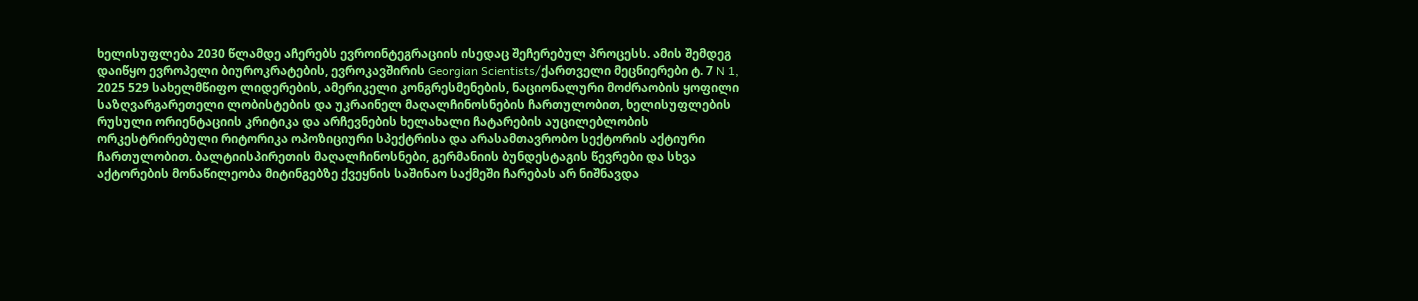ხელისუფლება 2030 წლამდე აჩერებს ევროინტეგრაციის ისედაც შეჩერებულ პროცესს. ამის შემდეგ დაიწყო ევროპელი ბიუროკრატების, ევროკავშირის Georgian Scientists/ქართველი მეცნიერები ტ. 7 N 1, 2025 529 სახელმწიფო ლიდერების, ამერიკელი კონგრესმენების, ნაციონალური მოძრაობის ყოფილი საზღვარგარეთელი ლობისტების და უკრაინელ მაღალჩინოსნების ჩართულობით, ხელისუფლების რუსული ორიენტაციის კრიტიკა და არჩევნების ხელახალი ჩატარების აუცილებლობის ორკესტრირებული რიტორიკა ოპოზიციური სპექტრისა და არასამთავრობო სექტორის აქტიური ჩართულობით. ბალტიისპირეთის მაღალჩინოსნები, გერმანიის ბუნდესტაგის წევრები და სხვა აქტორების მონაწილეობა მიტინგებზე ქვეყნის საშინაო საქმეში ჩარებას არ ნიშნავდა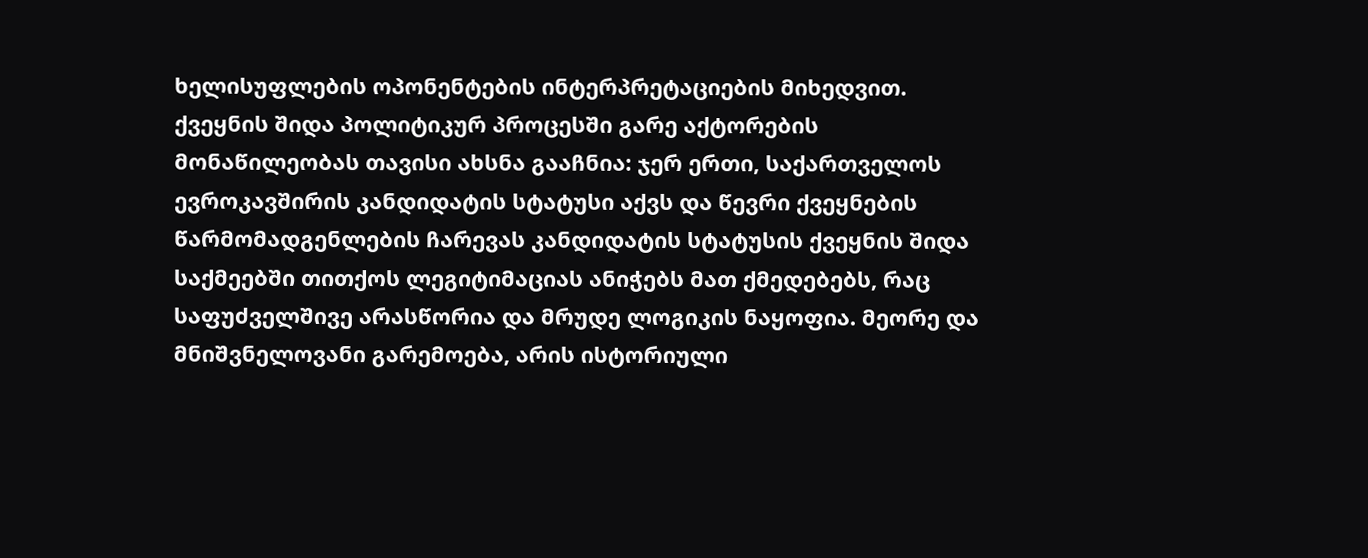ხელისუფლების ოპონენტების ინტერპრეტაციების მიხედვით. ქვეყნის შიდა პოლიტიკურ პროცესში გარე აქტორების მონაწილეობას თავისი ახსნა გააჩნია: ჯერ ერთი, საქართველოს ევროკავშირის კანდიდატის სტატუსი აქვს და წევრი ქვეყნების წარმომადგენლების ჩარევას კანდიდატის სტატუსის ქვეყნის შიდა საქმეებში თითქოს ლეგიტიმაციას ანიჭებს მათ ქმედებებს, რაც საფუძველშივე არასწორია და მრუდე ლოგიკის ნაყოფია. მეორე და მნიშვნელოვანი გარემოება, არის ისტორიული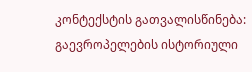კონტექსტის გათვალისწინება: გაევროპელების ისტორიული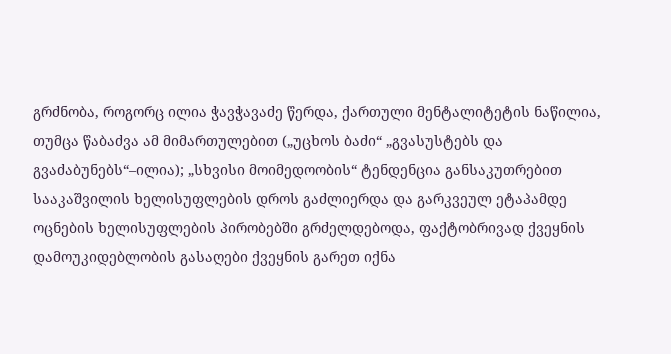გრძნობა, როგორც ილია ჭავჭავაძე წერდა, ქართული მენტალიტეტის ნაწილია, თუმცა წაბაძვა ამ მიმართულებით („უცხოს ბაძი“ „გვასუსტებს და გვაძაბუნებს“–ილია); „სხვისი მოიმედოობის“ ტენდენცია განსაკუთრებით სააკაშვილის ხელისუფლების დროს გაძლიერდა და გარკვეულ ეტაპამდე ოცნების ხელისუფლების პირობებში გრძელდებოდა, ფაქტობრივად ქვეყნის დამოუკიდებლობის გასაღები ქვეყნის გარეთ იქნა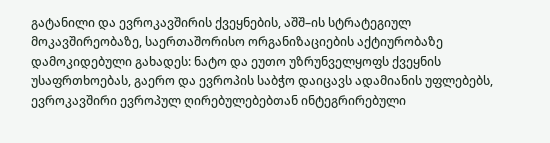გატანილი და ევროკავშირის ქვეყნების, აშშ–ის სტრატეგიულ მოკავშირეობაზე, საერთაშორისო ორგანიზაციების აქტიურობაზე დამოკიდებული გახადეს: ნატო და ეუთო უზრუნველყოფს ქვეყნის უსაფრთხოებას, გაერო და ევროპის საბჭო დაიცავს ადამიანის უფლებებს, ევროკავშირი ევროპულ ღირებულებებთან ინტეგრირებული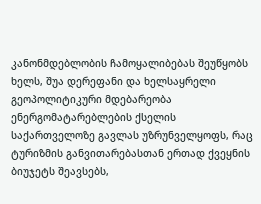კანონმდებლობის ჩამოყალიბებას შეუწყობს ხელს, შუა დერეფანი და ხელსაყრელი გეოპოლიტიკური მდებარეობა ენერგომატარებლების ქსელის საქართველოზე გავლას უზრუნველყოფს, რაც ტურიზმის განვითარებასთან ერთად ქვეყნის ბიუჯეტს შეავსებს,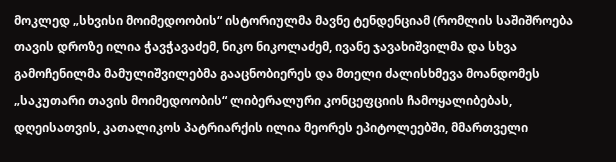მოკლედ „სხვისი მოიმედოობის“ ისტორიულმა მავნე ტენდენციამ (რომლის საშიშროება თავის დროზე ილია ჭავჭავაძემ, ნიკო ნიკოლაძემ, ივანე ჯავახიშვილმა და სხვა გამოჩენილმა მამულიშვილებმა გააცნობიერეს და მთელი ძალისხმევა მოანდომეს „საკუთარი თავის მოიმედოობის“ ლიბერალური კონცეფციის ჩამოყალიბებას, დღეისათვის, კათალიკოს პატრიარქის ილია მეორეს ეპიტოლეებში, მმართველი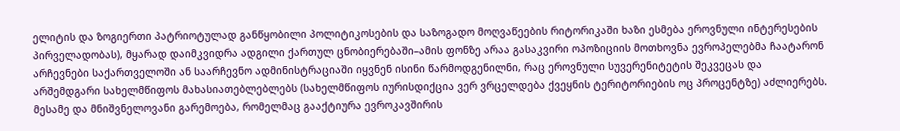ელიტის და ზოგიერთი პატრიოტულად განწყობილი პოლიტიკოსების და საზოგადო მოღვაწეების რიტორიკაში ხაზი ესმება ეროვნული ინტერესების პირველადობას), მყარად დაიმკვიდრა ადგილი ქართულ ცნობიერებაში–ამის ფონზე არაა გასაკვირი ოპოზიციის მოთხოვნა ევროპელებმა ჩაატარონ არჩევნები საქართველოში ან საარჩევნო ადმინისტრაციაში იყვნენ ისინი წარმოდგენილნი, რაც ეროვნული სუვერენიტეტის შეკვეცას და არშემდგარი სახელმწიფოს მახასიათებლებლებს (სახელმწიფოს იურისდიქცია ვერ ვრცელდება ქვეყნის ტერიტორიების ოც პროცენტზე) აძლიერებს. მესამე და მნიშვნელოვანი გარემოება, რომელმაც გააქტიურა ევროკავშირის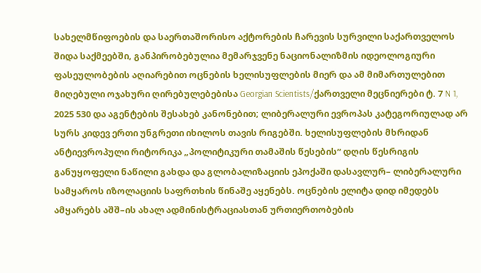სახელმწიფოების და საერთაშორისო აქტორების ჩარევის სურვილი საქართველოს შიდა საქმეებში, განპირობებულია მემარჯვენე ნაციონალიზმის იდეოლოგიური ფასეულობების აღიარებით ოცნების ხელისუფლების მიერ და ამ მიმართულებით მიღებული ოჯახური ღირებულებებისა Georgian Scientists/ქართველი მეცნიერები ტ. 7 N 1, 2025 530 და აგენტების შესახებ კანონებით; ლიბერალური ევროპას კატეგორიულად არ სურს კიდევ ერთი უნგრეთი იხილოს თავის რიგებში. ხელისუფლების მხრიდან ანტიევროპული რიტორიკა „პოლიტიკური თამაშის წესების“ დღის წესრიგის განუყოფელი ნაწილი გახდა და გლობალიზაციის ეპოქაში დასავლურ– ლიბერალური სამყაროს იზოლაციის საფრთხის წინაშე აყენებს. ოცნების ელიტა დიდ იმედებს ამყარებს აშშ–ის ახალ ადმინისტრაციასთან ურთიერთობების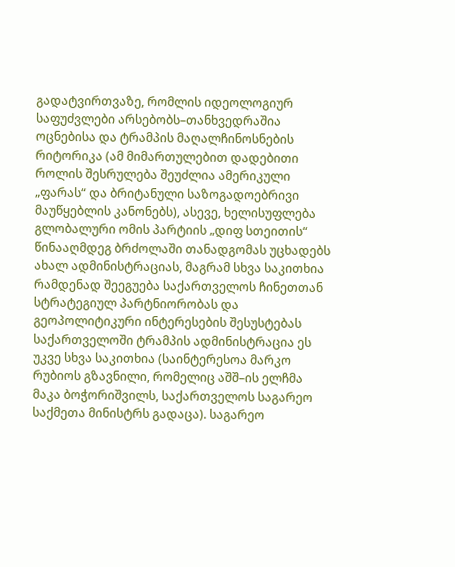გადატვირთვაზე, რომლის იდეოლოგიურ საფუძვლები არსებობს–თანხვედრაშია ოცნებისა და ტრამპის მაღალჩინოსნების რიტორიკა (ამ მიმართულებით დადებითი როლის შესრულება შეუძლია ამერიკული „ფარას“ და ბრიტანული საზოგადოებრივი მაუწყებლის კანონებს), ასევე, ხელისუფლება გლობალური ომის პარტიის „დიფ სთეითის“ წინააღმდეგ ბრძოლაში თანადგომას უცხადებს ახალ ადმინისტრაციას, მაგრამ სხვა საკითხია რამდენად შეეგუება საქართველოს ჩინეთთან სტრატეგიულ პარტნიორობას და გეოპოლიტიკური ინტერესების შესუსტებას საქართველოში ტრამპის ადმინისტრაცია ეს უკვე სხვა საკითხია (საინტერესოა მარკო რუბიოს გზავნილი, რომელიც აშშ–ის ელჩმა მაკა ბოჭორიშვილს, საქართველოს საგარეო საქმეთა მინისტრს გადაცა). საგარეო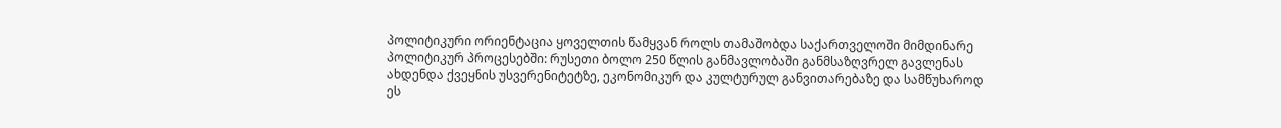პოლიტიკური ორიენტაცია ყოველთის წამყვან როლს თამაშობდა საქართველოში მიმდინარე პოლიტიკურ პროცესებში: რუსეთი ბოლო 250 წლის განმავლობაში განმსაზღვრელ გავლენას ახდენდა ქვეყნის უსვერენიტეტზე, ეკონომიკურ და კულტურულ განვითარებაზე და სამწუხაროდ ეს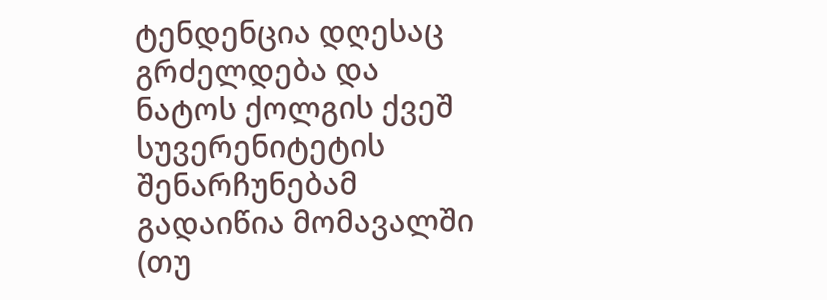ტენდენცია დღესაც გრძელდება და ნატოს ქოლგის ქვეშ სუვერენიტეტის შენარჩუნებამ გადაიწია მომავალში (თუ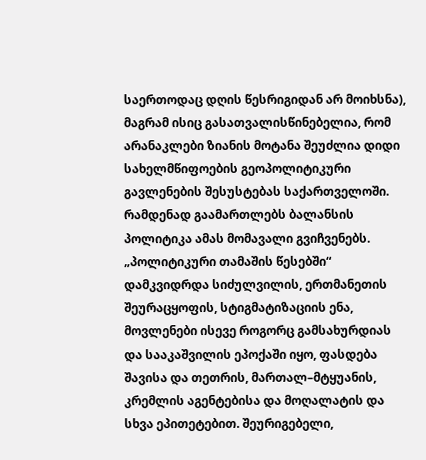საერთოდაც დღის წესრიგიდან არ მოიხსნა), მაგრამ ისიც გასათვალისწინებელია, რომ არანაკლები ზიანის მოტანა შეუძლია დიდი სახელმწიფოების გეოპოლიტიკური გავლენების შესუსტებას საქართველოში. რამდენად გაამართლებს ბალანსის პოლიტიკა ამას მომავალი გვიჩვენებს. „პოლიტიკური თამაშის წესებში“ დამკვიდრდა სიძულვილის, ერთმანეთის შეურაცყოფის, სტიგმატიზაციის ენა, მოვლენები ისევე როგორც გამსახურდიას და სააკაშვილის ეპოქაში იყო, ფასდება შავისა და თეთრის, მართალ–მტყუანის, კრემლის აგენტებისა და მოღალატის და სხვა ეპითეტებით. შეურიგებელი,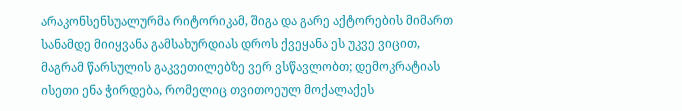არაკონსენსუალურმა რიტორიკამ, შიგა და გარე აქტორების მიმართ სანამდე მიიყვანა გამსახურდიას დროს ქვეყანა ეს უკვე ვიცით, მაგრამ წარსულის გაკვეთილებზე ვერ ვსწავლობთ; დემოკრატიას ისეთი ენა ჭირდება, რომელიც თვითოეულ მოქალაქეს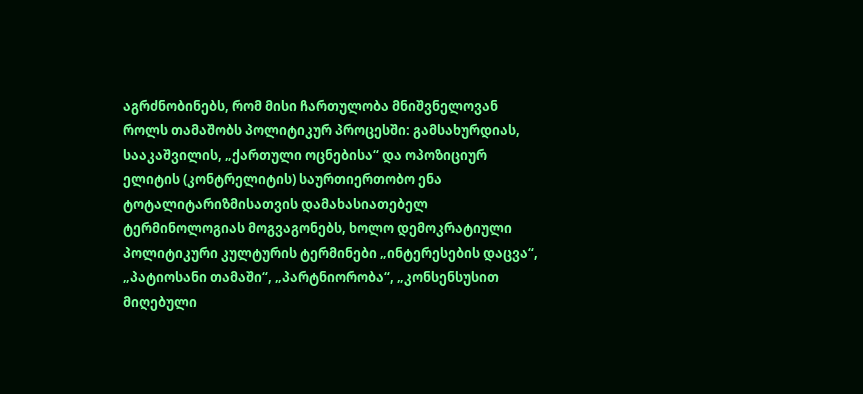აგრძნობინებს, რომ მისი ჩართულობა მნიშვნელოვან როლს თამაშობს პოლიტიკურ პროცესში: გამსახურდიას, სააკაშვილის, „ქართული ოცნებისა“ და ოპოზიციურ ელიტის (კონტრელიტის) საურთიერთობო ენა ტოტალიტარიზმისათვის დამახასიათებელ ტერმინოლოგიას მოგვაგონებს, ხოლო დემოკრატიული პოლიტიკური კულტურის ტერმინები „ინტერესების დაცვა“, „პატიოსანი თამაში“, „პარტნიორობა“, „კონსენსუსით მიღებული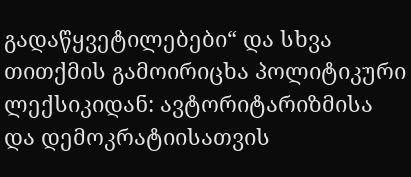გადაწყვეტილებები“ და სხვა თითქმის გამოირიცხა პოლიტიკური ლექსიკიდან: ავტორიტარიზმისა და დემოკრატიისათვის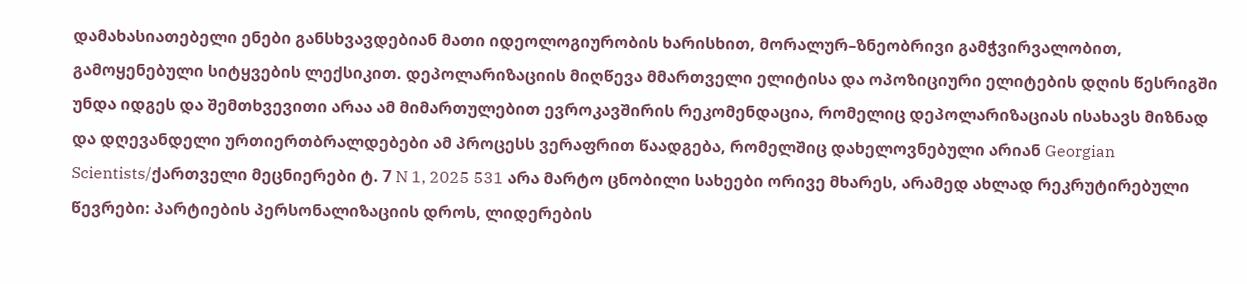დამახასიათებელი ენები განსხვავდებიან მათი იდეოლოგიურობის ხარისხით, მორალურ–ზნეობრივი გამჭვირვალობით, გამოყენებული სიტყვების ლექსიკით. დეპოლარიზაციის მიღწევა მმართველი ელიტისა და ოპოზიციური ელიტების დღის წესრიგში უნდა იდგეს და შემთხვევითი არაა ამ მიმართულებით ევროკავშირის რეკომენდაცია, რომელიც დეპოლარიზაციას ისახავს მიზნად და დღევანდელი ურთიერთბრალდებები ამ პროცესს ვერაფრით წაადგება, რომელშიც დახელოვნებული არიან Georgian Scientists/ქართველი მეცნიერები ტ. 7 N 1, 2025 531 არა მარტო ცნობილი სახეები ორივე მხარეს, არამედ ახლად რეკრუტირებული წევრები: პარტიების პერსონალიზაციის დროს, ლიდერების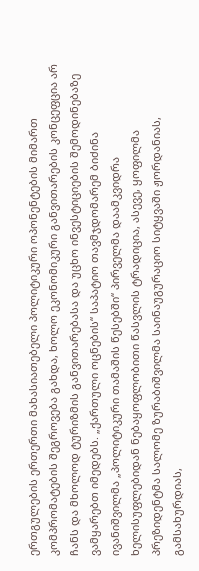ერთგულების ერთერთი მახასიათებელი პოლიტიკური ოპონენტების მიმართ კომპრომატების შეგროვება გახდა, ხოლო ეკონომიკური განვითარების კონცეფცია არ ჩანს და მხოლოდ ტურიზმის განვითარებასა და უცხო ინვესტიციების შემოდინებაზე ვამყარებთ იმედებს. „ქართული ოცნების“ საპატიო თავმჯდომარემ ბიძინა ივანიშვილმა „პოლიტიკური თამაშის წესებში“ პირველმა დაამკვიდრა ხელისუფლებიდან ნებაყოფლობითი წასვლის ტრადიცია, ასევე, ყოფილმა პრეზიდენტმა სალომე ზურაბიშვილმა საინაუგურაციო სიტყვაში ჟორდანიას, გამსახურდიას,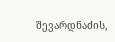შევარდნაძის,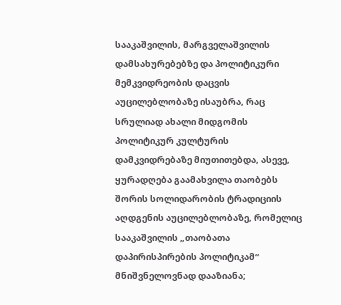სააკაშვილის, მარგველაშვილის დამსახურებებზე და პოლიტიკური მემკვიდრეობის დაცვის აუცილებლობაზე ისაუბრა, რაც სრულიად ახალი მიდგომის პოლიტიკურ კულტურის დამკვიდრებაზე მიუთითებდა, ასევე, ყურადღება გაამახვილა თაობებს შორის სოლიდარობის ტრადიციის აღდგენის აუცილებლობაზე, რომელიც სააკაშვილის „თაობათა დაპირისპირების პოლიტიკამ“ მნიშვნელოვნად დააზიანა;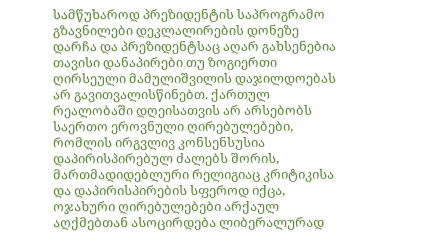სამწუხაროდ პრეზიდენტის საპროგრამო გზავნილები დეკლალირების დონეზე დარჩა და პრეზიდენტსაც აღარ გახსენებია თავისი დანაპირები თუ ზოგიერთი ღირსეული მამულიშვილის დაჯილდოებას არ გავითვალისწინებთ. ქართულ რეალობაში დღეისათვის არ არსებობს საერთო ეროვნული ღირებულებები, რომლის ირგვლივ კონსენსუსია დაპირისპირებულ ძალებს შორის, მართმადიდებლური რელიგიაც კრიტიკისა და დაპირისპირების სფეროდ იქცა, ოჯახური ღირებულებები არქაულ აღქმებთან ასოცირდება ლიბერალურად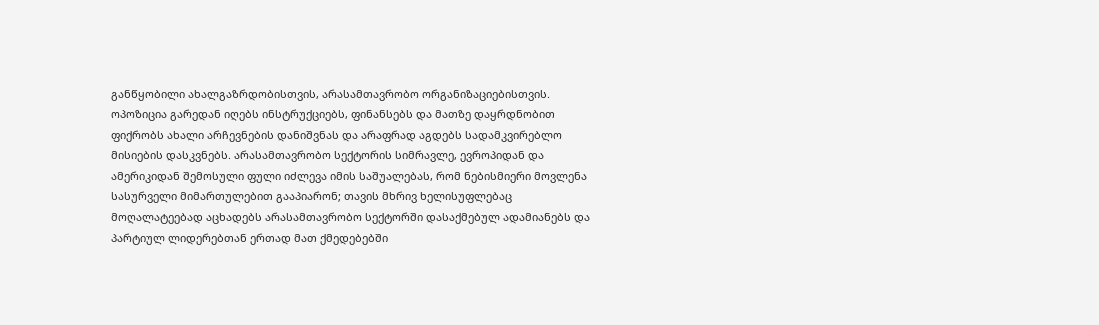განწყობილი ახალგაზრდობისთვის, არასამთავრობო ორგანიზაციებისთვის. ოპოზიცია გარედან იღებს ინსტრუქციებს, ფინანსებს და მათზე დაყრდნობით ფიქრობს ახალი არჩევნების დანიშვნას და არაფრად აგდებს სადამკვირებლო მისიების დასკვნებს. არასამთავრობო სექტორის სიმრავლე, ევროპიდან და ამერიკიდან შემოსული ფული იძლევა იმის საშუალებას, რომ ნებისმიერი მოვლენა სასურველი მიმართულებით გააპიარონ; თავის მხრივ ხელისუფლებაც მოღალატეებად აცხადებს არასამთავრობო სექტორში დასაქმებულ ადამიანებს და პარტიულ ლიდერებთან ერთად მათ ქმედებებში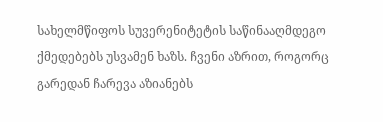სახელმწიფოს სუვერენიტეტის საწინააღმდეგო ქმედებებს უსვამენ ხაზს. ჩვენი აზრით, როგორც გარედან ჩარევა აზიანებს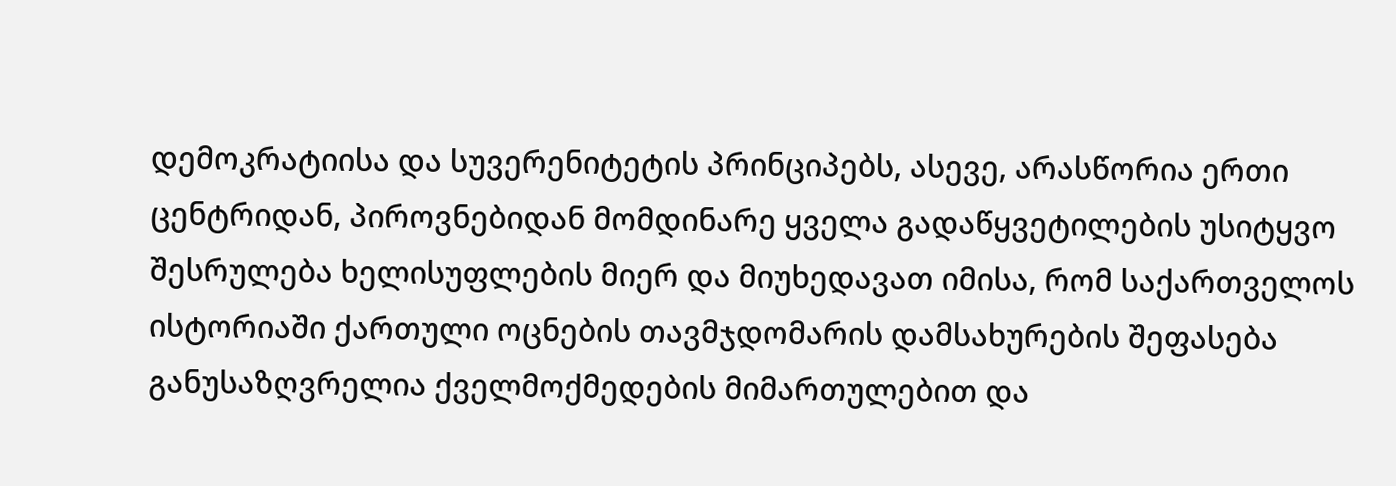დემოკრატიისა და სუვერენიტეტის პრინციპებს, ასევე, არასწორია ერთი ცენტრიდან, პიროვნებიდან მომდინარე ყველა გადაწყვეტილების უსიტყვო შესრულება ხელისუფლების მიერ და მიუხედავათ იმისა, რომ საქართველოს ისტორიაში ქართული ოცნების თავმჯდომარის დამსახურების შეფასება განუსაზღვრელია ქველმოქმედების მიმართულებით და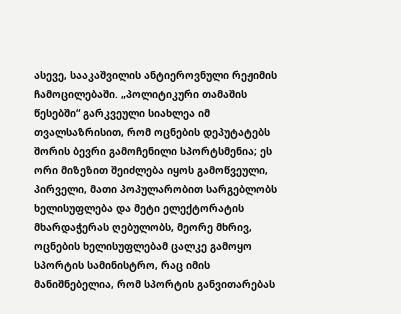ასევე, სააკაშვილის ანტიეროვნული რეჟიმის ჩამოცილებაში. „პოლიტიკური თამაშის წესებში“ გარკვეული სიახლეა იმ თვალსაზრისით, რომ ოცნების დეპუტატებს შორის ბევრი გამოჩენილი სპორტსმენია; ეს ორი მიზეზით შეიძლება იყოს გამოწვეული, პირველი, მათი პოპულარობით სარგებლობს ხელისუფლება და მეტი ელექტორატის მხარდაჭერას ღებულობს, მეორე მხრივ, ოცნების ხელისუფლებამ ცალკე გამოყო სპორტის სამინისტრო, რაც იმის მანიშნებელია, რომ სპორტის განვითარებას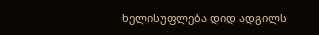ხელისუფლება დიდ ადგილს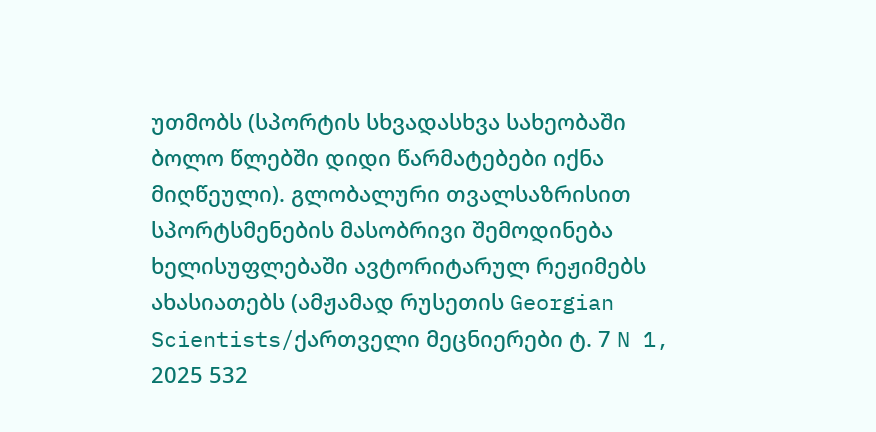უთმობს (სპორტის სხვადასხვა სახეობაში ბოლო წლებში დიდი წარმატებები იქნა მიღწეული). გლობალური თვალსაზრისით სპორტსმენების მასობრივი შემოდინება ხელისუფლებაში ავტორიტარულ რეჟიმებს ახასიათებს (ამჟამად რუსეთის Georgian Scientists/ქართველი მეცნიერები ტ. 7 N 1, 2025 532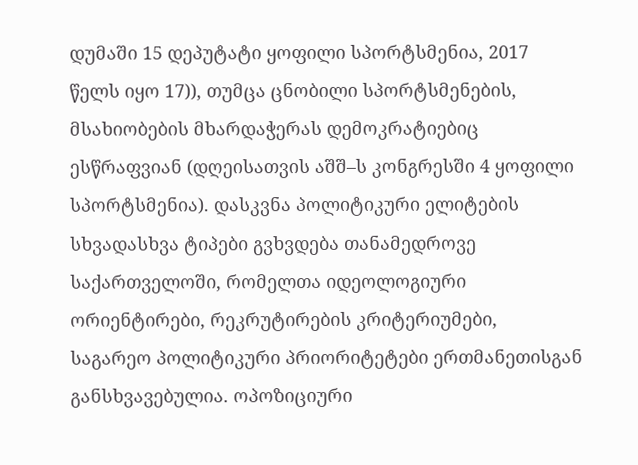დუმაში 15 დეპუტატი ყოფილი სპორტსმენია, 2017 წელს იყო 17)), თუმცა ცნობილი სპორტსმენების, მსახიობების მხარდაჭერას დემოკრატიებიც ესწრაფვიან (დღეისათვის აშშ–ს კონგრესში 4 ყოფილი სპორტსმენია). დასკვნა პოლიტიკური ელიტების სხვადასხვა ტიპები გვხვდება თანამედროვე საქართველოში, რომელთა იდეოლოგიური ორიენტირები, რეკრუტირების კრიტერიუმები, საგარეო პოლიტიკური პრიორიტეტები ერთმანეთისგან განსხვავებულია. ოპოზიციური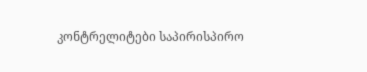კონტრელიტები საპირისპირო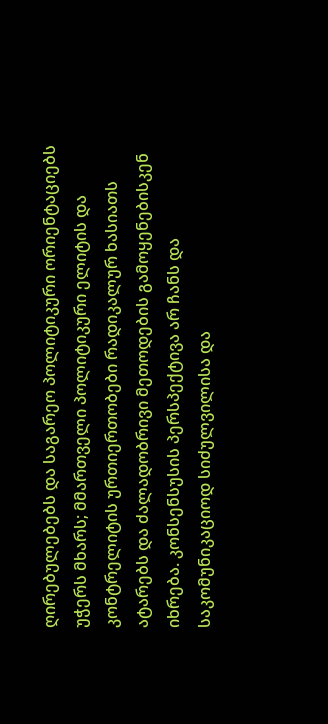ღირებულებებს და საგარეო პოლიტიკური ორიენტაციებს უჭერს მხარს; მმართველი პოლიტიკური ელიტის და კონტრელიტის ურთიერთობები რადიკალურ ხასიათს ატარებს და ძალადობრივი მეთოდების გამოყენებისკენ იხრება. კონსენსუსის პერსპექტივა არ ჩანს და საკომუნიკაციოდ სიძულვილისა და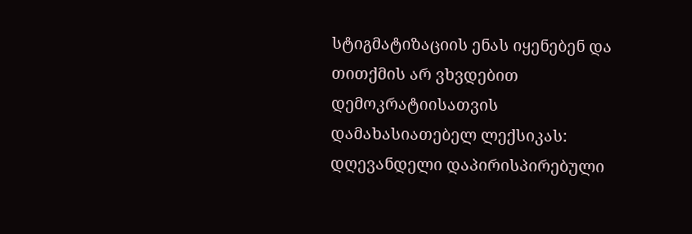სტიგმატიზაციის ენას იყენებენ და თითქმის არ ვხვდებით დემოკრატიისათვის დამახასიათებელ ლექსიკას: დღევანდელი დაპირისპირებული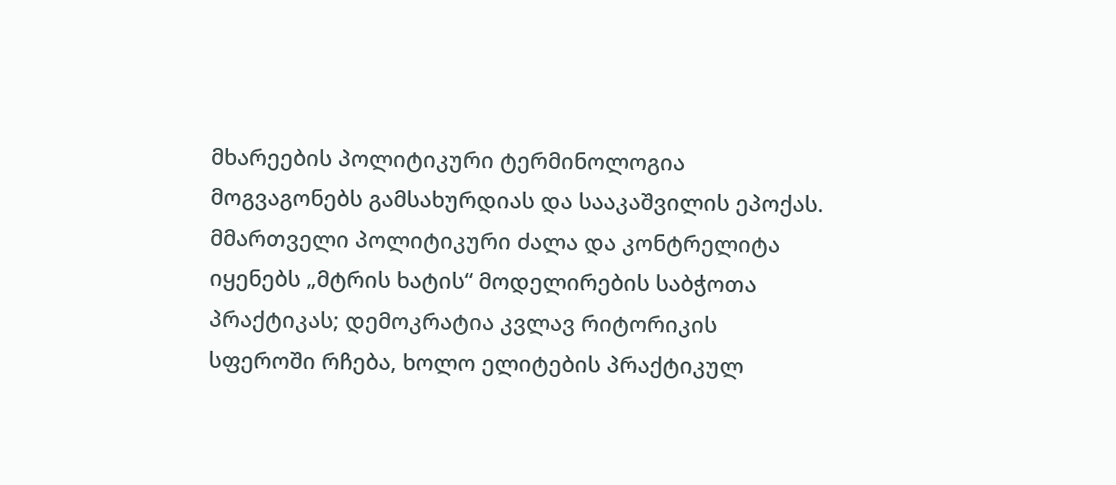მხარეების პოლიტიკური ტერმინოლოგია მოგვაგონებს გამსახურდიას და სააკაშვილის ეპოქას. მმართველი პოლიტიკური ძალა და კონტრელიტა იყენებს „მტრის ხატის“ მოდელირების საბჭოთა პრაქტიკას; დემოკრატია კვლავ რიტორიკის სფეროში რჩება, ხოლო ელიტების პრაქტიკულ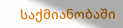საქმიანობაში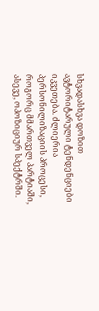სხვადასხვა დოზით ავტორიტარული ტენდენციები იკვეთება. ძლიერია პერსონილიზაციის პროცესი, როგორც მმართველ პარტიაში, ასევე, ოპოზიციურ სპექტრში.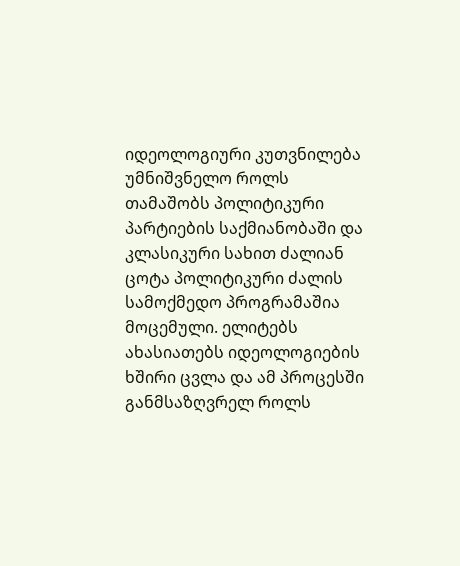იდეოლოგიური კუთვნილება უმნიშვნელო როლს თამაშობს პოლიტიკური პარტიების საქმიანობაში და კლასიკური სახით ძალიან ცოტა პოლიტიკური ძალის სამოქმედო პროგრამაშია მოცემული. ელიტებს ახასიათებს იდეოლოგიების ხშირი ცვლა და ამ პროცესში განმსაზღვრელ როლს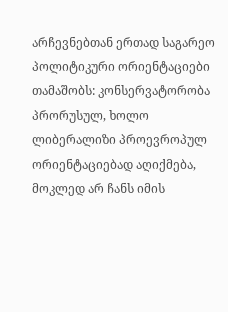არჩევნებთან ერთად საგარეო პოლიტიკური ორიენტაციები თამაშობს: კონსერვატორობა პრორუსულ, ხოლო ლიბერალიზი პროევროპულ ორიენტაციებად აღიქმება, მოკლედ არ ჩანს იმის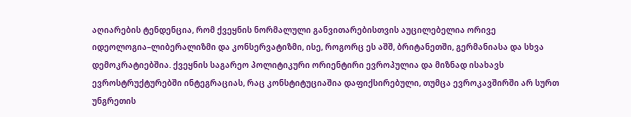აღიარების ტენდენცია, რომ ქვეყნის ნორმალული განვითარებისთვის აუცილებელია ორივე იდეოლოგია–ლიბერალიზმი და კონსერვატიზმი, ისე, როგორც ეს აშშ, ბრიტანეთში, გერმანიასა და სხვა დემოკრატიებშია. ქვეყნის საგარეო პოლიტიკური ორიენტირი ევროპულია და მიზნად ისახავს ევროსტრუქტურებში ინტეგრაციას, რაც კონსტიტუციაშია დაფიქსირებული, თუმცა ევროკავშირში არ სურთ უნგრეთის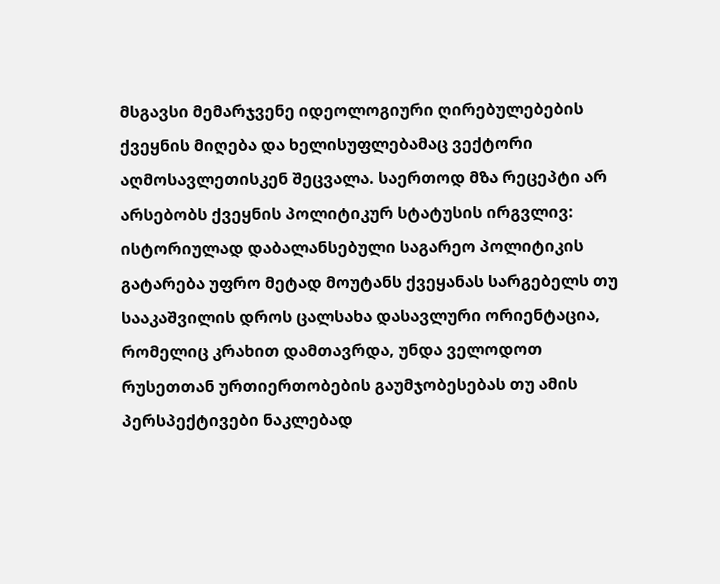მსგავსი მემარჯვენე იდეოლოგიური ღირებულებების ქვეყნის მიღება და ხელისუფლებამაც ვექტორი აღმოსავლეთისკენ შეცვალა. საერთოდ მზა რეცეპტი არ არსებობს ქვეყნის პოლიტიკურ სტატუსის ირგვლივ: ისტორიულად დაბალანსებული საგარეო პოლიტიკის გატარება უფრო მეტად მოუტანს ქვეყანას სარგებელს თუ სააკაშვილის დროს ცალსახა დასავლური ორიენტაცია, რომელიც კრახით დამთავრდა, უნდა ველოდოთ რუსეთთან ურთიერთობების გაუმჯობესებას თუ ამის პერსპექტივები ნაკლებად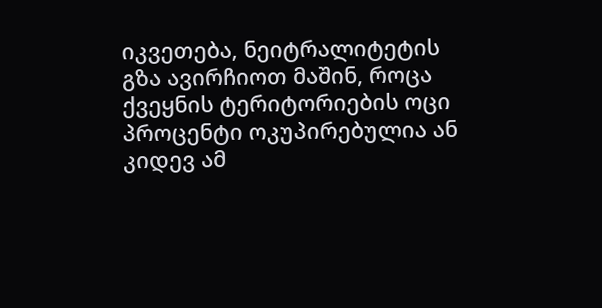იკვეთება, ნეიტრალიტეტის გზა ავირჩიოთ მაშინ, როცა ქვეყნის ტერიტორიების ოცი პროცენტი ოკუპირებულია ან კიდევ ამ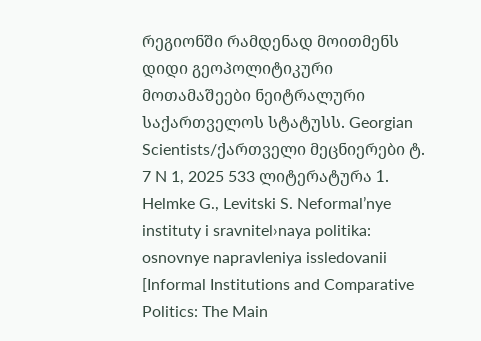რეგიონში რამდენად მოითმენს დიდი გეოპოლიტიკური მოთამაშეები ნეიტრალური საქართველოს სტატუსს. Georgian Scientists/ქართველი მეცნიერები ტ. 7 N 1, 2025 533 ლიტერატურა 1. Helmke G., Levitski S. Neformal’nye instituty i sravnitel›naya politika: osnovnye napravleniya issledovanii [Informal Institutions and Comparative Politics: The Main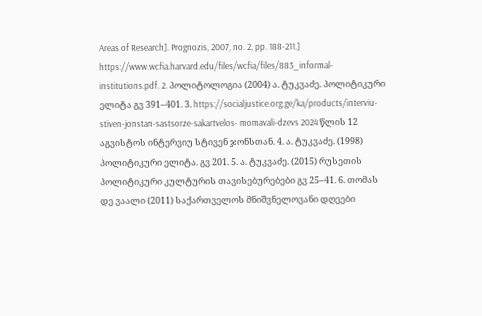Areas of Research]. Prognozis, 2007, no. 2, pp. 188-211.] https://www.wcfia.harvard.edu/files/wcfia/files/883_informal- institutions.pdf. 2. პოლიტოლოგია (2004) ა. ტუკვაძე. პოლიტიკური ელიტა გვ 391–401. 3. https://socialjustice.org.ge/ka/products/interviu-stiven-jonstan-sastsorze-sakartvelos- momavali-dzevs 2024 წლის 12 აგვისტოს ინტერვიუ სტივენ ჯონსთან. 4. ა. ტუკვაძე. (1998) პოლიტიკური ელიტა. გვ 201. 5. ა. ტუკვაძე. (2015) რუსეთის პოლიტიკური კულტურის თავისებურებები გვ 25–41. 6. თომას დე ვაალი (2011) საქართველოს მნიშვნელოვანი დღეები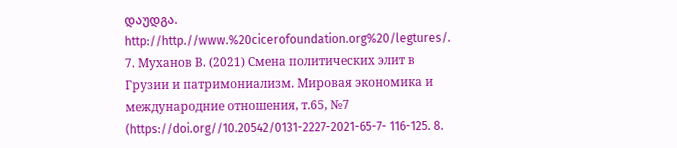დაუდგა. http://http.//www.%20cicerofoundation.org%20/legtures/. 7. Муханов В. (2021) Смена политических элит в Грузии и патримониализм. Мировая экономика и международние отношения, т.65, №7 (https://doi.org//10.20542/0131-2227-2021-65-7- 116-125. 8.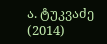ა. ტუკვაძე (2014)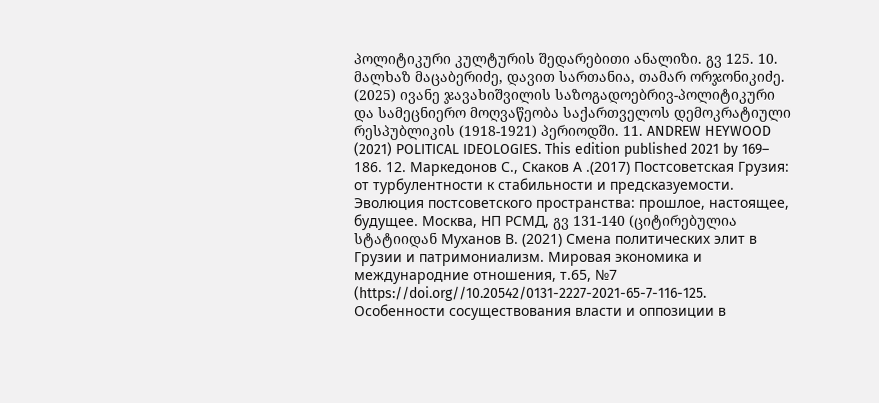პოლიტიკური კულტურის შედარებითი ანალიზი. გვ 125. 10. მალხაზ მაცაბერიძე, დავით სართანია, თამარ ორჯონიკიძე. (2025) ივანე ჯავახიშვილის საზოგადოებრივ-პოლიტიკური და სამეცნიერო მოღვაწეობა საქართველოს დემოკრატიული რესპუბლიკის (1918-1921) პერიოდში. 11. ANDREW HEYWOOD (2021) POLITICAL IDEOLOGIES. This edition published 2021 by 169– 186. 12. Маркедонов С., Скаков А .(2017) Постсоветская Грузия: от турбулентности к стабильности и предсказуемости. Эволюция постсоветского пространства: прошлое, настоящее, будущее. Москва, НП РСМД, გვ 131-140 (ციტირებულია სტატიიდან Муханов В. (2021) Смена политических элит в Грузии и патримониализм. Мировая экономика и международние отношения, т.65, №7 (https://doi.org//10.20542/0131-2227-2021-65-7-116-125. Особенности сосуществования власти и оппозиции в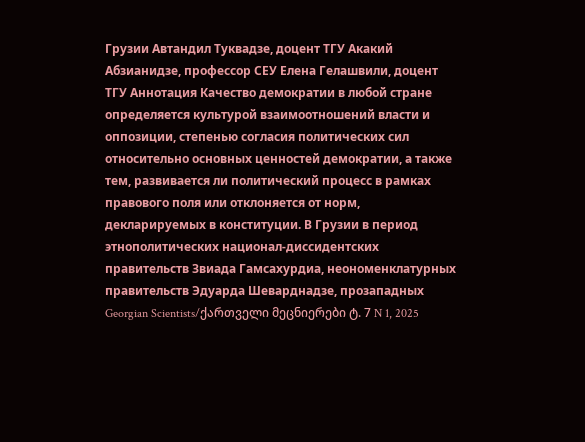Грузии Автандил Туквадзе, доцент ТГУ Акакий Абзианидзе, профессор СЕУ Елена Гелашвили, доцент ТГУ Аннотация Качество демократии в любой стране определяется культурой взаимоотношений власти и оппозиции, степенью согласия политических сил относительно основных ценностей демократии, а также тем, развивается ли политический процесс в рамках правового поля или отклоняется от норм, декларируемых в конституции. В Грузии в период этнополитических национал-диссидентских правительств Звиада Гамсахурдиа, неономенклатурных правительств Эдуарда Шеварднадзе, прозападных Georgian Scientists/ქართველი მეცნიერები ტ. 7 N 1, 2025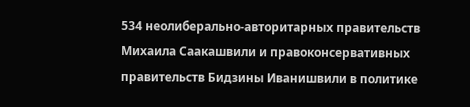534 неолиберально-авторитарных правительств Михаила Саакашвили и правоконсервативных правительств Бидзины Иванишвили в политике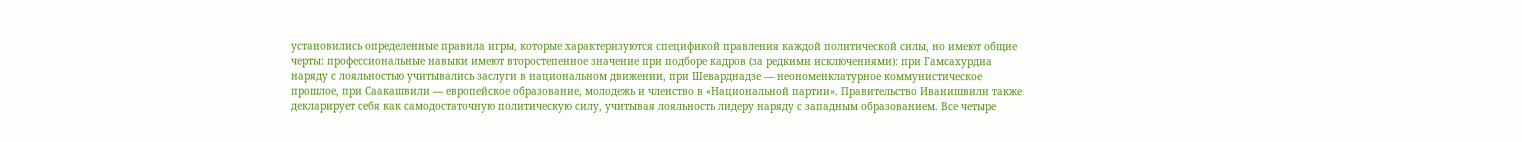установились определенные правила игры, которые характеризуются спецификой правления каждой политической силы, но имеют общие черты: профессиональные навыки имеют второстепенное значение при подборе кадров (за редкими исключениями): при Гамсахурдиа наряду с лояльностью учитывались заслуги в национальном движении, при Шеварднадзе — неономенклатурное коммунистическое прошлое, при Саакашвили — европейское образование, молодежь и членство в «Национальной партии». Правительство Иванишвили также декларирует себя как самодостаточную политическую силу, учитывая лояльность лидеру наряду с западным образованием. Все четыре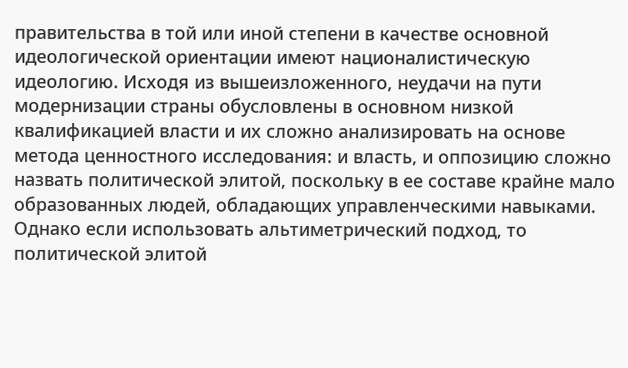правительства в той или иной степени в качестве основной идеологической ориентации имеют националистическую идеологию. Исходя из вышеизложенного, неудачи на пути модернизации страны обусловлены в основном низкой квалификацией власти и их сложно анализировать на основе метода ценностного исследования: и власть, и оппозицию сложно назвать политической элитой, поскольку в ее составе крайне мало образованных людей, обладающих управленческими навыками. Однако если использовать альтиметрический подход, то политической элитой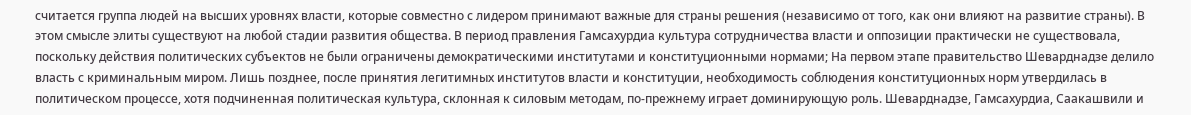считается группа людей на высших уровнях власти, которые совместно с лидером принимают важные для страны решения (независимо от того, как они влияют на развитие страны). В этом смысле элиты существуют на любой стадии развития общества. В период правления Гамсахурдиа культура сотрудничества власти и оппозиции практически не существовала, поскольку действия политических субъектов не были ограничены демократическими институтами и конституционными нормами; На первом этапе правительство Шеварднадзе делило власть с криминальным миром. Лишь позднее, после принятия легитимных институтов власти и конституции, необходимость соблюдения конституционных норм утвердилась в политическом процессе, хотя подчиненная политическая культура, склонная к силовым методам, по-прежнему играет доминирующую роль. Шеварднадзе, Гамсахурдиа, Саакашвили и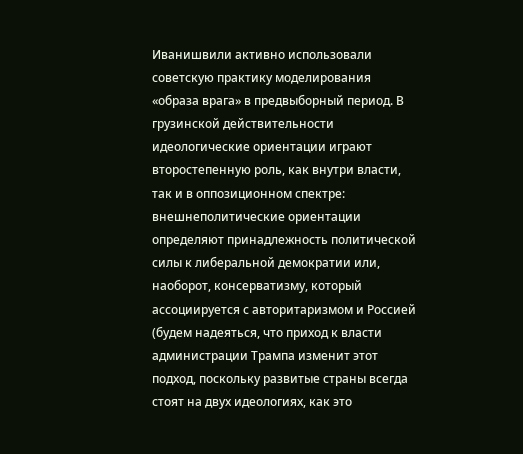Иванишвили активно использовали советскую практику моделирования «образа врага» в предвыборный период. В грузинской действительности идеологические ориентации играют второстепенную роль, как внутри власти, так и в оппозиционном спектре: внешнеполитические ориентации определяют принадлежность политической силы к либеральной демократии или, наоборот, консерватизму, который ассоциируется с авторитаризмом и Россией (будем надеяться, что приход к власти администрации Трампа изменит этот подход, поскольку развитые страны всегда стоят на двух идеологиях, как это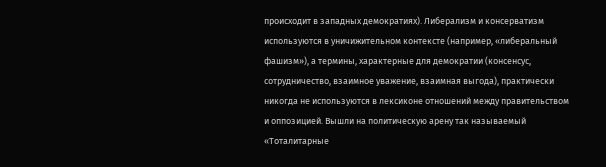происходит в западных демократиях). Либерализм и консерватизм используются в уничижительном контексте (например, «либеральный фашизм»), а термины, характерные для демократии (консенсус, сотрудничество, взаимное уважение, взаимная выгода), практически никогда не используются в лексиконе отношений между правительством и оппозицией. Вышли на политическую арену так называемый «Тоталитарные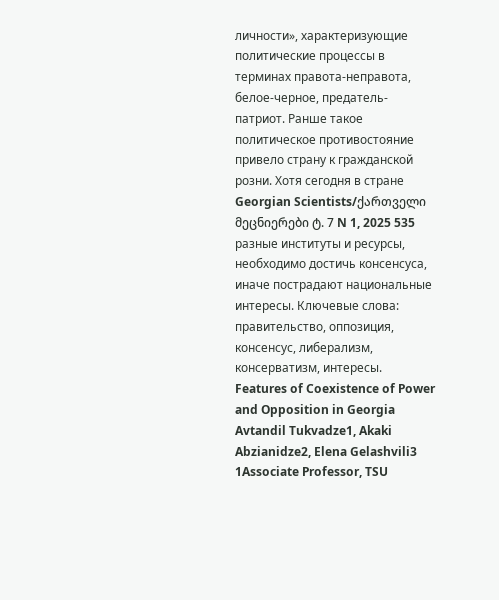личности», характеризующие политические процессы в терминах правота-неправота, белое-черное, предатель-патриот. Ранше такое политическое противостояние привело страну к гражданской розни. Хотя сегодня в стране Georgian Scientists/ქართველი მეცნიერები ტ. 7 N 1, 2025 535 разные институты и ресурсы, необходимо достичь консенсуса, иначе пострадают национальные интересы. Ключевые слова: правительство, оппозиция, консенсус, либерализм, консерватизм, интересы. Features of Coexistence of Power and Opposition in Georgia Avtandil Tukvadze1, Akaki Abzianidze2, Elena Gelashvili3 1Associate Professor, TSU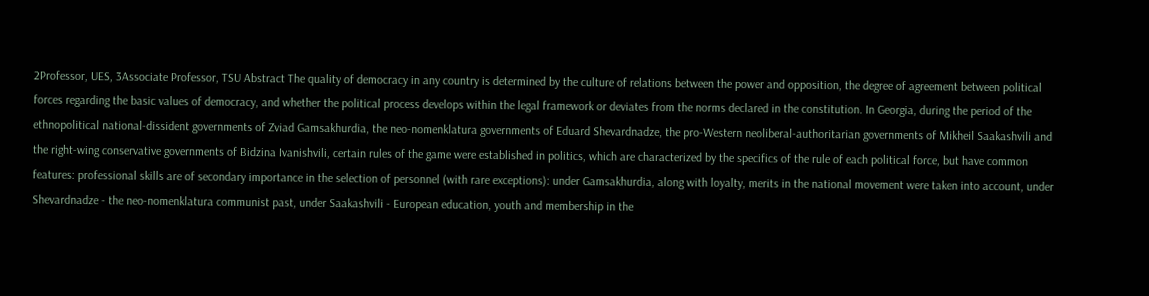2Professor, UES, 3Associate Professor, TSU Abstract The quality of democracy in any country is determined by the culture of relations between the power and opposition, the degree of agreement between political forces regarding the basic values of democracy, and whether the political process develops within the legal framework or deviates from the norms declared in the constitution. In Georgia, during the period of the ethnopolitical national-dissident governments of Zviad Gamsakhurdia, the neo-nomenklatura governments of Eduard Shevardnadze, the pro-Western neoliberal-authoritarian governments of Mikheil Saakashvili and the right-wing conservative governments of Bidzina Ivanishvili, certain rules of the game were established in politics, which are characterized by the specifics of the rule of each political force, but have common features: professional skills are of secondary importance in the selection of personnel (with rare exceptions): under Gamsakhurdia, along with loyalty, merits in the national movement were taken into account, under Shevardnadze - the neo-nomenklatura communist past, under Saakashvili - European education, youth and membership in the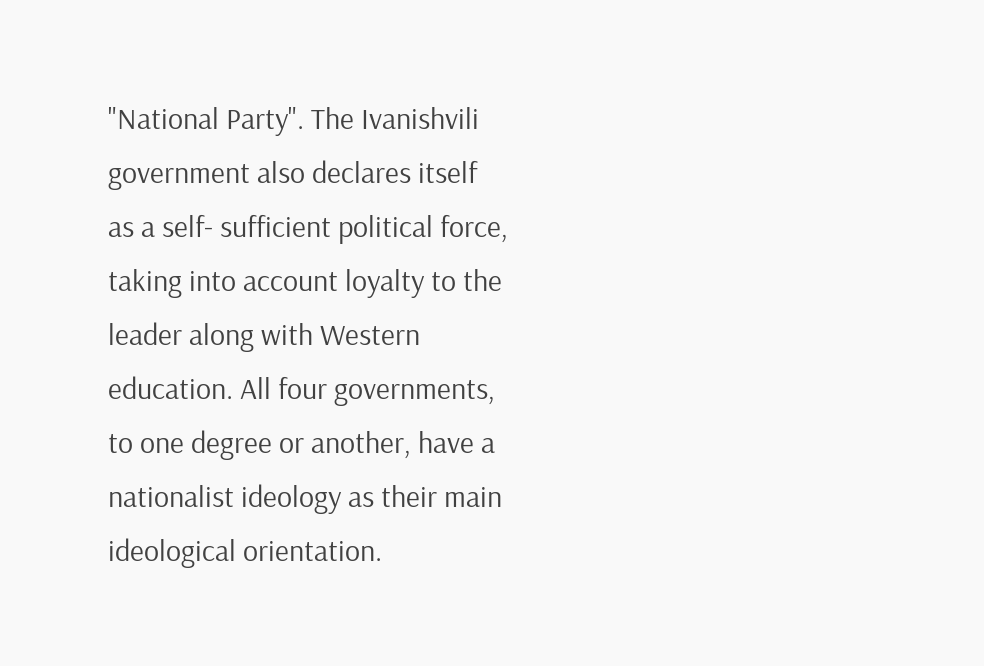"National Party". The Ivanishvili government also declares itself as a self- sufficient political force, taking into account loyalty to the leader along with Western education. All four governments, to one degree or another, have a nationalist ideology as their main ideological orientation.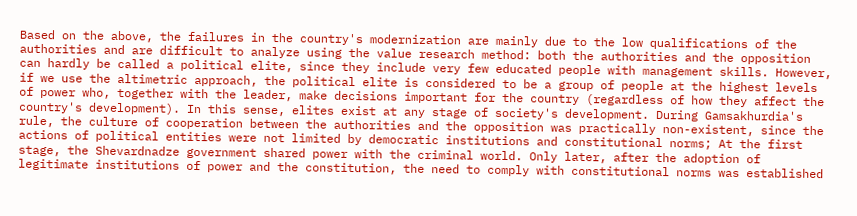Based on the above, the failures in the country's modernization are mainly due to the low qualifications of the authorities and are difficult to analyze using the value research method: both the authorities and the opposition can hardly be called a political elite, since they include very few educated people with management skills. However, if we use the altimetric approach, the political elite is considered to be a group of people at the highest levels of power who, together with the leader, make decisions important for the country (regardless of how they affect the country's development). In this sense, elites exist at any stage of society's development. During Gamsakhurdia's rule, the culture of cooperation between the authorities and the opposition was practically non-existent, since the actions of political entities were not limited by democratic institutions and constitutional norms; At the first stage, the Shevardnadze government shared power with the criminal world. Only later, after the adoption of legitimate institutions of power and the constitution, the need to comply with constitutional norms was established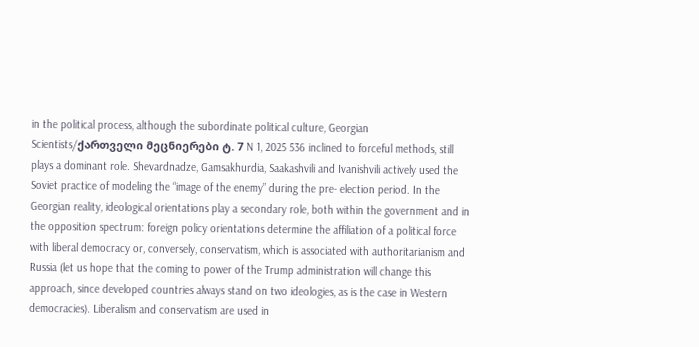in the political process, although the subordinate political culture, Georgian Scientists/ქართველი მეცნიერები ტ. 7 N 1, 2025 536 inclined to forceful methods, still plays a dominant role. Shevardnadze, Gamsakhurdia, Saakashvili and Ivanishvili actively used the Soviet practice of modeling the “image of the enemy” during the pre- election period. In the Georgian reality, ideological orientations play a secondary role, both within the government and in the opposition spectrum: foreign policy orientations determine the affiliation of a political force with liberal democracy or, conversely, conservatism, which is associated with authoritarianism and Russia (let us hope that the coming to power of the Trump administration will change this approach, since developed countries always stand on two ideologies, as is the case in Western democracies). Liberalism and conservatism are used in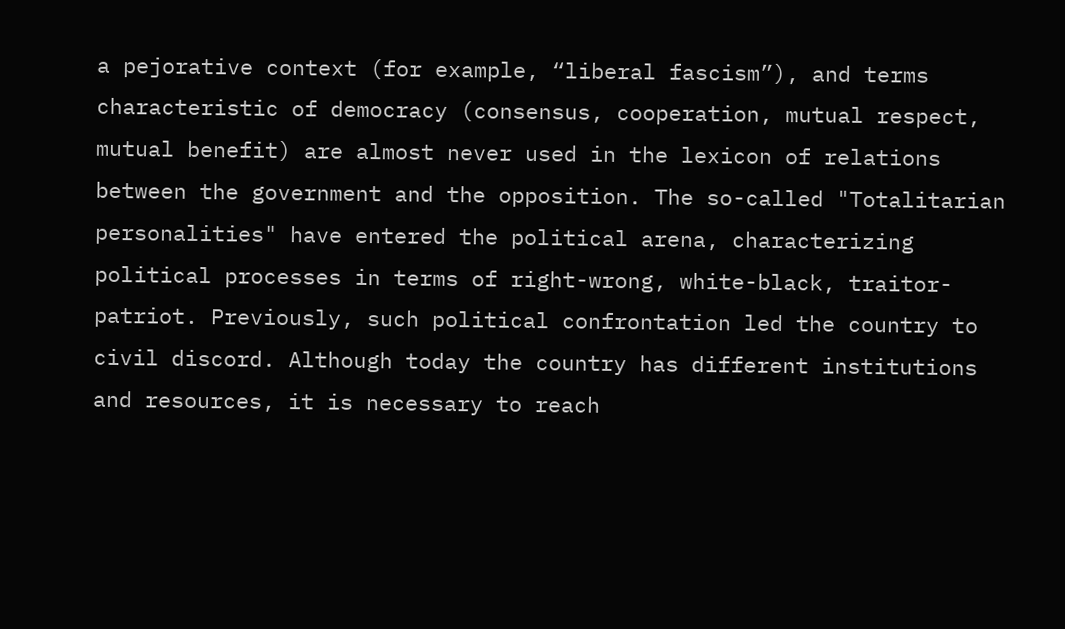a pejorative context (for example, “liberal fascism”), and terms characteristic of democracy (consensus, cooperation, mutual respect, mutual benefit) are almost never used in the lexicon of relations between the government and the opposition. The so-called "Totalitarian personalities" have entered the political arena, characterizing political processes in terms of right-wrong, white-black, traitor-patriot. Previously, such political confrontation led the country to civil discord. Although today the country has different institutions and resources, it is necessary to reach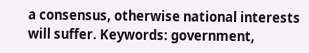a consensus, otherwise national interests will suffer. Keywords: government,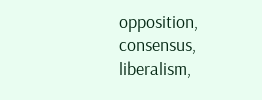opposition, consensus, liberalism,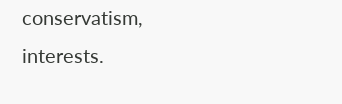conservatism, interests.